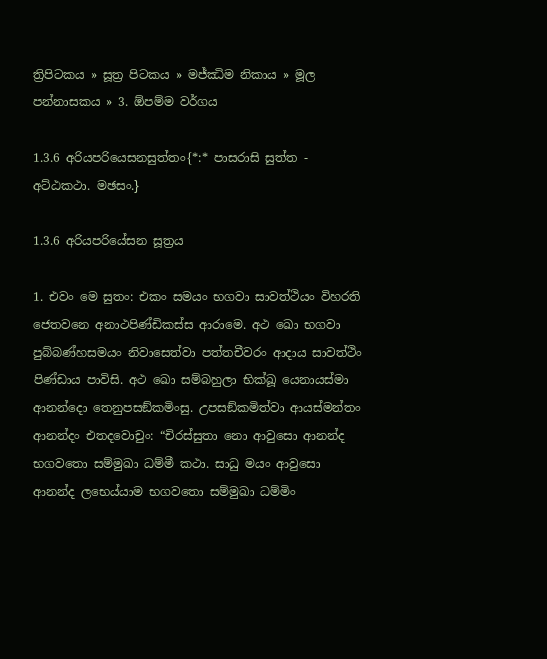ත්‍රිපිටකය » සූත්‍ර පිටකය » මජ්‌ඣිම නිකාය » මූල පන්නාසකය » 3. ඕපම්ම වර්ගය

1.3.6 අරියපරියෙසනසුත්තං{*:* පාසරාසි සුත්ත - අට්ඨකථා. මඡසං.}

1.3.6 අරියපරියේසන සූත්‍රය

1. එවං මෙ සුතං: එකං සමයං භගවා සාවත්ථියං විහරති ජෙතවනෙ අනාථපිණ්ඩිකස්ස ආරාමෙ. අථ ඛො භගවා පුබ්බණ්හසමයං නිවාසෙත්වා පත්තචීවරං ආදාය සාවත්ථිං පිණ්ඩාය පාවිසි. අථ ඛො සම්බහුලා භික්ඛූ යෙනායස්මා ආනන්දො තෙනුපසඞ්කමිංසු. උපසඞ්කමිත්වා ආයස්මන්තං ආනන්දං එතදවොචුං: “චිරස්සුතා නො ආවුසො ආනන්ද භගවතො සම්මුඛා ධම්මී කථා. සාධු මයං ආවුසො ආනන්ද ලභෙය්යාම භගවතො සම්මුඛා ධම්මිං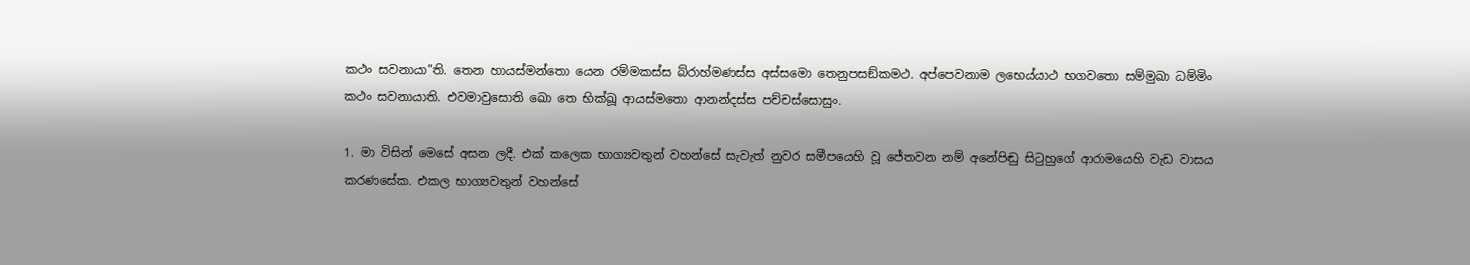කථං සවනායා”ති. තෙන හායස්මන්තො යෙන රම්මකස්ස බ්රාහ්මණස්ස අස්සමො තෙනුපසඞ්කමථ. අප්පෙවනාම ලභෙය්යාථ භගවතො සම්මුඛා ධම්මිං කථං සවනායාති. එවමාවුසොති ඛො තෙ භික්ඛූ ආයස්මතො ආනන්දස්ස පච්චස්සොසුං.

1. මා විසින් මෙසේ අසන ලදී. එක් කලෙක භාග්‍යවතුන් වහන්සේ සැවැත් නුවර සමීපයෙහි වූ ජේතවන නම් අනේපිඬු සිටුහුගේ ආරාමයෙහි වැඩ වාසය කරණසේක. එකල භාග්‍යවතුන් වහන්සේ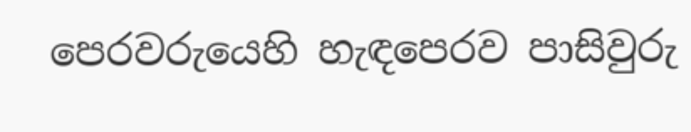පෙරවරුයෙහි හැඳපෙරව පාසිවුරු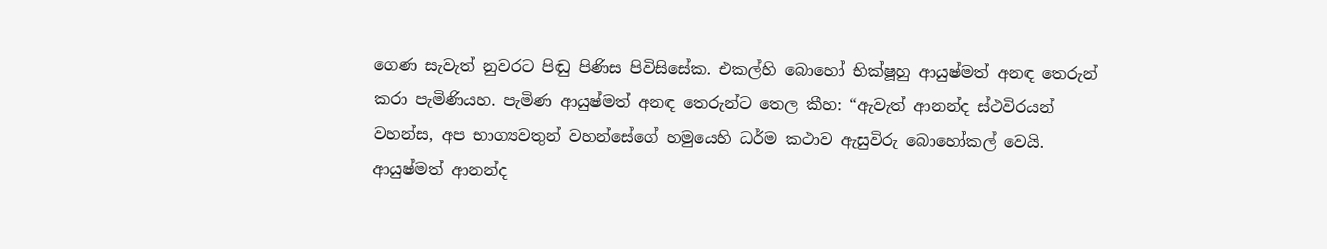ගෙණ සැවැත් නුවරට පිඬු පිණිස පිවිසිසේක. එකල්හි බොහෝ භික්ෂූහු ආයුෂ්මත් අනඳ තෙරුන් කරා පැමිණියහ. පැමිණ ආයුෂ්මත් අනඳ තෙරුන්ට තෙල කීහ: “ඇවැත් ආනන්ද ස්ථවිරයන් වහන්ස, අප භාග්‍යවතුන් වහන්සේගේ හමුයෙහි ධර්ම කථාව ඇසුවිරු බොහෝකල් වෙයි. ආයුෂ්මත් ආනන්ද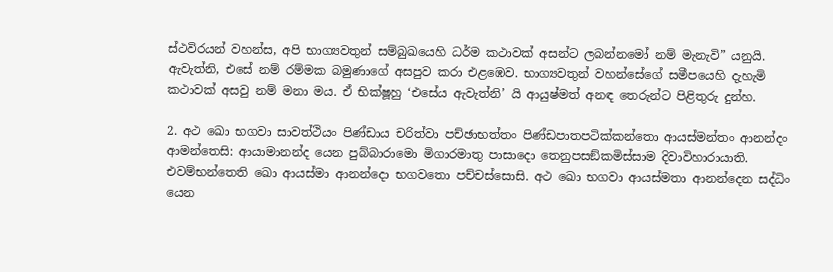ස්ථවිරයන් වහන්ස, අපි භාග්‍යවතුන් සම්බුඛයෙහි ධර්ම කථාවක් අසන්ට ලබන්නමෝ නම් මැනැවි” යනුයි. ඇවැත්නි, එසේ නම් රම්මක බමුණාගේ අසපුව කරා එළඹෙව. භාග්‍යවතුන් වහන්සේගේ සමීපයෙහි දැහැමි කථාවක් අසවු නම් මනා මය. ඒ භික්ෂූහු ‘එසේය ඇවැත්නි’ යි ආයුෂ්මත් අනඳ තෙරුන්ට පිළිතුරු දුන්හ.

2. අථ ඛො භගවා සාවත්ථියං පිණ්ඩාය චරිත්වා පච්ඡාභත්තං පිණ්ඩපාතපටික්කන්තො ආයස්මන්තං ආනන්දං ආමන්තෙසි: ආයාමානන්ද යෙන පුබ්බාරාමො මිගාරමාතු පාසාදො තෙනුපසඞ්කමිස්සාම දිවාවිහාරායාති. එවම්භන්තෙති ඛො ආයස්මා ආනන්දො භගවතො පච්චස්සොසි. අථ ඛො භගවා ආයස්මතා ආනන්දෙන සද්ධිං යෙන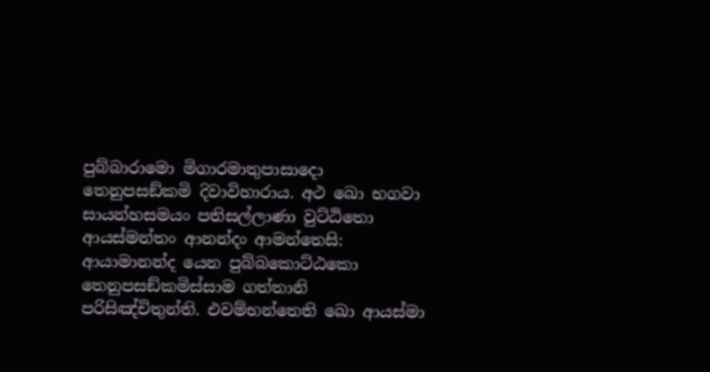පුබ්බාරාමො මිගාරමාතුපාසාදො තෙනුපසඞ්කමි දිවාවිහාරාය. අථ ඛො භගවා සායන්හසමයං පතිසල්ලාණා වුට්ඨිතො ආයස්මන්තං ආනන්දං ආමන්තෙසි: ආයාමානන්ද යෙන පුබ්බකොට්ඨකො තෙනුපසඞ්කමිස්සාම ගත්තානි පරිසිඤ්චිතුන්ති. එවම්භන්තෙති ඛො ආයස්මා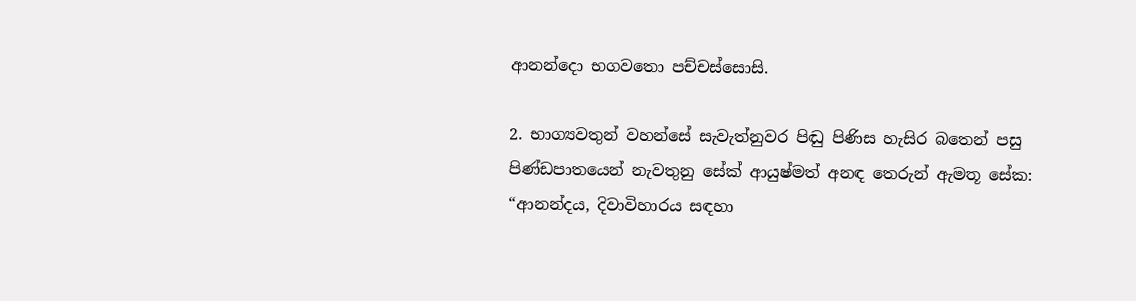ආනන්දො භගවතො පච්චස්සොසි.

2. භාග්‍යවතුන් වහන්සේ සැවැත්නුවර පිඬු පිණිස හැසිර බතෙන් පසු පිණ්ඩපාතයෙන් නැවතුනු සේක් ආයුෂ්මත් අනඳ තෙරුන් ඇමතූ සේක: “ආනන්දය, දිවාවිහාරය සඳහා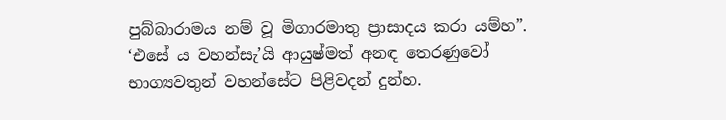පුබ්බාරාමය නම් වූ මිගාරමාතු ප්‍රාසාදය කරා යම්හ”. ‘එසේ ය වහන්සැ’යි ආයුෂ්මත් අනඳ තෙරණුවෝ භාග්‍යවතුන් වහන්සේට පිළිවදන් දුන්හ.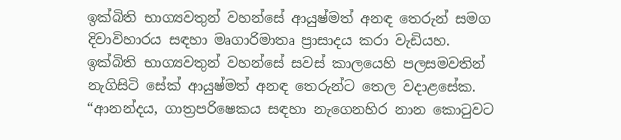ඉක්බිති භාග්‍යවතුන් වහන්සේ ආයුෂ්මත් අනඳ තෙරුන් සමග දිවාවිහාරය සඳහා මෘගාරිමාතෘ ප්‍රාසාදය කරා වැඩියහ. ඉක්බිති භාග්‍යවතුන් වහන්සේ සවස් කාලයෙහි පලසමවතින් නැගිසිටි සේක් ආයුෂ්මත් අනඳ තෙරුන්ට තෙල වදාළසේක. “ආනන්දය, ගාත්‍රපරිෂෙකය සඳහා නැගෙනහිර නාන කොටුවට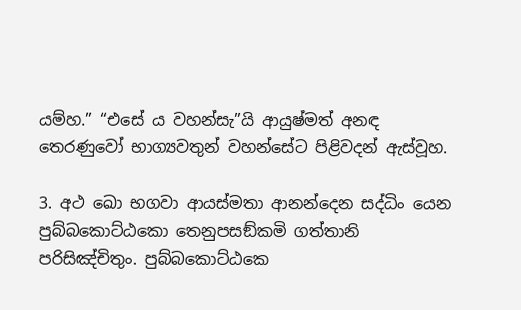යම්හ.” “එසේ ය වහන්සැ”යි ආයුෂ්මත් අනඳ තෙරණුවෝ භාග්‍යවතුන් වහන්සේට පිළිවදන් ඇස්වූහ.

3. අථ ඛො භගවා ආයස්මතා ආනන්දෙන සද්ධිං යෙන පුබ්බකොට්ඨකො තෙනුපසඞ්කමි ගත්තානි පරිසිඤ්චිතුං. පුබ්බකොට්ඨකෙ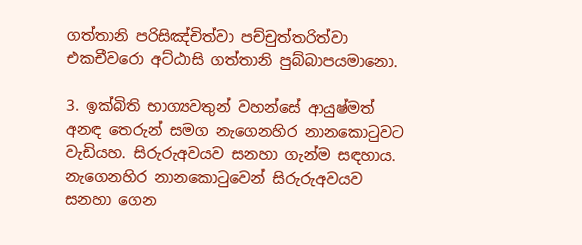ගත්තානි පරිසිඤ්චිත්වා පච්චුත්තරිත්වා එකචීවරො අට්ඨාසි ගත්තානි පුබ්බාපයමානො.

3. ඉක්බිති භාග්‍යවතුන් වහන්සේ ආයුෂ්මත් අනඳ තෙරුන් සමග නැගෙනහිර නානකොටුවට වැඩියහ. සිරුරුඅවයව සනහා ගැන්ම සඳහාය. නැගෙනහිර නානකොටුවෙන් සිරුරුඅවයව සනහා ගෙන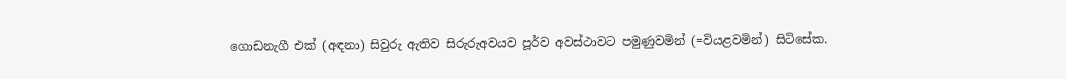ගොඩනැගී එක් (අඳනා) සිවුරු ඇතිව සිරුරුඅවයව පූර්ව අවස්ථාවට පමුණුවමින් (=වියළවමින්) සිටිසේක.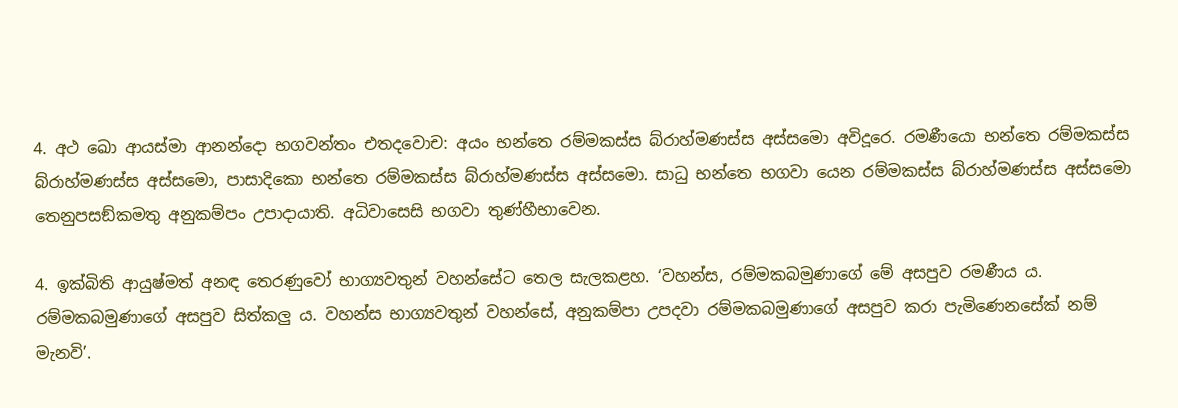4. අථ ඛො ආයස්මා ආනන්දො භගවන්තං එතදවොච: අයං භන්තෙ රම්මකස්ස බ්රාහ්මණස්ස අස්සමො අවිදූරෙ. රමණීයො භන්තෙ රම්මකස්ස බ්රාහ්මණස්ස අස්සමො, පාසාදිකො භන්තෙ රම්මකස්ස බ්රාහ්මණස්ස අස්සමො. සාධු භන්තෙ භගවා යෙන රම්මකස්ස බ්රාහ්මණස්ස අස්සමො තෙනුපසඞ්කමතු අනුකම්පං උපාදායාති. අධිවාසෙසි භගවා තුණ්හීභාවෙන.

4. ඉක්බිති ආයුෂ්මත් අනඳ තෙරණුවෝ භාග්‍යවතුන් වහන්සේට තෙල සැලකළහ. ‘වහන්ස, රම්මකබමුණාගේ මේ අසපුව රමණීය ය. රම්මකබමුණාගේ අසපුව සිත්කලු ය. වහන්ස භාග්‍යවතුන් වහන්සේ, අනුකම්පා උපදවා රම්මකබමුණාගේ අසපුව කරා පැමිණෙනසේක් නම් මැනවි’.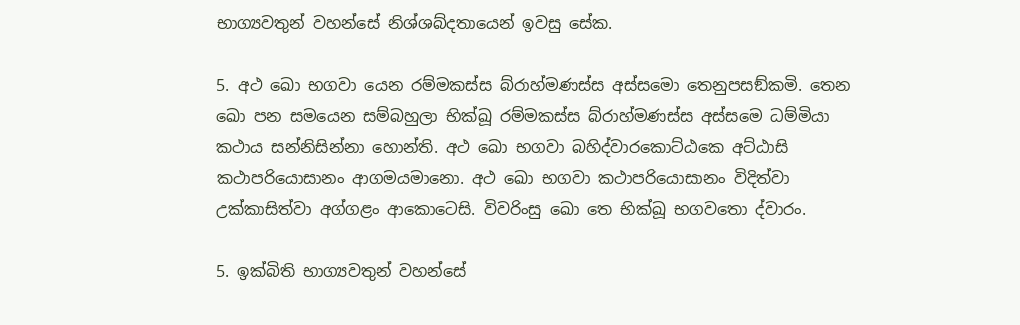භාග්‍යවතුන් වහන්සේ නිශ්ශබ්දතායෙන් ඉවසු සේක.

5. අථ ඛො භගවා යෙන රම්මකස්ස බ්රාහ්මණස්ස අස්සමො තෙනුපසඞ්කමි. තෙන ඛො පන සමයෙන සම්බහුලා භික්ඛූ රම්මකස්ස බ්රාහ්මණස්ස අස්සමෙ ධම්මියා කථාය සන්නිසින්නා හොන්ති. අථ ඛො භගවා බහිද්වාරකොට්ඨකෙ අට්ඨාසි කථාපරියොසානං ආගමයමානො. අථ ඛො භගවා කථාපරියොසානං විදිත්වා උක්කාසිත්වා අග්ගළං ආකොටෙසි. විවරිංසු ඛො තෙ භික්ඛූ භගවතො ද්වාරං.

5. ඉක්බිති භාග්‍යවතුන් වහන්සේ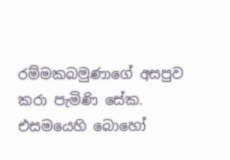රම්මකබමුණාගේ අසපුව කරා පැමිණි සේක. එසමයෙහි බොහෝ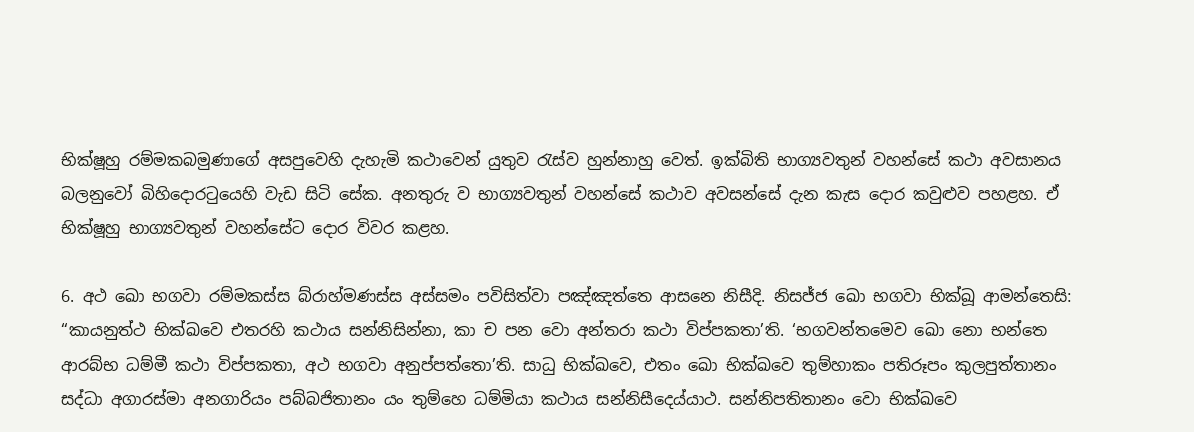භික්ෂූහු රම්මකබමුණාගේ අසපුවෙහි දැහැමි කථාවෙන් යුතුව රැස්ව හුන්නාහු වෙත්. ඉක්බිති භාග්‍යවතුන් වහන්සේ කථා අවසානය බලනුවෝ බිහිදොරටුයෙහි වැඩ සිටි සේක. අනතුරු ව භාග්‍යවතුන් වහන්සේ කථාව අවසන්සේ දැන කැස දොර කවුළුව පහළහ. ඒ භික්ෂූහු භාග්‍යවතුන් වහන්සේට දොර විවර කළහ.

6. අථ ඛො භගවා රම්මකස්ස බ්රාහ්මණස්ස අස්සමං පවිසිත්වා පඤ්ඤත්තෙ ආසනෙ නිසීදි. නිසජ්ජ ඛො භගවා භික්ඛූ ආමන්තෙසි: “කායනුත්ථ භික්ඛවෙ එතරහි කථාය සන්නිසින්නා, කා ච පන වො අන්තරා කථා විප්පකතා’ති. ‘භගවන්තමෙව ඛො නො භන්තෙ ආරබ්භ ධම්මී කථා විප්පකතා, අථ භගවා අනුප්පත්තො’ති. සාධු භික්ඛවෙ, එතං ඛො භික්ඛවෙ තුම්හාකං පතිරූපං කුලපුත්තානං සද්ධා අගාරස්මා අනගාරියං පබ්බජිතානං යං තුම්හෙ ධම්මියා කථාය සන්නිසීදෙය්යාථ. සන්නිපතිතානං වො භික්ඛවෙ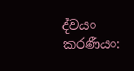ද්වයං කරණීයං: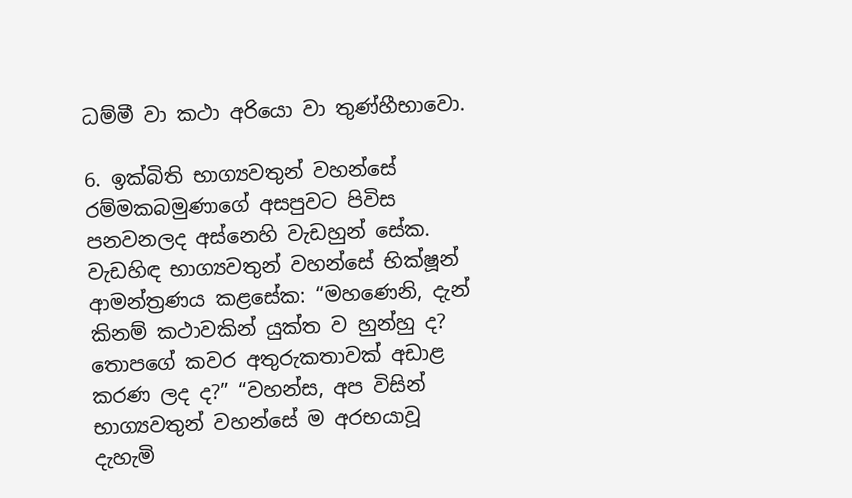ධම්මී වා කථා අරියො වා තුණ්හීභාවො.

6. ඉක්බිති භාග්‍යවතුන් වහන්සේ රම්මකබමුණාගේ අසපුවට පිවිස පනවනලද අස්නෙහි වැඩහුන් සේක. වැඩහිඳ භාග්‍යවතුන් වහන්සේ භික්ෂූන් ආමන්ත්‍රණය කළසේක: “මහණෙනි, දැන් කිනම් කථාවකින් යුක්ත ව හුන්හු ද? තොපගේ කවර අතුරුකතාවක් අඩාළ කරණ ලද ද?” “වහන්ස, අප විසින් භාග්‍යවතුන් වහන්සේ ම අරභයාවූ දැහැමි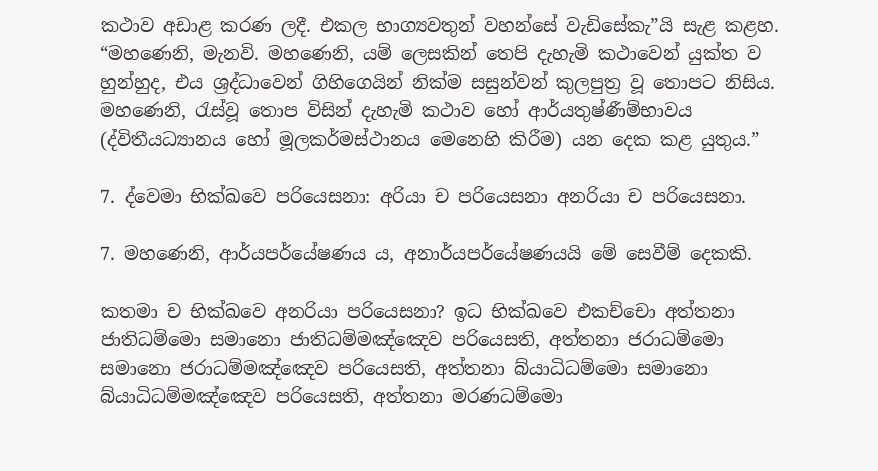කථාව අඩාළ කරණ ලදී. එකල භාග්‍යවතුන් වහන්සේ වැඩිසේකැ”යි සැළ කළහ. “මහණෙනි, මැනවි. මහණෙනි, යම් ලෙසකින් තෙපි දැහැමි කථාවෙන් යුක්ත ව හුන්හුද, එය ශ්‍රද්ධාවෙන් ගිහිගෙයින් නික්ම සසුන්වන් කුලපුත්‍ර වූ තොපට නිසිය. මහණෙනි, රැස්වූ තොප විසින් දැහැමි කථාව හෝ ආර්යතුෂ්ණීම්භාවය (ද්විතීයධ්‍යානය හෝ මූලකර්මස්ථානය මෙනෙහි කිරීම) යන දෙක කළ යුතුය.”

7. ද්වෙමා භික්ඛවෙ පරියෙසනා: අරියා ච පරියෙසනා අනරියා ච පරියෙසනා.

7. මහණෙනි, ආර්යපර්යේෂණය ය, අනාර්යපර්යේෂණයයි මේ සෙවීම් දෙකකි.

කතමා ච භික්ඛවෙ අනරියා පරියෙසනා? ඉධ භික්ඛවෙ එකච්චො අත්තනා ජාතිධම්මො සමානො ජාතිධම්මඤ්ඤෙව පරියෙසති, අත්තනා ජරාධම්මො සමානො ජරාධම්මඤ්ඤෙව පරියෙසති, අත්තනා බ්යාධිධම්මො සමානො බ්යාධිධම්මඤ්ඤෙව පරියෙසති, අත්තනා මරණධම්මො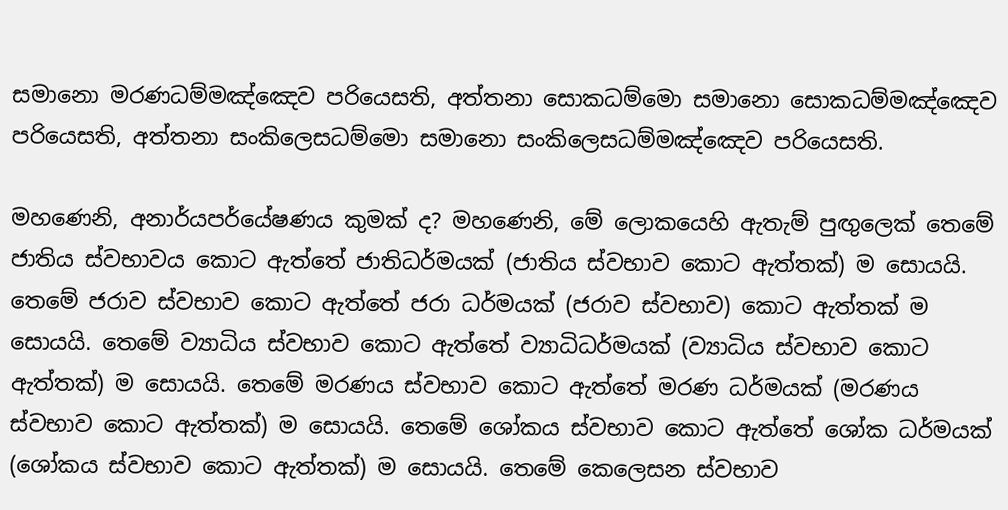සමානො මරණධම්මඤ්ඤෙව පරියෙසති, අත්තනා සොකධම්මො සමානො සොකධම්මඤ්ඤෙව පරියෙසති, අත්තනා සංකිලෙසධම්මො සමානො සංකිලෙසධම්මඤ්ඤෙව පරියෙසති.

මහණෙනි, අනාර්යපර්යේෂණය කුමක් ද? මහණෙනි, මේ ලොකයෙහි ඇතැම් පුඟුලෙක් තෙමේ ජාතිය ස්වභාවය කොට ඇත්තේ ජාතිධර්මයක් (ජාතිය ස්වභාව කොට ඇත්තක්) ම සොයයි. තෙමේ ජරාව ස්වභාව කොට ඇත්තේ ජරා ධර්මයක් (ජරාව ස්වභාව) කොට ඇත්තක් ම සොයයි. තෙමේ ව්‍යාධිය ස්වභාව කොට ඇත්තේ ව්‍යාධිධර්මයක් (ව්‍යාධිය ස්වභාව කොට ඇත්තක්) ම සොයයි. තෙමේ මරණය ස්වභාව කොට ඇත්තේ මරණ ධර්මයක් (මරණය ස්වභාව කොට ඇත්තක්) ම සොයයි. තෙමේ ශෝකය ස්වභාව කොට ඇත්තේ ශෝක ධර්මයක් (ශෝකය ස්වභාව කොට ඇත්තක්) ම සොයයි. තෙමේ කෙලෙසන ස්වභාව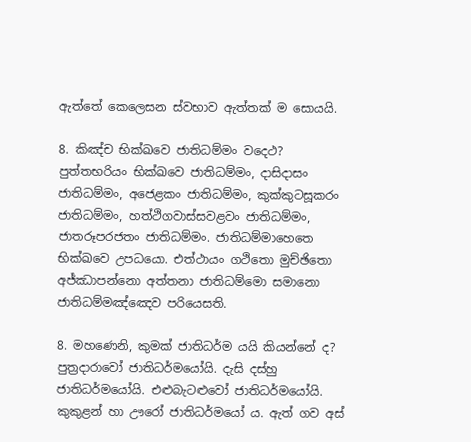ඇත්තේ කෙලෙසන ස්වභාව ඇත්තක් ම සොයයි.

8. කිඤ්ච භික්ඛවෙ ජාතිධම්මං වදෙථ? පුත්තභරියං භික්ඛවෙ ජාතිධම්මං, දාසිදාසං ජාතිධම්මං, අජෙළකං ජාතිධම්මං, කුක්කුටසූකරං ජාතිධම්මං, හත්ථිගවාස්සවළවං ජාතිධම්මං, ජාතරූපරජතං ජාතිධම්මං. ජාතිධම්මාහෙතෙ භික්ඛවෙ උපධයො. එත්ථායං ගථිතො මුච්ඡිතො අජ්ඣාපන්නො අත්තනා ජාතිධම්මො සමානො ජාතිධම්මඤ්ඤෙව පරියෙසති.

8. මහණෙනි, කුමක් ජාතිධර්ම යයි කියන්නේ ද? පුත්‍රදාරාවෝ ජාතිධර්මයෝයි. දැසි දස්හු ජාතිධර්මයෝයි. එළුබැටළුවෝ ජාතිධර්මයෝයි. කුකුළන් හා ඌරෝ ජාතිධර්මයෝ ය. ඇත් ගව අස්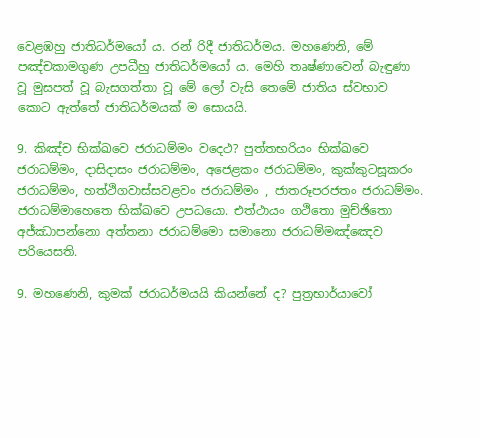වෙළඹහු ජාතිධර්මයෝ ය. රන් රිදී ජාතිධර්මය. මහණෙනි, මේ පඤ්චකාමගුණ උපධීහු ජාතිධර්මයෝ ය. මෙහි තෘෂ්ණාවෙන් බැඳුණා වූ මුසපත් වූ බැසගත්තා වූ මේ ලෝ වැසි තෙමේ ජාතිය ස්වභාව කොට ඇත්තේ ජාතිධර්මයක් ම සොයයි.

9. කිඤ්ච භික්ඛවෙ ජරාධම්මං වදෙථ? පුත්තභරියං භික්ඛවෙ ජරාධම්මං, දාසිදාසං ජරාධම්මං, අජෙළකං ජරාධම්මං, කුක්කුටසූකරං ජරාධම්මං, හත්ථිගවාස්සවළවං ජරාධම්මං , ජාතරූපරජතං ජරාධම්මං. ජරාධම්මාහෙතෙ භික්ඛවෙ උපධයො. එත්ථායං ගථිතො මුච්ඡිතො අජ්ඣාපන්නො අත්තනා ජරාධම්මො සමානො ජරාධම්මඤ්ඤෙව පරියෙසති.

9. මහණෙනි, කුමක් ජරාධර්මයයි කියන්නේ ද? පුත්‍රභාර්යාවෝ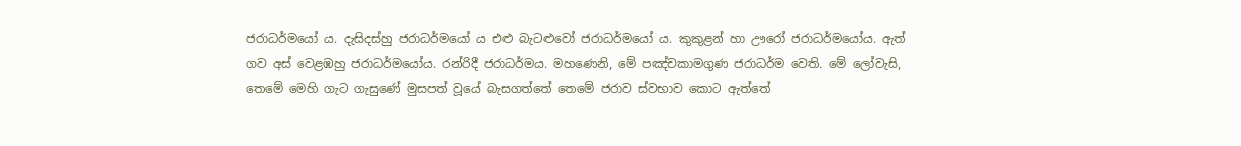ජරාධර්මයෝ ය. දැසිදස්හු ජරාධර්මයෝ ය එළු බැටළුවෝ ජරාධර්මයෝ ය. කුකුළන් හා ඌරෝ ජරාධර්මයෝය. ඇත් ගව අස් වෙළඹහු ජරාධර්මයෝය. රන්රිදී ජරාධර්මය. මහණෙනි, මේ පඤ්චකාමගුණ ජරාධර්ම වෙති. මේ ලෝවැසි, තෙමේ මෙහි ගැට ගැසුණේ මුසපත් වූයේ බැසගත්තේ තෙමේ ජරාව ස්වභාව කොට ඇත්තේ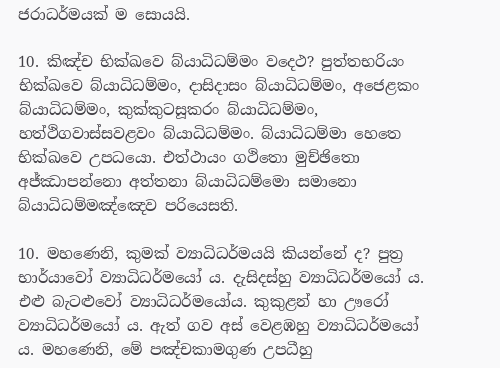ජරාධර්මයක් ම සොයයි.

10. කිඤ්ච භික්ඛවෙ බ්යාධිධම්මං වදෙථ? පුත්තභරියං භික්ඛවෙ බ්යාධිධම්මං, දාසිදාසං බ්යාධිධම්මං, අජෙළකං බ්යාධිධම්මං, කුක්කුටසූකරං බ්යාධිධම්මං, හත්ථිගවාස්සවළවං බ්යාධිධම්මං. බ්යාධිධම්මා හෙතෙ භික්ඛවෙ උපධයො. එත්ථායං ගථිතො මුච්ඡිතො අජ්ඣාපන්නො අත්තනා බ්යාධිධම්මො සමානො බ්යාධිධම්මඤ්ඤෙව පරියෙසති.

10. මහණෙනි, කුමක් ව්‍යාධිධර්මයයි කියන්නේ ද? පුත්‍ර භාර්යාවෝ ව්‍යාධිධර්මයෝ ය. දැසිදස්හු ව්‍යාධිධර්මයෝ ය. එළු බැටළුවෝ ව්‍යාධිධර්මයෝය. කුකුළන් හා ඌරෝ ව්‍යාධිධර්මයෝ ය. ඇත් ගව අස් වෙළඹහු ව්‍යාධිධර්මයෝ ය. මහණෙනි, මේ පඤ්චකාමගුණ උපධීහු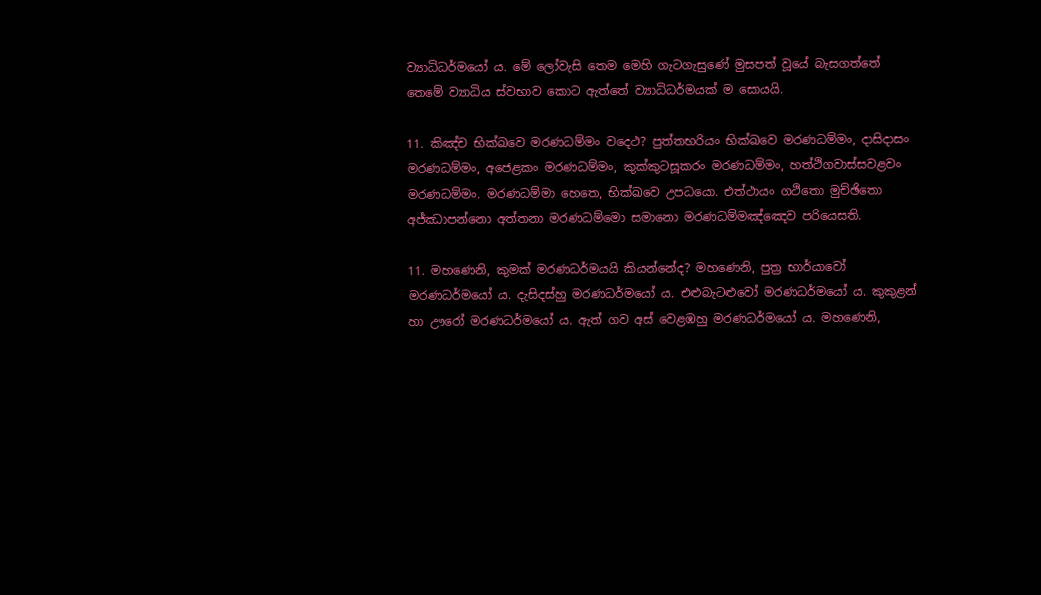ව්‍යාධිධර්මයෝ ය. මේ ලෝවැසි තෙම මෙහි ගැටගැසුණේ මුසපත් වූයේ බැසගත්තේ තෙමේ ව්‍යාධිය ස්වභාව කොට ඇත්තේ ව්‍යාධිධර්මයක් ම සොයයි.

11. කිඤ්ච භික්ඛවෙ මරණධම්මං වදෙථ? පුත්තභරියං භික්ඛවෙ මරණධම්මං, දාසිදාසං මරණධම්මං, අජෙළකං මරණධම්මං, කුක්කුටසූකරං මරණධම්මං, හත්ථිගවාස්සවළවං මරණධම්මං. මරණධම්මා හෙතෙ, භික්ඛවෙ උපධයො. එත්ථායං ගථිතො මුච්ඡිතො අජ්ඣාපන්නො අත්තනා මරණධම්මො සමානො මරණධම්මඤ්ඤෙව පරියෙසති.

11. මහණෙනි, කුමක් මරණධර්මයයි කියන්නේද? මහණෙනි, පුත්‍ර භාර්යාවෝ මරණධර්මයෝ ය. දැසිදස්හු මරණධර්මයෝ ය. එළුබැටළුවෝ මරණධර්මයෝ ය. කුකුළන් හා ඌරෝ මරණධර්මයෝ ය. ඇත් ගව අස් වෙළඹහු මරණධර්මයෝ ය. මහණෙනි,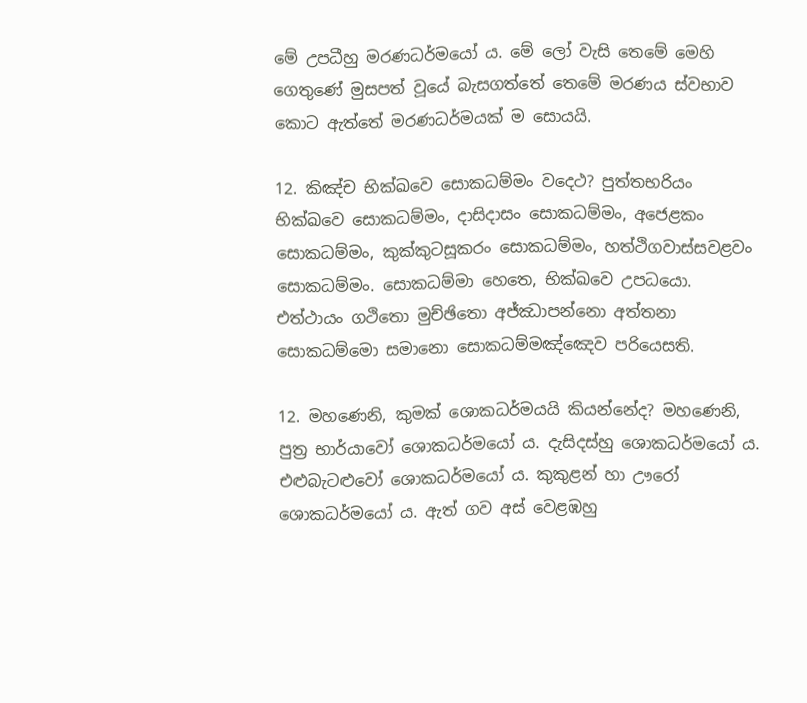මේ උපධීහු මරණධර්මයෝ ය. මේ ලෝ වැසි තෙමේ මෙහි ගෙතුණේ මුසපත් වූයේ බැසගත්තේ තෙමේ මරණය ස්වභාව කොට ඇත්තේ මරණධර්මයක් ම සොයයි.

12. කිඤ්ච භික්ඛවෙ සොකධම්මං වදෙථ? පුත්තභරියං භික්ඛවෙ සොකධම්මං, දාසිදාසං සොකධම්මං, අජෙළකං සොකධම්මං, කුක්කුටසූකරං සොකධම්මං, හත්ථිගවාස්සවළවං සොකධම්මං. සොකධම්මා හෙතෙ, භික්ඛවෙ උපධයො. එත්ථායං ගථිතො මුච්ඡිතො අජ්ඣාපන්නො අත්තනා සොකධම්මො සමානො සොකධම්මඤ්ඤෙව පරියෙසති.

12. මහණෙනි, කුමක් ශොකධර්මයයි කියන්නේද? මහණෙනි, පුත්‍ර භාර්යාවෝ ශොකධර්මයෝ ය. දැසිදස්හු ශොකධර්මයෝ ය. එළුබැටළුවෝ ශොකධර්මයෝ ය. කුකුළන් හා ඌරෝ ශොකධර්මයෝ ය. ඇත් ගව අස් වෙළඹහු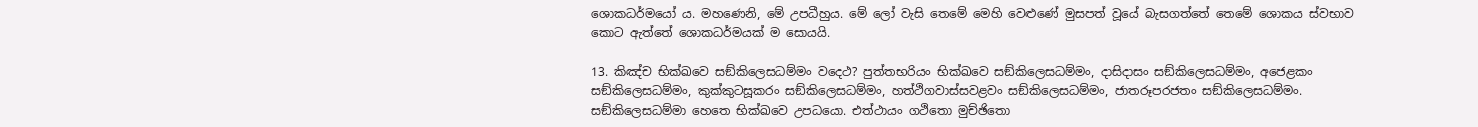ශොකධර්මයෝ ය. මහණෙනි, මේ උපධීහුය. මේ ලෝ වැසි තෙමේ මෙහි වෙළුණේ මුසපත් වූයේ බැසගත්තේ තෙමේ ශොකය ස්වභාව කොට ඇත්තේ ශොකධර්මයක් ම සොයයි.

13. කිඤ්ච භික්ඛවෙ සඞ්කිලෙසධම්මං වදෙථ? පුත්තභරියං භික්ඛවෙ සඞ්කිලෙසධම්මං, දාසිදාසං සඞ්කිලෙසධම්මං, අජෙළකං සඞ්කිලෙසධම්මං, කුක්කුටසූකරං සඞ්කිලෙසධම්මං, හත්ථිගවාස්සවළවං සඞ්කිලෙසධම්මං, ජාතරූපරජතං සඞ්කිලෙසධම්මං. සඞ්කිලෙසධම්මා හෙතෙ භික්ඛවෙ උපධයො. එත්ථායං ගථිතො මුච්ඡිතො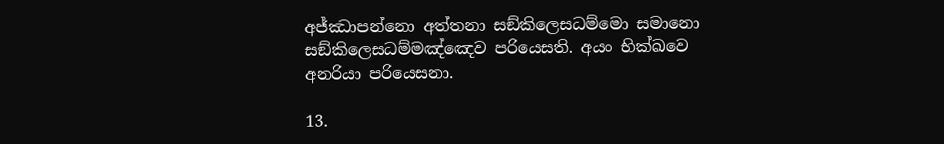අජ්ඣාපන්නො අත්තනා සඞ්කිලෙසධම්මො සමානො සඞ්කිලෙසධම්මඤ්ඤෙව පරියෙසති. අයං භික්ඛවෙ අනරියා පරියෙසනා.

13.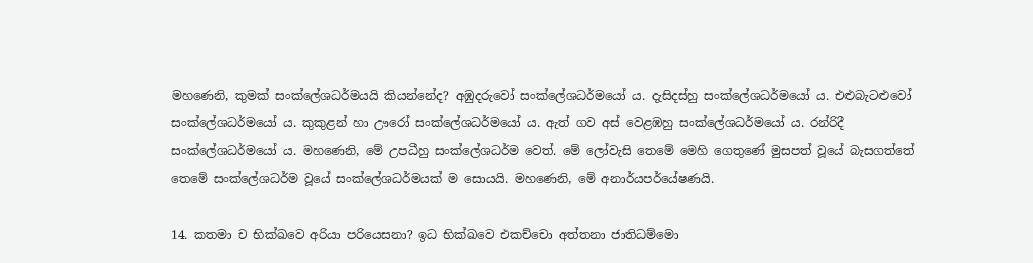මහණෙනි, කුමක් සංක්ලේශධර්මයයි කියන්නේද? අඹුදරුවෝ සංක්ලේශධර්මයෝ ය. දැසිදස්හු සංක්ලේශධර්මයෝ ය. එළුබැටළුවෝ සංක්ලේශධර්මයෝ ය. කුකුළන් හා ඌරෝ සංක්ලේශධර්මයෝ ය. ඇත් ගව අස් වෙළඹහු සංක්ලේශධර්මයෝ ය. රන්රිදී සංක්ලේශධර්මයෝ ය. මහණෙනි, මේ උපධීහු සංක්ලේශධර්ම වෙත්. මේ ලෝවැසි තෙමේ මෙහි ගෙතුණේ මුසපත් වූයේ බැසගත්තේ තෙමේ සංක්ලේශධර්ම වූයේ සංක්ලේශධර්මයක් ම සොයයි. මහණෙනි, මේ අනාර්යපර්යේෂණයි.

14. කතමා ච භික්ඛවෙ අරියා පරියෙසනා? ඉධ භික්ඛවෙ එකච්චො අත්තනා ජාතිධම්මො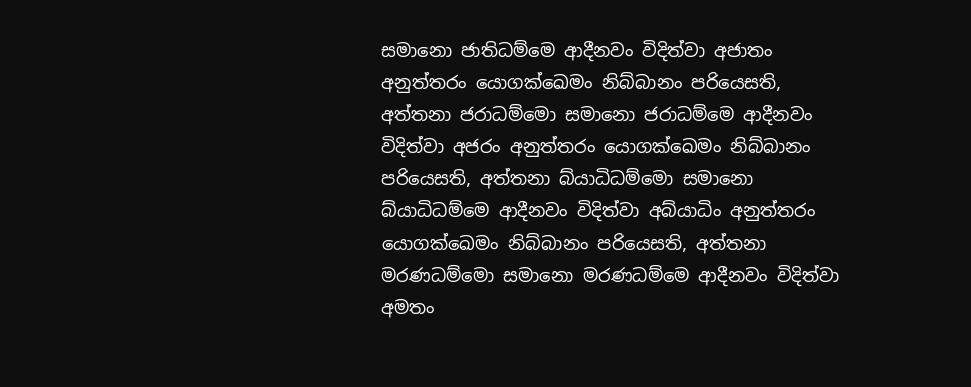සමානො ජාතිධම්මෙ ආදීනවං විදිත්වා අජාතං අනුත්තරං යොගක්ඛෙමං නිබ්බානං පරියෙසති, අත්තනා ජරාධම්මො සමානො ජරාධම්මෙ ආදීනවං විදිත්වා අජරං අනුත්තරං යොගක්ඛෙමං නිබ්බානං පරියෙසති, අත්තනා බ්යාධිධම්මො සමානො බ්යාධිධම්මෙ ආදීනවං විදිත්වා අබ්යාධිං අනුත්තරං යොගක්ඛෙමං නිබ්බානං පරියෙසති, අත්තනා මරණධම්මො සමානො මරණධම්මෙ ආදීනවං විදිත්වා අමතං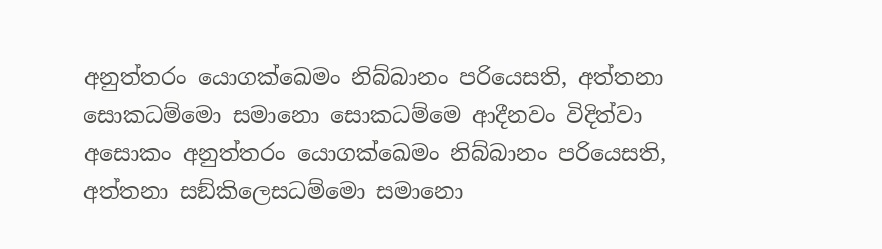අනුත්තරං යොගක්ඛෙමං නිබ්බානං පරියෙසති, අත්තනා සොකධම්මො සමානො සොකධම්මෙ ආදීනවං විදිත්වා අසොකං අනුත්තරං යොගක්ඛෙමං නිබ්බානං පරියෙසති, අත්තනා සඞ්කිලෙසධම්මො සමානො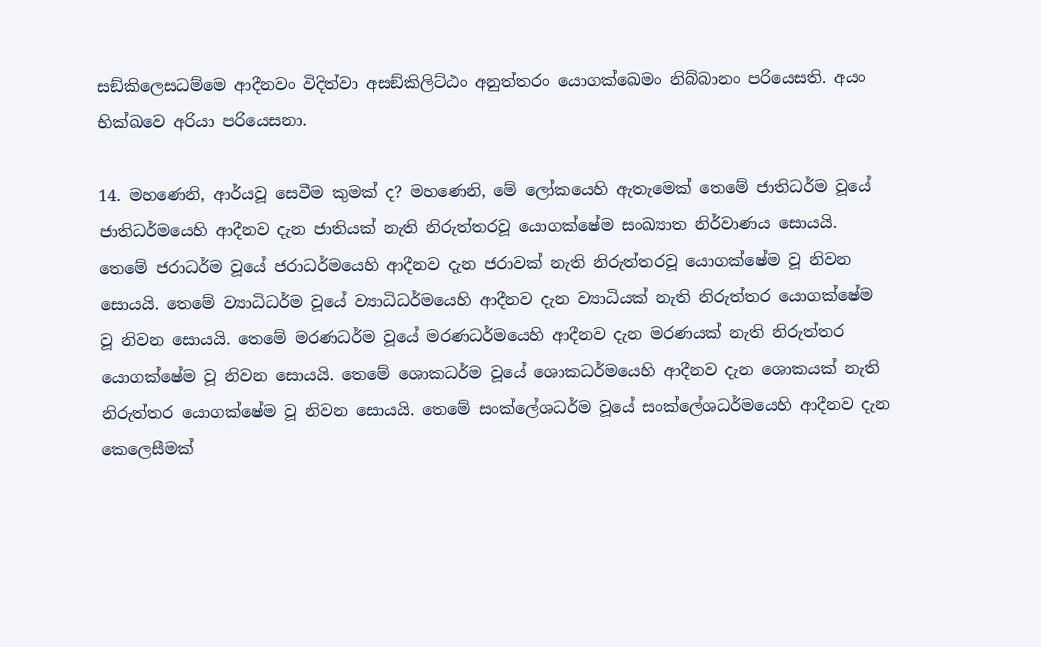සඞ්කිලෙසධම්මෙ ආදීනවං විදිත්වා අසඞ්කිලිට්ඨං අනුත්තරං යොගක්ඛෙමං නිබ්බානං පරියෙසති. අයං භික්ඛවෙ අරියා පරියෙසනා.

14. මහණෙනි, ආර්යවූ සෙවීම කුමක් ද? මහණෙනි, මේ ලෝකයෙහි ඇතැමෙක් තෙමේ ජාතිධර්ම වූයේ ජාතිධර්මයෙහි ආදීනව දැන ජාතියක් නැති නිරුත්තරවූ යොගක්ෂේම සංඛ්‍යාත නිර්වාණය සොයයි. තෙමේ ජරාධර්ම වූයේ ජරාධර්මයෙහි ආදීනව දැන ජරාවක් නැති නිරුත්තරවූ යොගක්ෂේම වූ නිවන සොයයි. තෙමේ ව්‍යාධිධර්ම වූයේ ව්‍යාධිධර්මයෙහි ආදීනව දැන ව්‍යාධියක් නැති නිරුත්තර යොගක්ෂේම වූ නිවන සොයයි. තෙමේ මරණධර්ම වූයේ මරණධර්මයෙහි ආදීනව දැන මරණයක් නැති නිරුත්තර යොගක්ෂේම වූ නිවන සොයයි. තෙමේ ශොකධර්ම වූයේ ශොකධර්මයෙහි ආදීනව දැන ශොකයක් නැති නිරුත්තර යොගක්ෂේම වූ නිවන සොයයි. තෙමේ සංක්ලේශධර්ම වූයේ සංක්ලේශධර්මයෙහි ආදීනව දැන කෙලෙසීමක්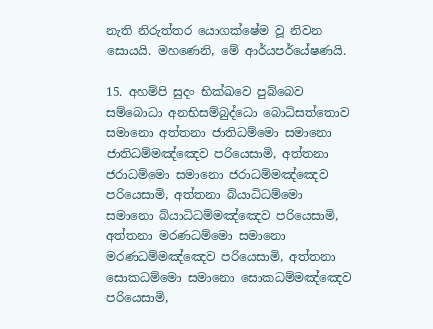නැති නිරුත්තර යොගක්ෂේම වූ නිවන සොයයි. මහණෙනි, මේ ආර්යපර්යේෂණයි.

15. අහම්පි සුදං භික්ඛවෙ පුබ්බෙව සම්බොධා අනභිසම්බුද්ධො බොධිසත්තොව සමානො අත්තනා ජාතිධම්මො සමානො ජාතිධම්මඤ්ඤෙව පරියෙසාමි, අත්තනා ජරාධම්මො සමානො ජරාධම්මඤ්ඤෙව පරියෙසාමි, අත්තනා බ්යාධිධම්මො සමානො බ්යාධිධම්මඤ්ඤෙව පරියෙසාමි, අත්තනා මරණධම්මො සමානො මරණධම්මඤ්ඤෙව පරියෙසාමි, අත්තනා සොකධම්මො සමානො සොකධම්මඤ්ඤෙව පරියෙසාමි,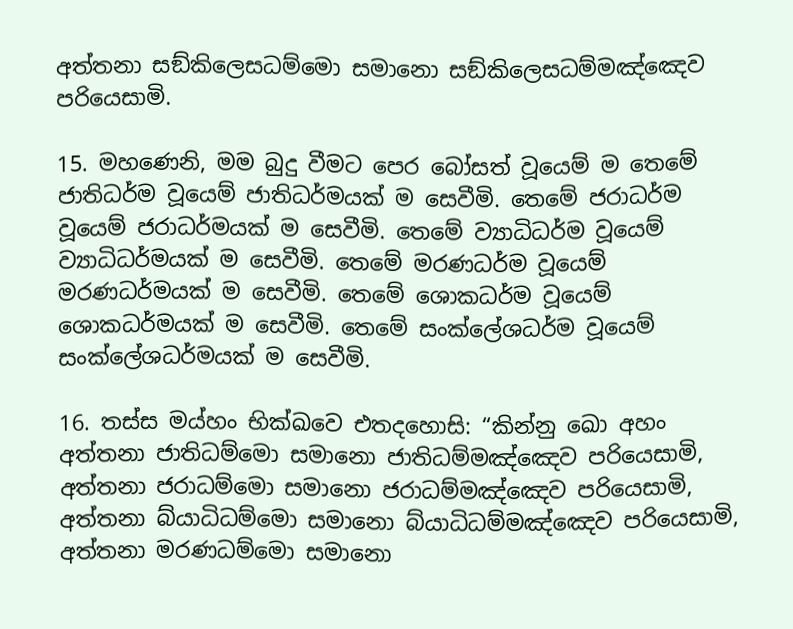අත්තනා සඞ්කිලෙසධම්මො සමානො සඞ්කිලෙසධම්මඤ්ඤෙව පරියෙසාමි.

15. මහණෙනි, මම බුදු වීමට පෙර බෝසත් වූයෙම් ම තෙමේ ජාතිධර්ම වූයෙම් ජාතිධර්මයක් ම සෙවීමි. තෙමේ ජරාධර්ම වූයෙම් ජරාධර්මයක් ම සෙවීමි. තෙමේ ව්‍යාධිධර්ම වූයෙම් ව්‍යාධිධර්මයක් ම සෙවීමි. තෙමේ මරණධර්ම වූයෙම් මරණධර්මයක් ම සෙවීමි. තෙමේ ශොකධර්ම වූයෙම් ශොකධර්මයක් ම සෙවීමි. තෙමේ සංක්ලේශධර්ම වූයෙම් සංක්ලේශධර්මයක් ම සෙවීමි.

16. තස්ස මය්හං භික්ඛවෙ එතදහොසි: “කින්නු ඛො අහං අත්තනා ජාතිධම්මො සමානො ජාතිධම්මඤ්ඤෙව පරියෙසාමි, අත්තනා ජරාධම්මො සමානො ජරාධම්මඤ්ඤෙව පරියෙසාමි, අත්තනා බ්යාධිධම්මො සමානො බ්යාධිධම්මඤ්ඤෙව පරියෙසාමි, අත්තනා මරණධම්මො සමානො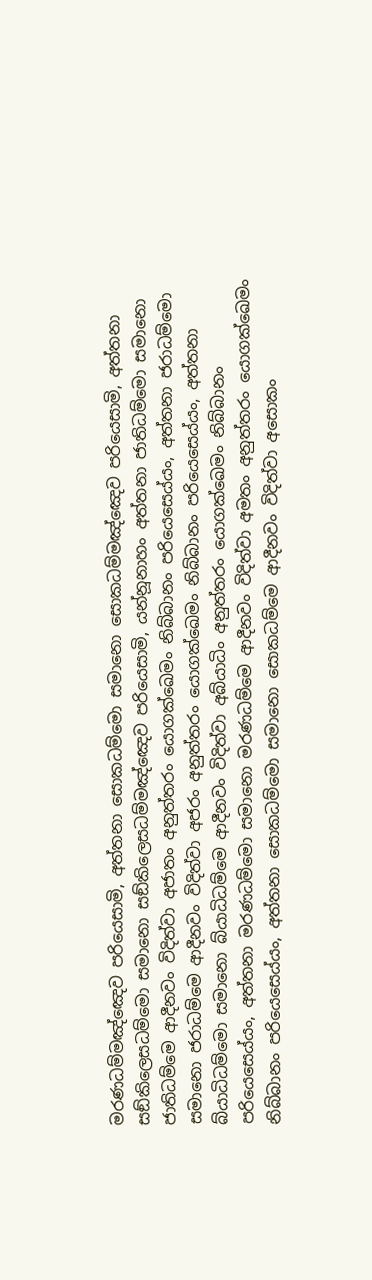මරණධම්මඤ්ඤෙව පරියෙසාමි, අත්තනා සොකධම්මො සමානො සොකධම්මඤ්ඤෙව පරියෙසාමි, අත්තනා සඞ්කිලෙසධම්මො සමානො සඞ්කිලෙසධම්මඤ්ඤෙව පරියෙසාමි, යන්නූනාහං අත්තනා ජාතිධම්මො සමානො ජාතිධම්මෙ ආදීනවං විදිත්වා අජාතං අනුත්තරං යොගක්ඛෙමං නිබ්බානං පරියෙසෙය්යං, අත්තනා ජරාධම්මො සමානො ජරාධම්මෙ ආදීනවං විදිත්වා අජරං අනුත්තරං යොගක්ඛෙමං නිබ්බානං පරියෙසෙය්යං, අත්තනා බ්යාධිධම්මො සමානො බ්යාධිධම්මෙ ආදීනවං විදිත්වා අබ්යාධිං අනුත්තරං යොගක්ඛෙමං නිබ්බානං පරියෙසෙය්යං, අත්තනා මරණධම්මො සමානො මරණධම්මෙ ආදීනවං විදිත්වා අමතං අනුත්තරං යොගක්ඛෙමං නිබ්බානං පරියෙසෙය්යං, අත්තනා සොකධම්මො සමානො සොකධම්මෙ ආදීනවං විදිත්වා අසොකං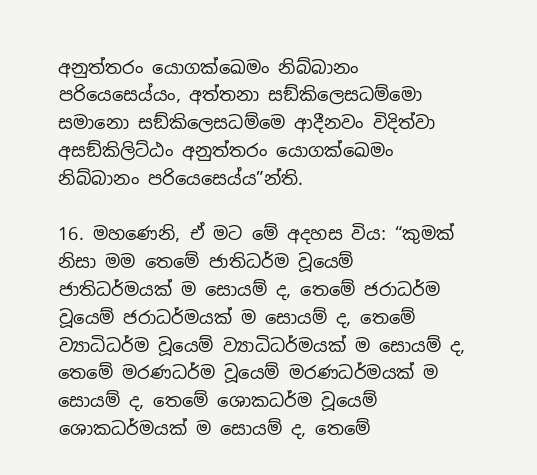අනුත්තරං යොගක්ඛෙමං නිබ්බානං පරියෙසෙය්යං, අත්තනා සඞ්කිලෙසධම්මො සමානො සඞ්කිලෙසධම්මෙ ආදීනවං විදිත්වා අසඞ්කිලිට්ඨං අනුත්තරං යොගක්ඛෙමං නිබ්බානං පරියෙසෙය්ය”න්ති.

16. මහණෙනි, ඒ මට මේ අදහස විය: “කුමක් නිසා මම තෙමේ ජාතිධර්ම වූයෙම් ජාතිධර්මයක් ම සොයම් ද, තෙමේ ජරාධර්ම වූයෙම් ජරාධර්මයක් ම සොයම් ද, තෙමේ ව්‍යාධිධර්ම වූයෙම් ව්‍යාධිධර්මයක් ම සොයම් ද, තෙමේ මරණධර්ම වූයෙම් මරණධර්මයක් ම සොයම් ද, තෙමේ ශොකධර්ම වූයෙම් ශොකධර්මයක් ම සොයම් ද, තෙමේ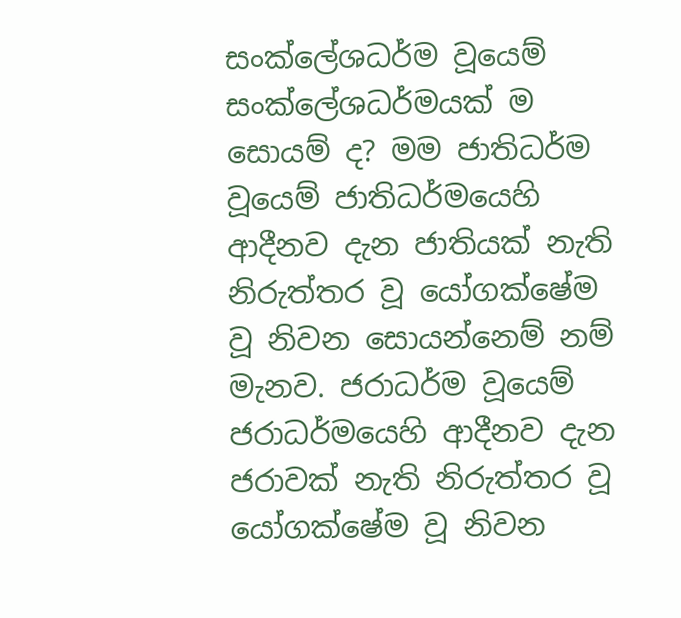සංක්ලේශධර්ම වූයෙම් සංක්ලේශධර්මයක් ම සොයම් ද? මම ජාතිධර්ම වූයෙම් ජාතිධර්මයෙහි ආදීනව දැන ජාතියක් නැති නිරුත්තර වූ යෝගක්ෂේම වූ නිවන සොයන්නෙම් නම් මැනව. ජරාධර්ම වූයෙම් ජරාධර්මයෙහි ආදීනව දැන ජරාවක් නැති නිරුත්තර වූ යෝගක්ෂේම වූ නිවන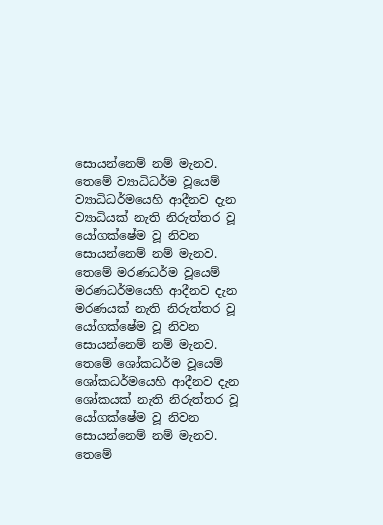සොයන්නෙම් නම් මැනව. තෙමේ ව්‍යාධිධර්ම වූයෙම් ව්‍යාධිධර්මයෙහි ආදීනව දැන ව්‍යාධියක් නැති නිරුත්තර වූ යෝගක්ෂේම වූ නිවන සොයන්නෙම් නම් මැනව. තෙමේ මරණධර්ම වූයෙම් මරණධර්මයෙහි ආදීනව දැන මරණයක් නැති නිරුත්තර වූ යෝගක්ෂේම වූ නිවන සොයන්නෙම් නම් මැනව. තෙමේ ශෝකධර්ම වූයෙම් ශෝකධර්මයෙහි ආදීනව දැන ශෝකයක් නැති නිරුත්තර වූ යෝගක්ෂේම වූ නිවන සොයන්නෙම් නම් මැනව. තෙමේ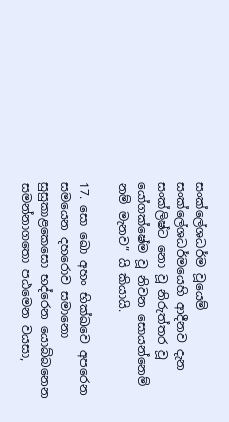සංක්ලේශධර්ම වූයෙම් සංක්ලේශධර්මයෙහි ආදීනව දැන සංක්ලිෂ්ට නො වූ නිරුත්තර වූ යෝගක්ෂේම වූ නිවන සොයන්නෙම් නම් මැනව” යි කියායි.

17. සො ඛො අහං භික්ඛවෙ අපරෙන සමයෙන දහරොව සමානො සුසුකාළකෙසො භද්රෙන යොබ්බනෙන සමන්නාගතො පඨමෙන වයසා,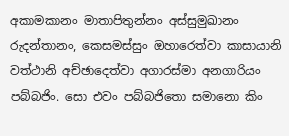අකාමකානං මාතාපිතුන්නං අස්සුමුඛානං රුදන්තානං, කෙසමස්සුං ඔහාරෙත්වා කාසායානි වත්ථානි අච්ඡාදෙත්වා අගාරස්මා අනගාරියං පබ්බජිං. සො එවං පබ්බජිතො සමානො කිං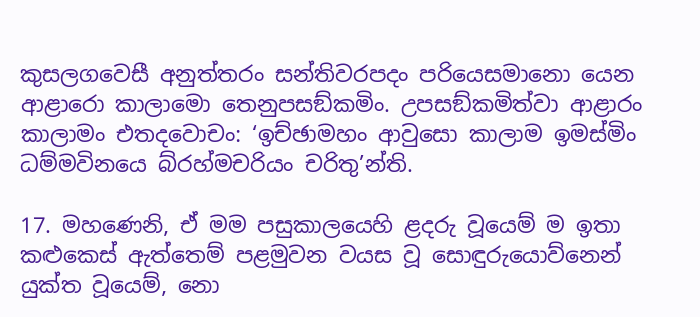කුසලගවෙසී අනුත්තරං සන්තිවරපදං පරියෙසමානො යෙන ආළාරො කාලාමො තෙනුපසඞ්කමිං. උපසඞ්කමිත්වා ආළාරං කාලාමං එතදවොචං: ‘ඉච්ඡාමහං ආවුසො කාලාම ඉමස්මිං ධම්මවිනයෙ බ්රහ්මචරියං චරිතු’න්ති.

17. මහණෙනි, ඒ මම පසුකාලයෙහි ළදරු වූයෙම් ම ඉතා කළුකෙස් ඇත්තෙම් පළමුවන වයස වූ සොඳුරුයොව්නෙන් යුක්ත වූයෙම්, නො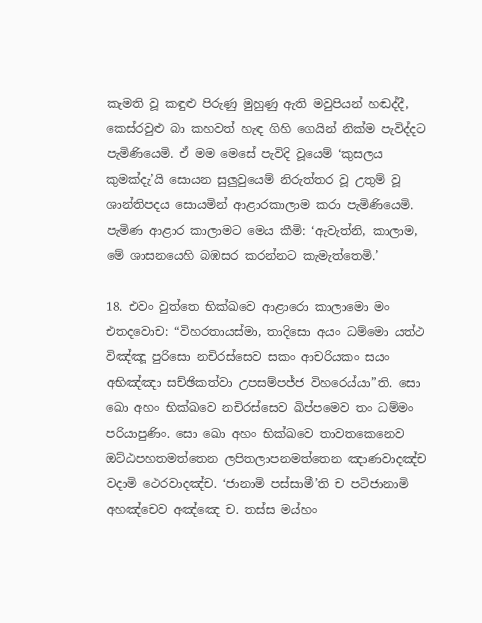කැමති වූ කඳුළු පිරුණු මුහුණු ඇති මවුපියන් හඬද්දී, කෙස්රවුළු බා කහවත් හැඳ ගිහි ගෙයින් නික්ම පැවිද්දට පැමිණියෙමි. ඒ මම මෙසේ පැවිදි වූයෙම් ‘කුසලය කුමක්දැ’යි සොයන සුලුවුයෙම් නිරුත්තර වූ උතුම් වූ ශාන්තිපදය සොයමින් ආළාරකාලාම කරා පැමිණියෙමි. පැමිණ ආළාර කාලාමට මෙය කීමි: ‘ඇවැත්නි, කාලාම, මේ ශාසනයෙහි බඹසර කරන්නට කැමැත්තෙමි.’

18. එවං වුත්තෙ භික්ඛවෙ ආළාරො කාලාමො මං එතදවොච: “විහරතායස්මා, තාදිසො අයං ධම්මො යත්ථ විඤ්ඤූ පුරිසො නචිරස්සෙව සකං ආචරියකං සයං අභිඤ්ඤා සච්ඡිකත්වා උපසම්පජ්ජ විහරෙය්යා”ති. සො ඛො අහං භික්ඛවෙ නචිරස්සෙව ඛිප්පමෙව තං ධම්මං පරියාපුණිං. සො ඛො අහං භික්ඛවෙ තාවතකෙනෙව ඔට්ඨපහතමත්තෙන ලපිතලාපනමත්තෙන ඤාණවාදඤ්ච වදාමි ථෙරවාදඤ්ච. ‘ජානාමි පස්සාමී’ති ච පටිජානාමි අහඤ්චෙව අඤ්ඤෙ ච. තස්ස මය්හං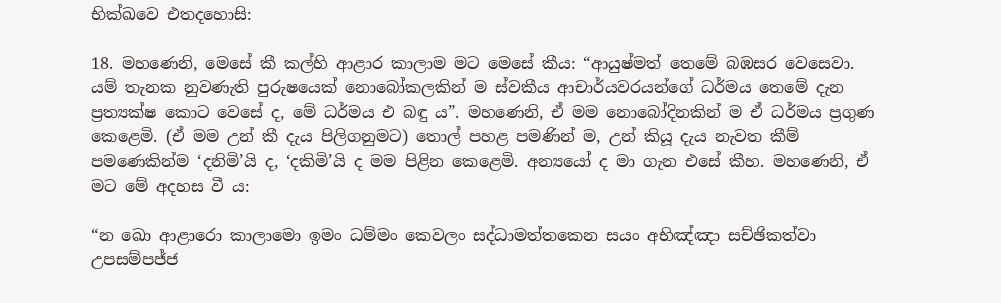භික්ඛවෙ එතදහොසි:

18. මහණෙනි, මෙසේ කී කල්හි ආළාර කාලාම මට මෙසේ කීය: “ආයුෂ්මත් තෙමේ බඹසර වෙසෙවා. යම් තැනක නුවණැති පුරුෂයෙක් නොබෝකලකින් ම ස්වකීය ආචාර්යවරයන්ගේ ධර්මය තෙමේ දැන ප්‍රත්‍යක්ෂ කොට වෙසේ ද, මේ ධර්මය එ බඳු ය”. මහණෙනි, ඒ මම නොබෝදිනකින් ම ඒ ධර්මය ප්‍රගුණ කෙළෙමි. (ඒ මම උන් කී දැය පිලිගනුමට) තොල් පහළ පමණින් ම, උන් කියූ දැය නැවත කීම් පමණෙකින්ම ‘දනිමි’යි ද, ‘දකිමි’යි ද මම පිළින කෙළෙමි. අන්‍යයෝ ද මා ගැන එසේ කීහ. මහණෙනි, ඒ මට මේ අදහස වී ය:

“න ඛො ආළාරො කාලාමො ඉමං ධම්මං කෙවලං සද්ධාමත්තකෙන සයං අභිඤ්ඤා සච්ඡිකත්වා උපසම්පජ්ජ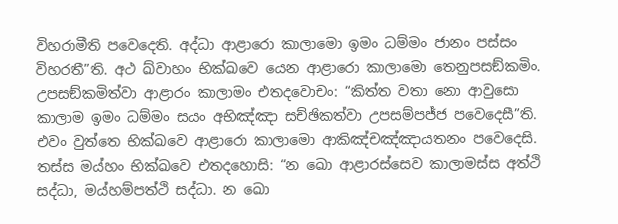විහරාමීති පවෙදෙති. අද්ධා ආළාරො කාලාමො ඉමං ධම්මං ජානං පස්සං විහරතී”ති. අථ ඛ්වාහං භික්ඛවෙ යෙන ආළාරො කාලාමො තෙනුපසඞ්කමිං. උපසඞ්කමිත්වා ආළාරං කාලාමං එතදවොචං: “කිත්ත වතා නො ආවුසො කාලාම ඉමං ධම්මං සයං අභිඤ්ඤා සච්ඡිකත්වා උපසම්පජ්ජ පවෙදෙසී”ති. එවං වුත්තෙ භික්ඛවෙ ආළාරො කාලාමො ආකිඤ්චඤ්ඤායතනං පවෙදෙසි. තස්ස මය්හං භික්ඛවෙ එතදහොසි: “න ඛො ආළාරස්සෙව කාලාමස්ස අත්ථි සද්ධා, මය්හම්පත්ථි සද්ධා. න ඛො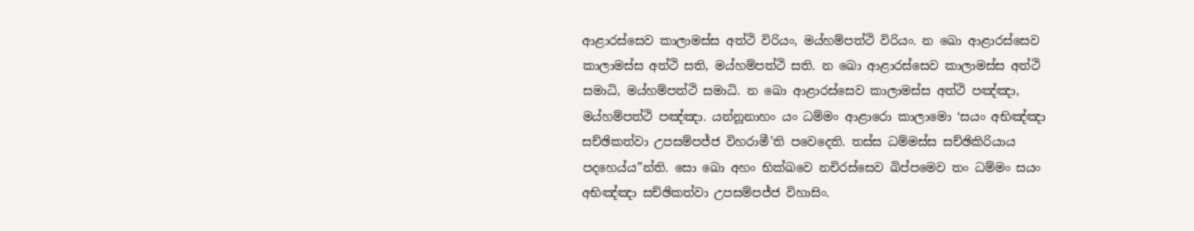ආළාරස්සෙව කාලාමස්ස අත්ථි විරියං, මය්හම්පත්ථි විරියං. න ඛො ආළාරස්සෙව කාලාමස්ස අත්ථි සති, මය්හම්පත්ථි සති. න ඛො ආළාරස්සෙව කාලාමස්ස අත්ථි සමාධි, මය්හම්පත්ථි සමාධි. න ඛො ආළාරස්සෙව කාලාමස්ස අත්ථි පඤ්ඤා, මය්හම්පත්ථි පඤ්ඤා. යන්නූනාහං යං ධම්මං ආළාරො කාලාමො ‘සයං අභිඤ්ඤා සච්ඡිකත්වා උපසම්පජ්ජ විහරාමී’ති පවෙදෙති. තස්ස ධම්මස්ස සච්ඡිකිරියාය පදහෙය්ය”න්ති. සො ඛො අහං භික්ඛවෙ නචිරස්සෙව ඛිප්පමෙව තං ධම්මං සයං අභිඤ්ඤා සච්ඡිකත්වා උපසම්පජ්ජ විහාසිං.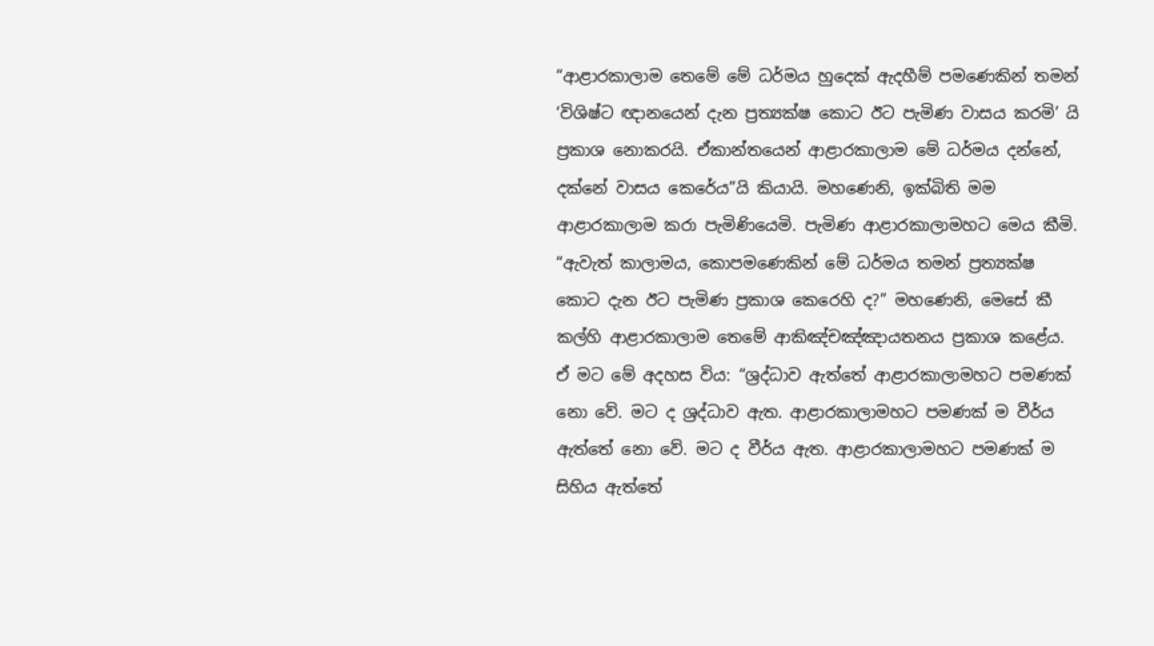“ආළාරකාලාම තෙමේ මේ ධර්මය හුදෙක් ඇදහීම් පමණෙකින් තමන් ‘විශිෂ්ට ඥානයෙන් දැන ප්‍රත්‍යක්ෂ කොට ඊට පැමිණ වාසය කරමි’ යි ප්‍රකාශ නොකරයි. ඒකාන්තයෙන් ආළාරකාලාම මේ ධර්මය දන්නේ, දක්නේ වාසය කෙරේය”යි කියායි. මහණෙනි, ඉක්බිති මම ආළාරකාලාම කරා පැමිණියෙමි. පැමිණ ආළාරකාලාමහට මෙය කීමි. “ඇවැත් කාලාමය, කොපමණෙකින් මේ ධර්මය තමන් ප්‍රත්‍යක්ෂ කොට දැන ඊට පැමිණ ප්‍රකාශ කෙරෙහි ද?” මහණෙනි, මෙසේ කී කල්හි ආළාරකාලාම තෙමේ ආකිඤ්චඤ්ඤායතනය ප්‍රකාශ කළේය. ඒ මට මේ අදහස විය: “ශ්‍රද්ධාව ඇත්තේ ආළාරකාලාමහට පමණක් නො වේ. මට ද ශ්‍රද්ධාව ඇත. ආළාරකාලාමහට පමණක් ම වීර්ය ඇත්තේ නො වේ. මට ද වීර්ය ඇත. ආළාරකාලාමහට පමණක් ම සිහිය ඇත්තේ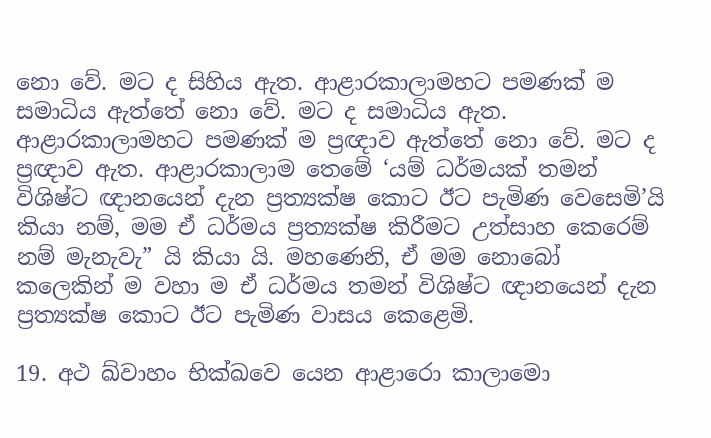නො වේ. මට ද සිහිය ඇත. ආළාරකාලාමහට පමණක් ම සමාධිය ඇත්තේ නො වේ. මට ද සමාධිය ඇත. ආළාරකාලාමහට පමණක් ම ප්‍රඥාව ඇත්තේ නො වේ. මට ද ප්‍රඥාව ඇත. ආළාරකාලාම තෙමේ ‘යම් ධර්මයක් තමන් විශිෂ්ට ඥානයෙන් දැන ප්‍රත්‍යක්ෂ කොට ඊට පැමිණ වෙසෙමි’යි කියා නම්, මම ඒ ධර්මය ප්‍රත්‍යක්ෂ කිරීමට උත්සාහ කෙරෙම් නම් මැනැවැ” යි කියා යි. මහණෙනි, ඒ මම නොබෝ කලෙකින් ම වහා ම ඒ ධර්මය තමන් විශිෂ්ට ඥානයෙන් දැන ප්‍රත්‍යක්ෂ කොට ඊට පැමිණ වාසය කෙළෙමි.

19. අථ ඛ්වාහං භික්ඛවෙ යෙන ආළාරො කාලාමො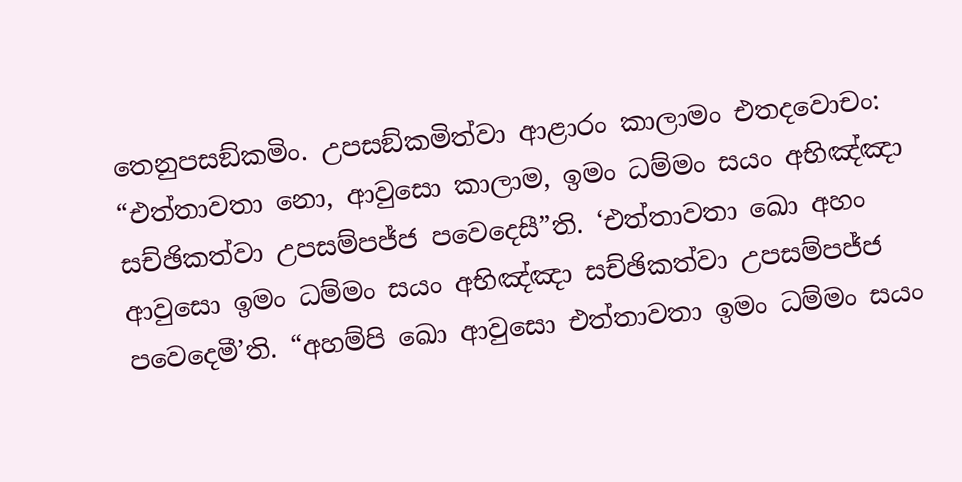තෙනුපසඞ්කමිං. උපසඞ්කමිත්වා ආළාරං කාලාමං එතදවොචං: “එත්තාවතා නො, ආවුසො කාලාම, ඉමං ධම්මං සයං අභිඤ්ඤා සච්ඡිකත්වා උපසම්පජ්ජ පවෙදෙසී”ති. ‘එත්තාවතා ඛො අහං ආවුසො ඉමං ධම්මං සයං අභිඤ්ඤා සච්ඡිකත්වා උපසම්පජ්ජ පවෙදෙමී’ති. “අහම්පි ඛො ආවුසො එත්තාවතා ඉමං ධම්මං සයං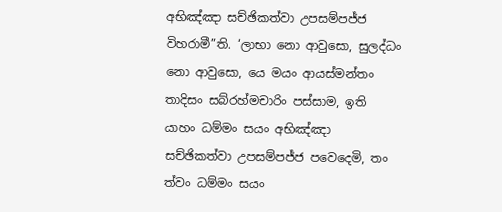අභිඤ්ඤා සච්ඡිකත්වා උපසම්පජ්ජ විහරාමී”ති. ‘ලාභා නො ආවුසො, සුලද්ධං නො ආවුසො, යෙ මයං ආයස්මන්තං තාදිසං සබ්රහ්මචාරිං පස්සාම, ඉති යාහං ධම්මං සයං අභිඤ්ඤා සච්ඡිකත්වා උපසම්පජ්ජ පවෙදෙමි, තං ත්වං ධම්මං සයං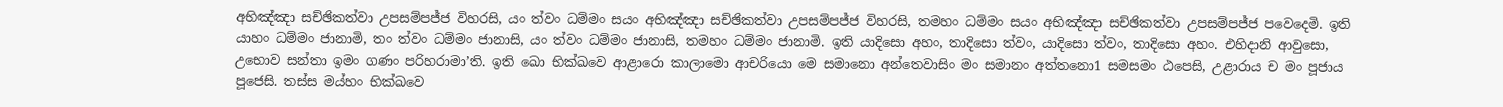අභිඤ්ඤා සච්ඡිකත්වා උපසම්පජ්ජ විහරසි, යං ත්වං ධම්මං සයං අභිඤ්ඤා සච්ඡිකත්වා උපසම්පජ්ජ විහරසි, තමහං ධම්මං සයං අභිඤ්ඤා සච්ඡිකත්වා උපසම්පජ්ජ පවෙදෙමි. ඉති යාහං ධම්මං ජානාමි, තං ත්වං ධම්මං ජානාසි, යං ත්වං ධම්මං ජානාසි, තමහං ධම්මං ජානාමි. ඉති යාදිසො අහං, තාදිසො ත්වං, යාදිසො ත්වං, තාදිසො අහං. එහිදානි ආවුසො, උභොව සන්තා ඉමං ගණං පරිහරාමා’ති. ඉති ඛො භික්ඛවෙ ආළාරො කාලාමො ආචරියො මෙ සමානො අන්තෙවාසිං මං සමානං අත්තනො1 සමසමං ඨපෙසි, උළාරාය ච මං පූජාය පූජෙසි. තස්ස මය්හං භික්ඛවෙ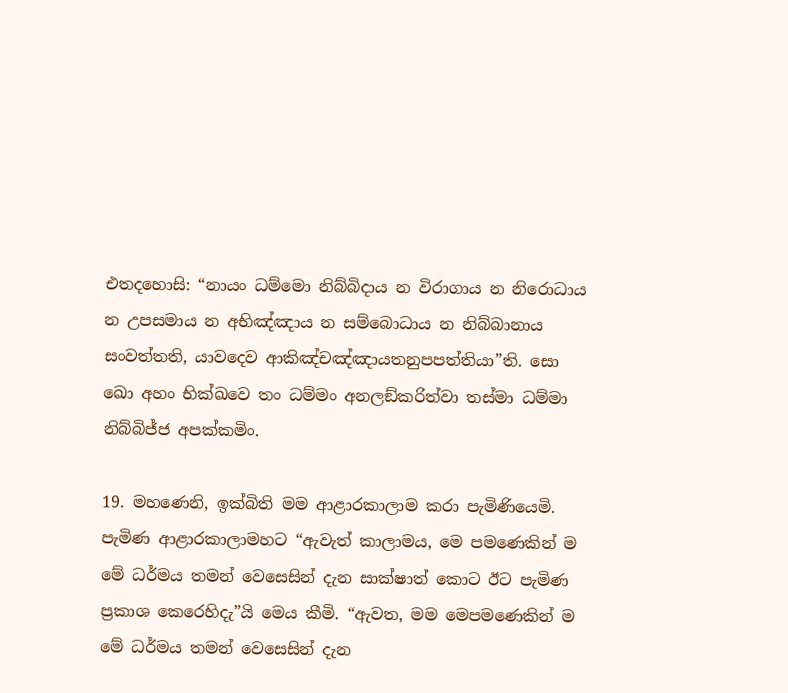එතදහොසි: “නායං ධම්මො නිබ්බිදාය න විරාගාය න නිරොධාය න උපසමාය න අභිඤ්ඤාය න සම්බොධාය න නිබ්බානාය සංවත්තති, යාවදෙව ආකිඤ්චඤ්ඤායතනුපපත්තියා”ති. සො ඛො අහං භික්ඛවෙ තං ධම්මං අනලඞ්කරිත්වා තස්මා ධම්මා නිබ්බිජ්ජ අපක්කමිං.

19. මහණෙනි, ඉක්බිති මම ආළාරකාලාම කරා පැමිණියෙමි. පැමිණ ආළාරකාලාමහට “ඇවැත් කාලාමය, මෙ පමණෙකින් ම මේ ධර්මය තමන් වෙසෙසින් දැන සාක්ෂාත් කොට ඊට පැමිණ ප්‍රකාශ කෙරෙහිදැ”යි මෙය කීමි. “ඇවත, මම මෙපමණෙකින් ම මේ ධර්මය තමන් වෙසෙසින් දැන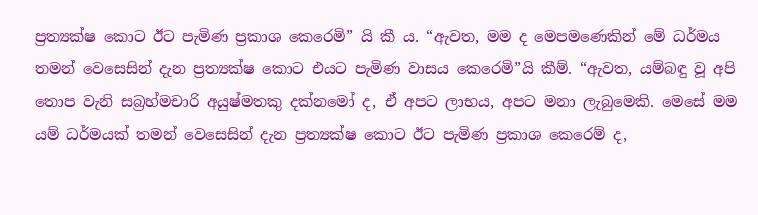ප්‍රත්‍යක්ෂ කොට ඊට පැමිණ ප්‍රකාශ කෙරෙමි” යි කී ය. “ඇවත, මම ද මෙපමණෙකින් මේ ධර්මය තමන් වෙසෙසින් දැන ප්‍රත්‍යක්ෂ කොට එයට පැමිණ වාසය කෙරෙමි”යි කීම්. “ඇවත, යම්බඳු වූ අපි තොප වැනි සබ්‍රහ්මචාරි අයුෂ්මතකු දක්නමෝ ද, ඒ අපට ලාභය, අපට මනා ලැබුමෙකි. මෙසේ මම යම් ධර්මයක් තමන් වෙසෙසින් දැන ප්‍රත්‍යක්ෂ කොට ඊට පැමිණ ප්‍රකාශ කෙරෙම් ද,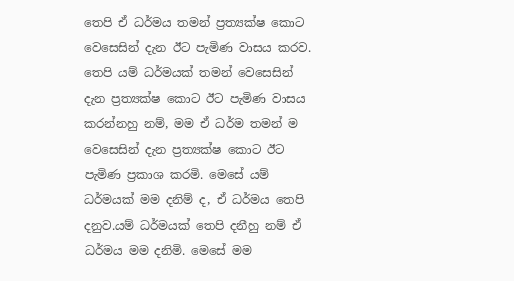තෙපි ඒ ධර්මය තමන් ප්‍රත්‍යක්ෂ කොට වෙසෙසින් දැන ඊට පැමිණ වාසය කරව. තෙපි යම් ධර්මයක් තමන් වෙසෙසින් දැන ප්‍රත්‍යක්ෂ කොට ඊට පැමිණ වාසය කරන්නහු නම්, මම ඒ ධර්ම තමන් ම වෙසෙසින් දැන ප්‍රත්‍යක්ෂ කොට ඊට පැමිණ ප්‍රකාශ කරමි. මෙසේ යම් ධර්මයක් මම දනිම් ද, ඒ ධර්මය තෙපි දනුව.යම් ධර්මයක් තෙපි දනීහු නම් ඒ ධර්මය මම දනිමි. මෙසේ මම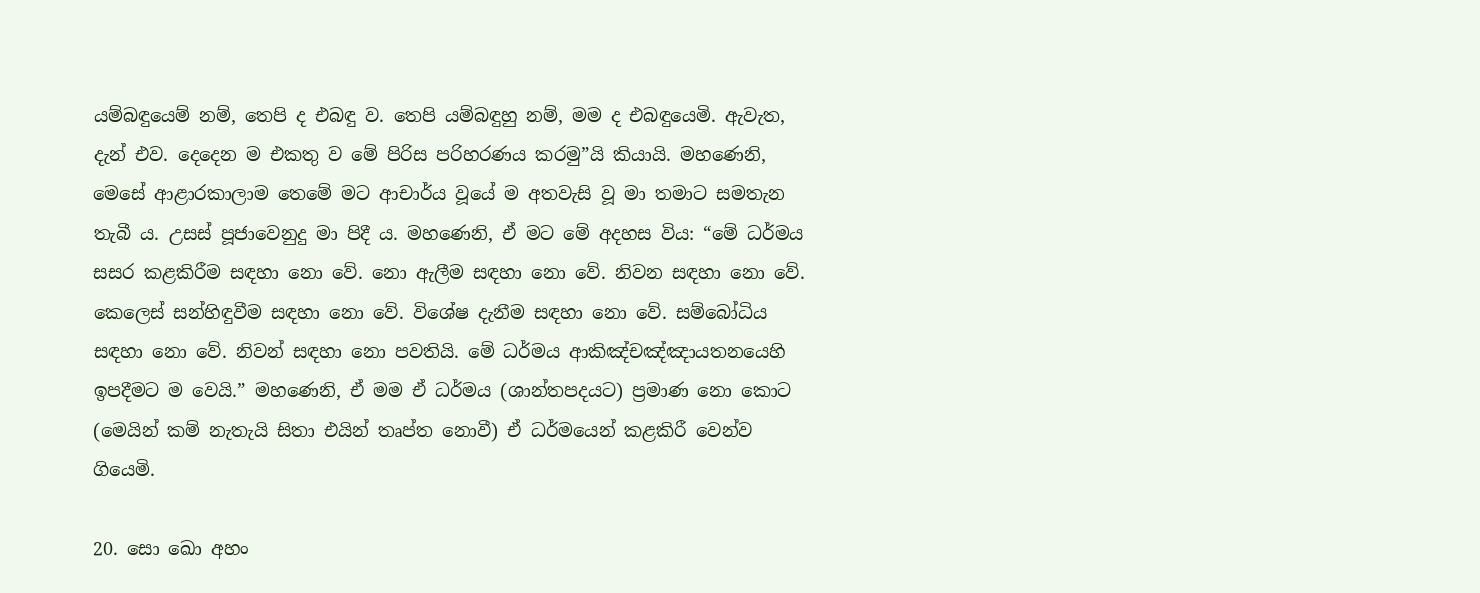යම්බඳුයෙම් නම්, තෙපි ද එබඳු ව. තෙපි යම්බඳුහු නම්, මම ද එබඳුයෙමි. ඇවැත, දැන් එව. දෙදෙන ම එකතු ව මේ පිරිස පරිහරණය කරමු”යි කියායි. මහණෙනි, මෙසේ ආළාරකාලාම තෙමේ මට ආචාර්ය වූයේ ම අතවැසි වූ මා තමාට සමතැන තැබී ය. උසස් පූජාවෙනුදු මා පිදී ය. මහණෙනි, ඒ මට මේ අදහස විය: “මේ ධර්මය සසර කළකිරීම සඳහා නො වේ. නො ඇලීම සඳහා නො වේ. නිවන සඳහා නො වේ. කෙලෙස් සන්හිඳුවීම සඳහා නො වේ. විශේෂ දැනීම සඳහා නො වේ. සම්බෝධිය සඳහා නො වේ. නිවන් සඳහා නො පවතියි. මේ ධර්මය ආකිඤ්චඤ්ඤායතනයෙහි ඉපදීමට ම වෙයි.” මහණෙනි, ඒ මම ඒ ධර්මය (ශාන්තපදයට) ප්‍රමාණ නො කොට (මෙයින් කම් නැතැයි සිතා එයින් තෘප්ත නොවී) ඒ ධර්මයෙන් කළකිරී වෙන්ව ගියෙමි.

20. සො ඛො අහං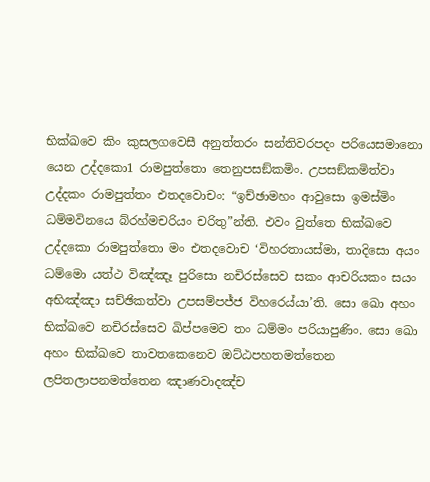භික්ඛවෙ කිං කුසලගවෙසී අනුත්තරං සන්තිවරපදං පරියෙසමානො යෙන උද්දකො1 රාමපුත්තො තෙනුපසඞ්කමිං. උපසඞ්කමිත්වා උද්දකං රාමපුත්තං එතදවොචං: “ඉච්ඡාමහං ආවුසො ඉමස්මිං ධම්මවිනයෙ බ්රහ්මචරියං චරිතු”න්ති. එවං වුත්තෙ භික්ඛවෙ උද්දකො රාමපුත්තො මං එතදවොච ‘විහරතායස්මා, තාදිසො අයං ධම්මො යත්ථ විඤ්ඤෑ පුරිසො නචිරස්සෙව සකං ආචරියකං සයං අභිඤ්ඤා සච්ඡිකත්වා උපසම්පජ්ජ විහරෙය්යා’ති. සො ඛො අහං භික්ඛවෙ නචිරස්සෙව ඛිප්පමෙව තං ධම්මං පරියාපුණිං. සො ඛො අහං භික්ඛවෙ තාවතකෙනෙව ඔට්ඨපහතමත්තෙන ලපිතලාපනමත්තෙන ඤාණවාදඤ්ච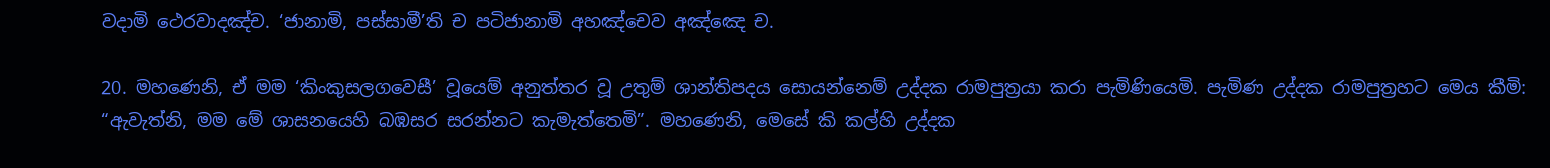වදාමි ථෙරවාදඤ්ච. ‘ජානාමි, පස්සාමී’ති ච පටිජානාමි අහඤ්චෙව අඤ්ඤෙ ච.

20. මහණෙනි, ඒ මම ‘කිංකුසලගවෙසී’ වූයෙම් අනුත්තර වූ උතුම් ශාන්තිපදය සොයන්නෙම් උද්දක රාමපුත්‍රයා කරා පැමිණියෙමි. පැමිණ උද්දක රාමපුත්‍රහට මෙය කීමි: “ඇවැත්නි, මම මේ ශාසනයෙහි බඹසර සරන්නට කැමැත්තෙමි”. මහණෙනි, මෙසේ කි කල්හි උද්දක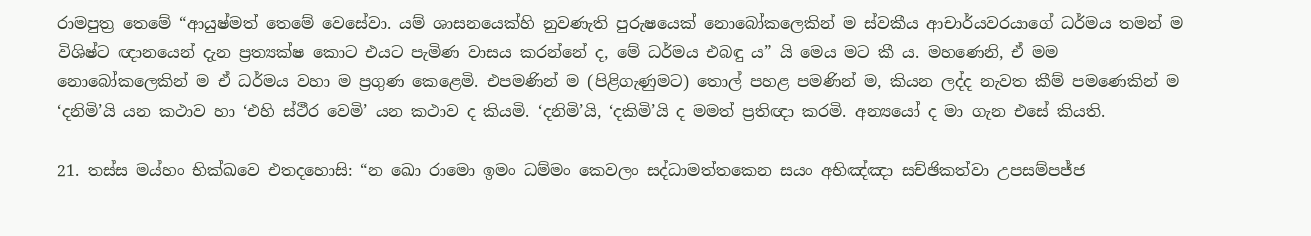රාමපුත්‍ර තෙමේ “ආයුෂ්මත් තෙමේ වෙසේවා. යම් ශාසනයෙක්හි නුවණැති පුරුෂයෙක් නොබෝකලෙකින් ම ස්වකීය ආචාර්යවරයාගේ ධර්මය තමන් ම විශිෂ්ට ඥානයෙන් දැන ප්‍රත්‍යක්ෂ කොට එයට පැමිණ වාසය කරන්නේ ද, මේ ධර්මය එබඳු ය” යි මෙය මට කී ය. මහණෙනි, ඒ මම නොබෝකලෙකින් ම ඒ ධර්මය වහා ම ප්‍රගුණ කෙළෙමි. එපමණින් ම (පිළිගැණුමට) තොල් පහළ පමණින් ම, කියන ලද්ද නැවත කීම් පමණෙකින් ම ‘දනිමි’යි යන කථාව හා ‘එහි ස්ථීර වෙමි’ යන කථාව ද කියමි. ‘දනිමි’යි, ‘දකිමි’යි ද මමත් ප්‍රතිඥා කරමි. අන්‍යයෝ ද මා ගැන එසේ කියති.

21. තස්ස මය්හං භික්ඛවෙ එතදහොසි: “න ඛො රාමො ඉමං ධම්මං කෙවලං සද්ධාමත්තකෙන සයං අභිඤ්ඤා සච්ඡිකත්වා උපසම්පජ්ජ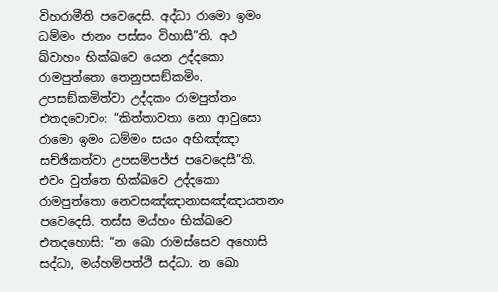විහරාමීති පවෙදෙසි. අද්ධා රාමො ඉමං ධම්මං ජානං පස්සං විහාසී”ති. අථ ඛ්වාහං භික්ඛවෙ යෙන උද්දකො රාමපුත්තො තෙනුපසඞ්කමිං. උපසඞ්කමිත්වා උද්දකං රාමපුත්තං එතදවොචං: “කිත්තාවතා නො ආවුසො රාමො ඉමං ධම්මං සයං අභිඤ්ඤා සච්ඡිකත්වා උපසම්පජ්ජ පවෙදෙසී”ති. එවං වුත්තෙ භික්ඛවෙ උද්දකො රාමපුත්තො නෙවසඤ්ඤානාසඤ්ඤායතනං පවෙදෙසි. තස්ස මය්හං භික්ඛවෙ එතදහොසි: “න ඛො රාමස්සෙව අහොසි සද්ධා, මය්හම්පත්ථි සද්ධා. න ඛො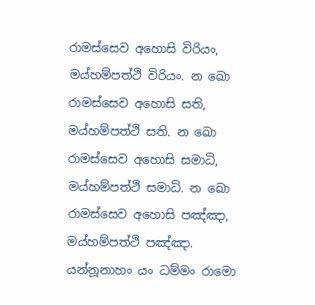රාමස්සෙව අහොසි විරියං, මය්හම්පත්ථි විරියං. න ඛො රාමස්සෙව අහොසි සති, මය්හම්පත්ථි සති. න ඛො රාමස්සෙව අහොසි සමාධි, මය්හම්පත්ථි සමාධි. න ඛො රාමස්සෙව අහොසි පඤ්ඤා, මය්හම්පත්ථි පඤ්ඤා. යන්නූනාහං යං ධම්මං රාමො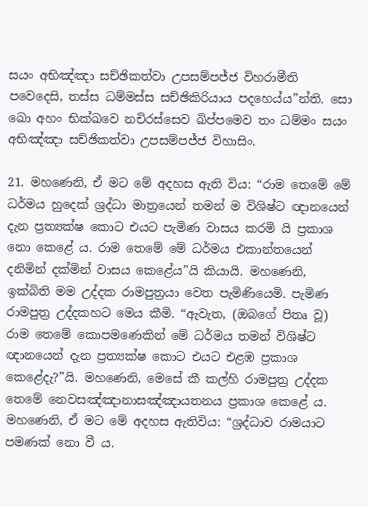සයං අභිඤ්ඤා සච්ඡිකත්වා උපසම්පජ්ජ විහරාමීති පවෙදෙසි, තස්ස ධම්මස්ස සච්ඡිකිරියාය පදහෙය්ය”න්ති. සො ඛො අහං භික්ඛවෙ නචිරස්සෙව ඛිප්පමෙව තං ධම්මං සයං අභිඤ්ඤා සච්ඡිකත්වා උපසම්පජ්ජ විහාසිං.

21. මහණෙනි, ඒ මට මේ අදහස ඇති විය: “රාම තෙමේ මේ ධර්මය හුදෙක් ශ්‍රද්ධා මාත්‍රයෙන් තමන් ම විශිෂ්ට ඥානයෙන් දැන ප්‍රත්‍යක්ෂ කොට එයට පැමිණ වාසය කරමි යි ප්‍රකාශ නො කෙළේ ය. රාම තෙමේ මේ ධර්මය එකාන්තයෙන් දනිමින් දක්මින් වාසය කෙළේය”යි කියායි. මහණෙනි, ඉක්බිති මම උද්දක රාමපුත්‍රයා වෙත පැමිණියෙමි. පැමිණ රාමපුත්‍ර උද්දකහට මෙය කීමි. “ඇවැත, (ඔබගේ පිතෘ වූ) රාම තෙමේ කොපමණෙකින් මේ ධර්මය තමන් විශිෂ්ට ඥානයෙන් දැන ප්‍රත්‍යක්ෂ කොට එයට එළඹ ප්‍රකාශ කෙළේදැ?”යි. මහණෙනි, මෙසේ කී කල්හි රාමපුත්‍ර උද්දක තෙමේ නෙවසඤ්ඤානාසඤ්ඤායතනය ප්‍රකාශ කෙළේ ය. මහණෙනි, ඒ මට මේ අදහස ඇතිවිය: “ශ්‍රද්ධාව රාමයාට පමණක් නො වී ය.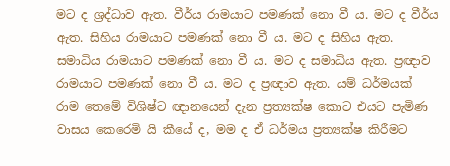මට ද ශ්‍රද්ධාව ඇත. වීර්ය රාමයාට පමණක් නො වී ය. මට ද වීර්ය ඇත. සිහිය රාමයාට පමණක් නො වී ය. මට ද සිහිය ඇත. සමාධිය රාමයාට පමණක් නො වී ය. මට ද සමාධිය ඇත. ප්‍රඥාව රාමයාට පමණක් නො වී ය. මට ද ප්‍රඥාව ඇත. යම් ධර්මයක් රාම තෙමේ විශිෂ්ට ඥානයෙන් දැන ප්‍රත්‍යක්ෂ කොට එයට පැමිණ වාසය කෙරෙමි යි කීයේ ද, මම ද ඒ ධර්මය ප්‍රත්‍යක්ෂ කිරීමට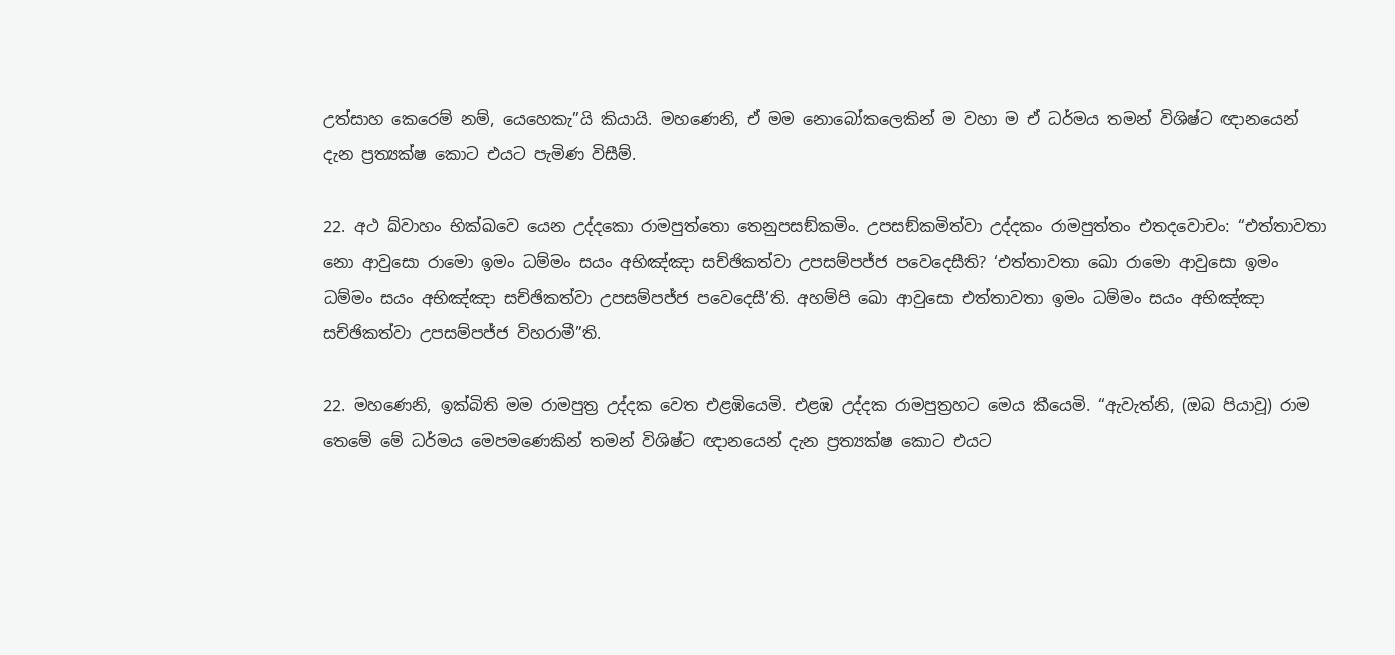උත්සාහ කෙරෙම් නම්, යෙහෙකැ”යි කියායි. මහණෙනි, ඒ මම නොබෝකලෙකින් ම වහා ම ඒ ධර්මය තමන් විශිෂ්ට ඥානයෙන් දැන ප්‍රත්‍යක්ෂ කොට එයට පැමිණ විසීම්.

22. අථ ඛ්වාහං භික්ඛවෙ යෙන උද්දකො රාමපුත්තො තෙනුපසඞ්කමිං. උපසඞ්කමිත්වා උද්දකං රාමපුත්තං එතදවොචං: “එත්තාවතා නො ආවුසො රාමො ඉමං ධම්මං සයං අභිඤ්ඤා සච්ඡිකත්වා උපසම්පජ්ජ පවෙදෙසීති? ‘එත්තාවතා ඛො රාමො ආවුසො ඉමං ධම්මං සයං අභිඤ්ඤා සච්ඡිකත්වා උපසම්පජ්ජ පවෙදෙසී’ති. අහම්පි ඛො ආවුසො එත්තාවතා ඉමං ධම්මං සයං අභිඤ්ඤා සච්ඡිකත්වා උපසම්පජ්ජ විහරාමී”ති.

22. මහණෙනි, ඉක්බිති මම රාමපුත්‍ර උද්දක වෙත එළඹියෙමි. එළඹ උද්දක රාමපුත්‍රහට මෙය කීයෙමි. “ඇවැත්නි, (ඔබ පියාවූ) රාම තෙමේ මේ ධර්මය මෙපමණෙකින් තමන් විශිෂ්ට ඥානයෙන් දැන ප්‍රත්‍යක්ෂ කොට එයට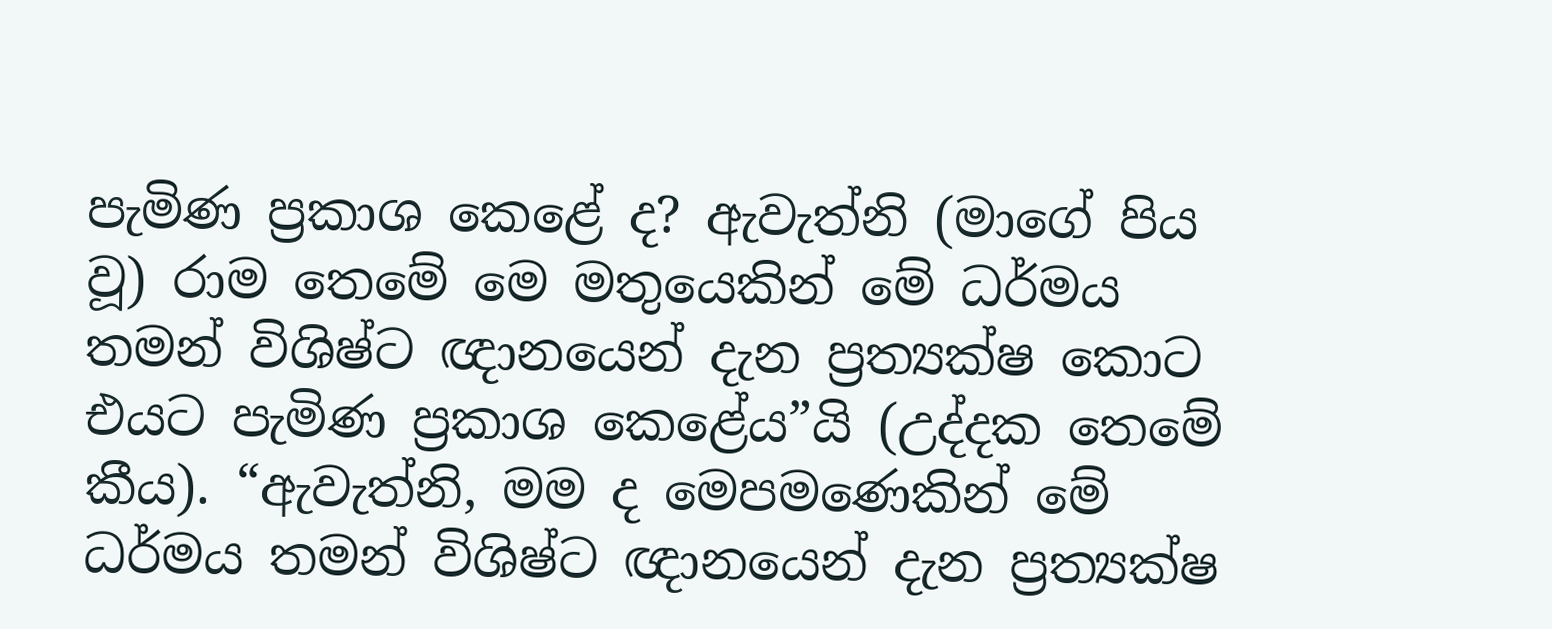පැමිණ ප්‍රකාශ කෙළේ ද? ඇවැත්නි (මාගේ පිය වූ) රාම තෙමේ මෙ මතුයෙකින් මේ ධර්මය තමන් විශිෂ්ට ඥානයෙන් දැන ප්‍රත්‍යක්ෂ කොට එයට පැමිණ ප්‍රකාශ කෙළේය”යි (උද්දක තෙමේ කීය). “ඇවැත්නි, මම ද මෙපමණෙකින් මේ ධර්මය තමන් විශිෂ්ට ඥානයෙන් දැන ප්‍රත්‍යක්ෂ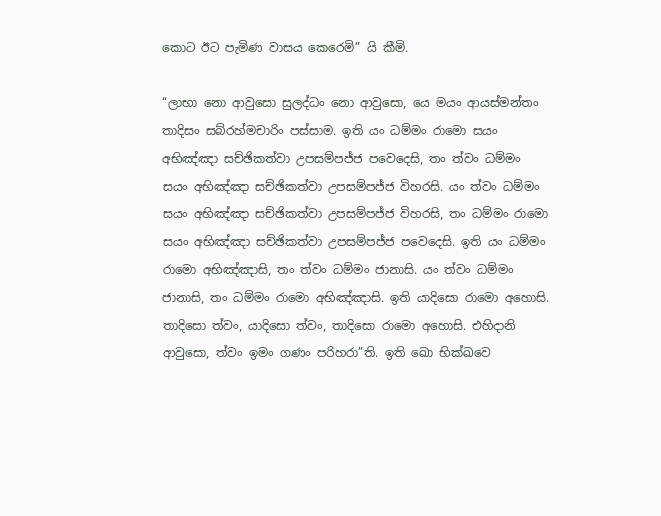කොට ඊට පැමිණ වාසය කෙරෙමි” යි කීමි.

“ලාභා නො ආවුසො සුලද්ධං නො ආවුසො, යෙ මයං ආයස්මන්තං තාදිසං සබ්රහ්මචාරිං පස්සාම. ඉති යං ධම්මං රාමො සයං අභිඤ්ඤා සච්ඡිකත්වා උපසම්පජ්ජ පවෙදෙසි, තං ත්වං ධම්මං සයං අභිඤ්ඤා සච්ඡිකත්වා උපසම්පජ්ජ විහරසි. යං ත්වං ධම්මං සයං අභිඤ්ඤා සච්ඡිකත්වා උපසම්පජ්ජ විහරසි, තං ධම්මං රාමො සයං අභිඤ්ඤා සච්ඡිකත්වා උපසම්පජ්ජ පවෙදෙසි. ඉති යං ධම්මං රාමො අභිඤ්ඤාසි, තං ත්වං ධම්මං ජානාසි. යං ත්වං ධම්මං ජානාසි, තං ධම්මං රාමො අභිඤ්ඤාසි. ඉති යාදිසො රාමො අහොසි. තාදිසො ත්වං, යාදිසො ත්වං, තාදිසො රාමො අහොසි. එහිදානි ආවුසො, ත්වං ඉමං ගණං පරිහරා”ති. ඉති ඛො භික්ඛවෙ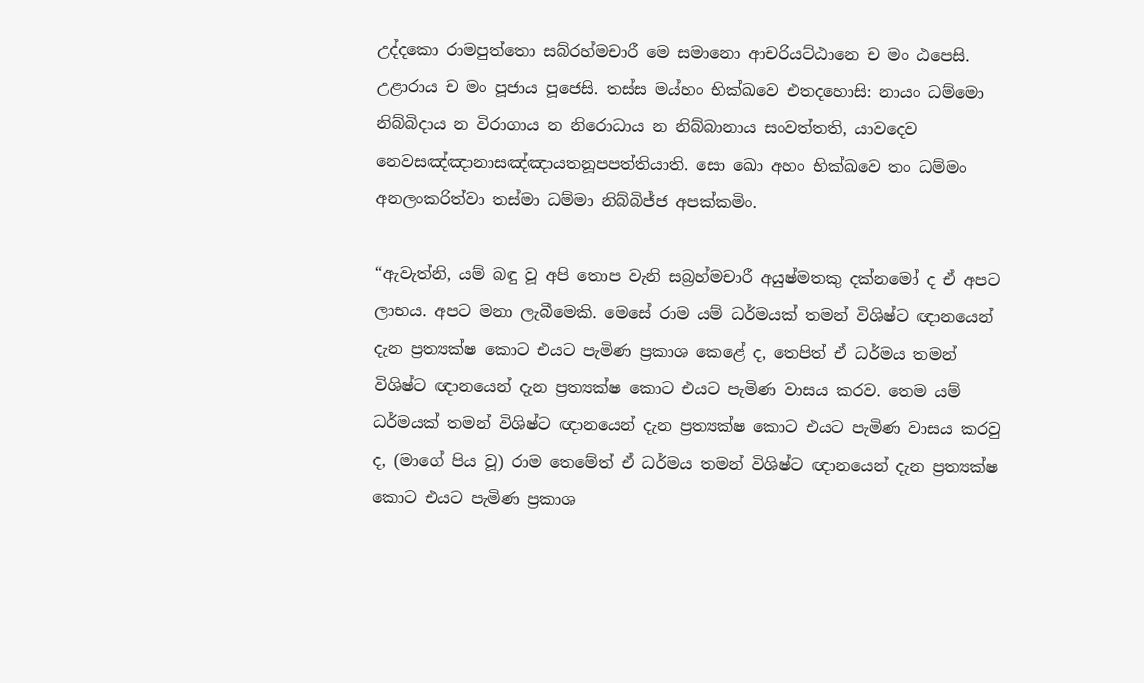උද්දකො රාමපුත්තො සබ්රහ්මචාරී මෙ සමානො ආචරියට්ඨානෙ ච මං ඨපෙසි. උළාරාය ච මං පූජාය පූජෙසි. තස්ස මය්හං භික්ඛවෙ එතදහොසි: නායං ධම්මො නිබ්බිදාය න විරාගාය න නිරොධාය න නිබ්බානාය සංවත්තති, යාවදෙව නෙවසඤ්ඤානාසඤ්ඤායතනූපපත්තියාති. සො ඛො අහං භික්ඛවෙ තං ධම්මං අනලංකරිත්වා තස්මා ධම්මා නිබ්බිජ්ජ අපක්කමිං.

“ඇවැත්නි, යම් බඳු වූ අපි තොප වැනි සබ්‍රහ්මචාරී අයුෂ්මතකු දක්නමෝ ද ඒ අපට ලාභය. අපට මනා ලැබීමෙකි. මෙසේ රාම යම් ධර්මයක් තමන් විශිෂ්ට ඥානයෙන් දැන ප්‍රත්‍යක්ෂ කොට එයට පැමිණ ප්‍රකාශ කෙළේ ද, තෙපිත් ඒ ධර්මය තමන් විශිෂ්ට ඥානයෙන් දැන ප්‍රත්‍යක්ෂ කොට එයට පැමිණ වාසය කරව. තෙම යම් ධර්මයක් තමන් විශිෂ්ට ඥානයෙන් දැන ප්‍රත්‍යක්ෂ කොට එයට පැමිණ වාසය කරවු ද, (මාගේ පිය වූ) රාම තෙමේත් ඒ ධර්මය තමන් විශිෂ්ට ඥානයෙන් දැන ප්‍රත්‍යක්ෂ කොට එයට පැමිණ ප්‍රකාශ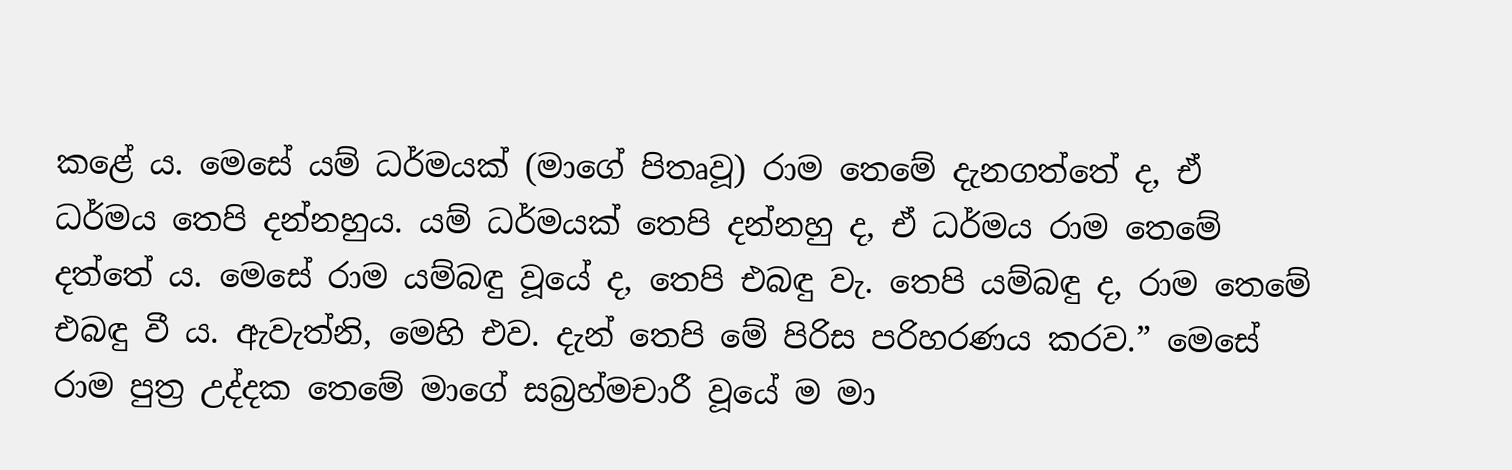කළේ ය. මෙසේ යම් ධර්මයක් (මාගේ පිතෘවූ) රාම තෙමේ දැනගත්තේ ද, ඒ ධර්මය තෙපි දන්නහුය. යම් ධර්මයක් තෙපි දන්නහු ද, ඒ ධර්මය රාම තෙමේ දත්තේ ය. මෙසේ රාම යම්බඳු වූයේ ද, තෙපි එබඳු වැ. තෙපි යම්බඳු ද, රාම තෙමේ එබඳු වී ය. ඇවැත්නි, මෙහි එව. දැන් තෙපි මේ පිරිස පරිහරණය කරව.” මෙසේ රාම පුත්‍ර උද්දක තෙමේ මාගේ සබ්‍රහ්මචාරී වූයේ ම මා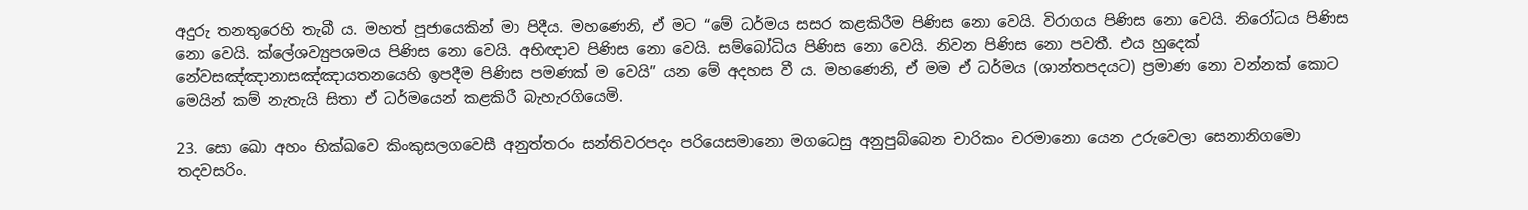අදුරු තනතුරෙහි තැබී ය. මහත් පූජායෙකින් මා පිදීය. මහණෙනි, ඒ මට “මේ ධර්මය සසර කළකිරීම පිණිස නො වෙයි. විරාගය පිණිස නො වෙයි. නිරෝධය පිණිස නො වෙයි. ක්ලේශව්‍යුපශමය පිණිස නො වෙයි. අභිඥාව පිණිස නො වෙයි. සම්බෝධිය පිණිස නො වෙයි. නිවන පිණිස නො පවතී. එය හුදෙක් නේවසඤ්ඤානාසඤ්ඤායතනයෙහි ඉපදීම පිණිස පමණක් ම වෙයි” යන මේ අදහස වී ය. මහණෙනි, ඒ මම ඒ ධර්මය (ශාන්තපදයට) ප්‍රමාණ නො වන්නක් කොට මෙයින් කම් නැතැයි සිතා ඒ ධර්මයෙන් කළකිරී බැහැරගියෙමි.

23. සො ඛො අහං භික්ඛවෙ කිංකුසලගවෙසී අනුත්තරං සන්තිවරපදං පරියෙසමානො මගධෙසු අනුපුබ්බෙන චාරිකං චරමානො යෙන උරුවෙලා සෙනානිගමො තදවසරිං.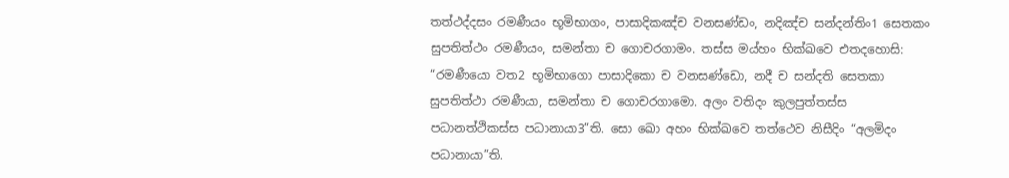තත්ථද්දසං රමණීයං භූමිභාගං, පාසාදිකඤ්ච වනසණ්ඩං, නදිඤ්ච සන්දන්තිං1 සෙතකං සුපතිත්ථං රමණීයං, සමන්තා ච ගොචරගාමං. තස්ස මය්හං භික්ඛවෙ එතදහොසි: “රමණීයො වත2 භූමිභාගො පාසාදිකො ච වනසණ්ඩො, නදී ච සන්දති සෙතකා සුපතිත්ථා රමණීයා, සමන්තා ච ගොචරගාමො. අලං වතිදං කුලපුත්තස්ස පධානත්ථිකස්ස පධානායා3”ති. සො ඛො අහං භික්ඛවෙ තත්ථෙව නිසීදිං “අලමිදං පධානායා”ති.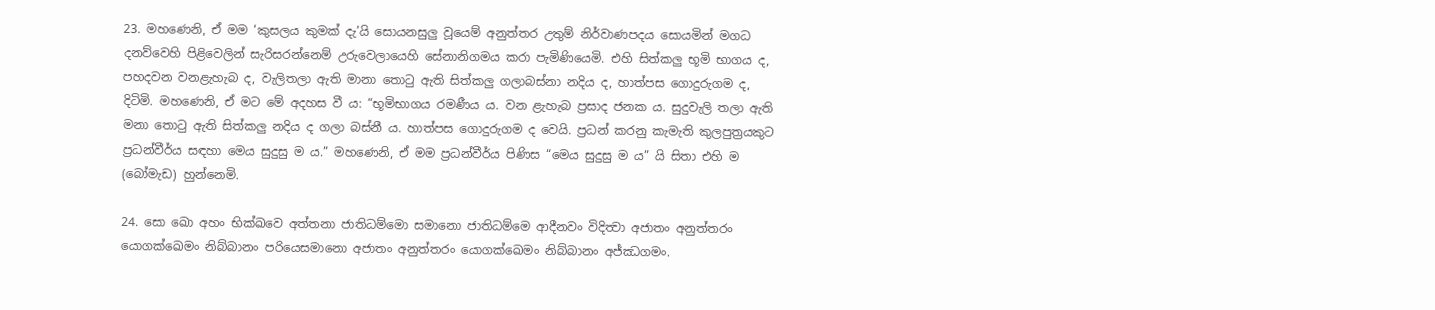23. මහණෙනි, ඒ මම ‘කුසලය කුමක් දැ’යි සොයනසුලු වූයෙම් අනුත්තර උතුම් නිර්වාණපදය සොයමින් මගධ දනව්වෙහි පිළිවෙලින් සැරිසරන්නෙම් උරුවෙලායෙහි සේනානිගමය කරා පැමිණියෙමි. එහි සිත්කලු භූමි භාගය ද, පහදවන වනළැහැබ ද, වැලිතලා ඇති මානා තොටු ඇති සිත්කලු ගලාබස්නා නදිය ද, හාත්පස ගොදුරුගම ද, දිටිමි. මහණෙනි, ඒ මට මේ අදහස වී ය: “භූමිභාගය රමණීය ය. වන ළැහැබ ප්‍රසාද ජනක ය. සුදුවැලි තලා ඇති මනා තොටු ඇති සිත්කලු නදිය ද ගලා බස්නී ය. හාත්පස ගොදුරුගම ද වෙයි. ප්‍රධන් කරනු කැමැති කුලපුත්‍රයකුට ප්‍රධන්වීර්ය සඳහා මෙය සුදුසු ම ය.” මහණෙනි, ඒ මම ප්‍රධන්වීර්ය පිණිස “මෙය සුදුසු ම ය” යි සිතා එහි ම (බෝමැඩ) හුන්නෙමි.

24. සො ඛො අහං භික්ඛවෙ අත්තනා ජාතිධම්මො සමානො ජාතිධම්මෙ ආදීනවං විදිත්‍වා අජාතං අනුත්තරං යොගක්ඛෙමං නිබ්බානං පරියෙසමානො අජාතං අනුත්තරං යොගක්ඛෙමං නිබ්බානං අජ්ඣගමං.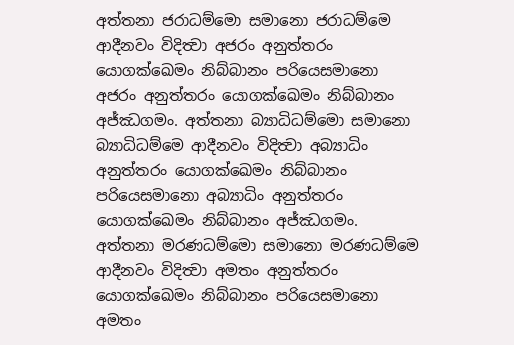අත්තනා ජරාධම්මො සමානො ජරාධම්මෙ ආදීනවං විදිත්‍වා අජරං අනුත්තරං යොගක්ඛෙමං නිබ්බානං පරියෙසමානො අජරං අනුත්තරං යොගක්ඛෙමං නිබ්බානං අජ්ඣගමං. අත්තනා බ්‍යාධිධම්මො සමානො බ්‍යාධිධම්මෙ ආදීනවං විදිත්‍වා අබ්‍යාධිං අනුත්තරං යොගක්ඛෙමං නිබ්බානං පරියෙසමානො අබ්‍යාධිං අනුත්තරං යොගක්ඛෙමං නිබ්බානං අජ්ඣගමං. අත්තනා මරණධම්මො සමානො මරණධම්මෙ ආදීනවං විදිත්‍වා අමතං අනුත්තරං යොගක්ඛෙමං නිබ්බානං පරියෙසමානො අමතං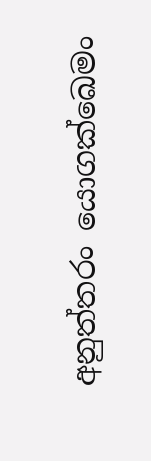අනුත්තරං යොගක්ඛෙමං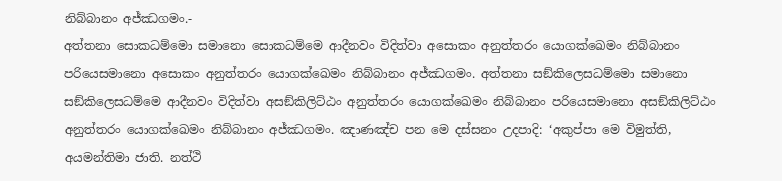නිබ්බානං අජ්ඣගමං.-
අත්තනා සොකධම්මො සමානො සොකධම්මෙ ආදීනවං විදිත්වා අසොකං අනුත්තරං යොගක්ඛෙමං නිබ්බානං පරියෙසමානො අසොකං අනුත්තරං යොගක්ඛෙමං නිබ්බානං අජ්ඣගමං. අත්තනා සඞ්කිලෙසධම්මො සමානො සඞ්කිලෙසධම්මෙ ආදීනවං විදිත්වා අසඞ්කිලිට්ඨං අනුත්තරං යොගක්ඛෙමං නිබ්බානං පරියෙසමානො අසඞ්කිලිට්ඨං අනුත්තරං යොගක්ඛෙමං නිබ්බානං අජ්ඣගමං. ඤාණඤ්ච පන මෙ දස්සනං උදපාදි: ‘අකුප්පා මෙ විමුත්ති, අයමන්තිමා ජාති. නත්ථි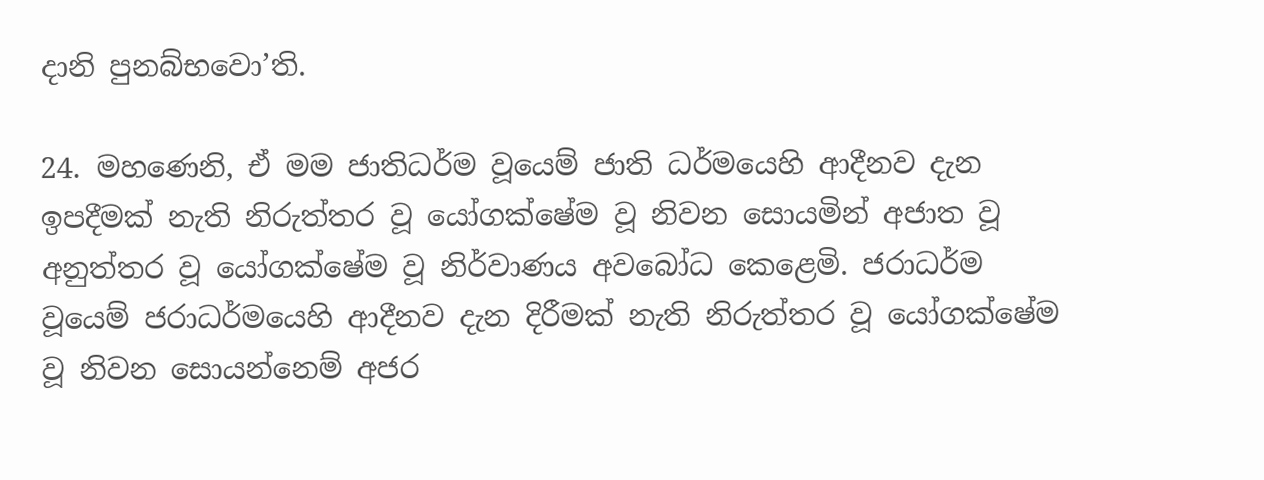දානි පුනබ්භවො’ති.

24. මහණෙනි, ඒ මම ජාතිධර්ම වූයෙම් ජාති ධර්මයෙහි ආදීනව දැන ඉපදීමක් නැති නිරුත්තර වූ යෝගක්ෂේම වූ නිවන සොයමින් අජාත වූ අනුත්තර වූ යෝගක්ෂේම වූ නිර්වාණය අවබෝධ කෙළෙමි. ජරාධර්ම වූයෙම් ජරාධර්මයෙහි ආදීනව දැන දිරීමක් නැති නිරුත්තර වූ යෝගක්ෂේම වූ නිවන සොයන්නෙම් අජර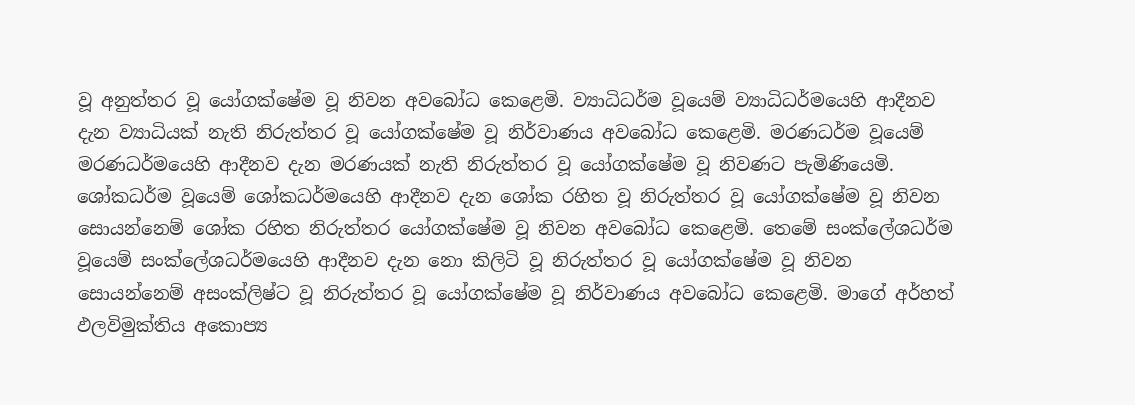වූ අනුත්තර වූ යෝගක්ෂේම වූ නිවන අවබෝධ කෙළෙමි. ව්‍යාධිධර්ම වූයෙම් ව්‍යාධිධර්මයෙහි ආදීනව දැන ව්‍යාධියක් නැති නිරුත්තර වූ යෝගක්ෂේම වූ නිර්වාණය අවබෝධ කෙළෙමි. මරණධර්ම වූයෙම් මරණධර්මයෙහි ආදීනව දැන මරණයක් නැති නිරුත්තර වූ යෝගක්ෂේම වූ නිවණට පැමිණියෙමි. ශෝකධර්ම වූයෙම් ශෝකධර්මයෙහි ආදීනව දැන ශෝක රහිත වූ නිරුත්තර වූ යෝගක්ෂේම වූ නිවන සොයන්නෙම් ශෝක රහිත නිරුත්තර යෝගක්ෂේම වූ නිවන අවබෝධ කෙළෙමි. තෙමේ සංක්ලේශධර්ම වූයෙම් සංක්ලේශධර්මයෙහි ආදීනව දැන නො කිලිටි වූ නිරුත්තර වූ යෝගක්ෂේම වූ නිවන සොයන්නෙම් අසංක්ලිෂ්ට වූ නිරුත්තර වූ යෝගක්ෂේම වූ නිර්වාණය අවබෝධ කෙළෙමි. මාගේ අර්හත් ඵලවිමුක්තිය අකොප්‍ය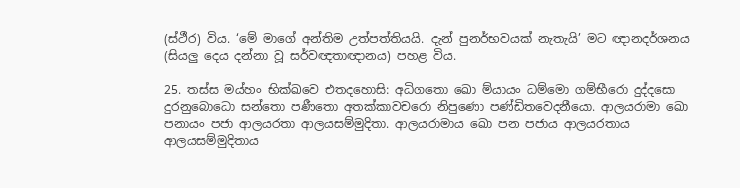(ස්ථීර) විය. ‘මේ මාගේ අන්තිම උත්පත්තියයි. දැන් පුනර්භවයක් නැතැයි’ මට ඥානදර්ශනය (සියලු දෙය දන්නා වූ සර්වඥතාඥානය) පහළ විය.

25. තස්ස මය්හං භික්ඛවෙ එතදහොසි: අධිගතො ඛො ම්යායං ධම්මො ගම්භීරො දුද්දසො දුරනුබොධො සන්තො පණීතො අතක්කාවචරො නිපුණො පණ්ඩිතවෙදනීයො. ආලයරාමා ඛො පනායං පජා ආලයරතා ආලයසම්මුදිතා. ආලයරාමාය ඛො පන පජාය ආලයරතාය ආලයසම්මුදිතාය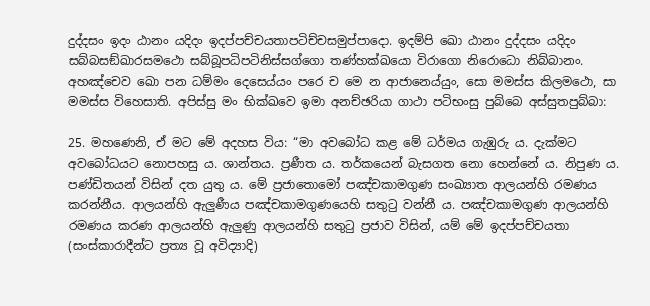දුද්දසං ඉදං ඨානං යදිදං ඉදප්පච්චයතාපටිච්චසමුප්පාදො. ඉදම්පි ඛො ඨානං දුද්දසං යදිදං සබ්බසඞ්ඛාරසමථො සබ්බූපධිපටිනිස්සග්ගො තණ්හක්ඛයො විරාගො නිරොධො නිබ්බානං. අහඤ්චෙව ඛො පන ධම්මං දෙසෙය්යං පරෙ ච මෙ න ආජානෙය්යුං, සො මමස්ස කිලමථො, සා මමස්ස විහෙසාති. අපිස්සු මං භික්ඛවෙ ඉමා අනච්ඡරියා ගාථා පටිභංසු පුබ්බෙ අස්සුතපුබ්බා:

25. මහණෙනි, ඒ මට මේ අදහස විය: “මා අවබෝධ කළ මේ ධර්මය ගැඹුරු ය. දැක්මට අවබෝධයට නොපහසු ය. ශාන්තය. ප්‍රණීත ය. තර්කයෙන් බැසගත නො හෙන්නේ ය. නිපුණ ය. පණ්ඩිතයන් විසින් දත යුතු ය. මේ ප්‍රජාතොමෝ පඤ්චකාමගුණ සංඛ්‍යාත ආලයන්හි රමණය කරන්නීය. ආලයන්හි ඇලුණීය පඤ්චකාමගුණයෙහි සතුටු වන්නී ය. පඤ්චකාමගුණ ආලයන්හි රමණය කරණ ආලයන්හි ඇලුණු ආලයන්හි සතුටු ප්‍රජාව විසින්, යම් මේ ඉදප්පච්චයතා (සංස්කාරාදීන්ට ප්‍රත්‍ය වූ අවිද්‍යාදි)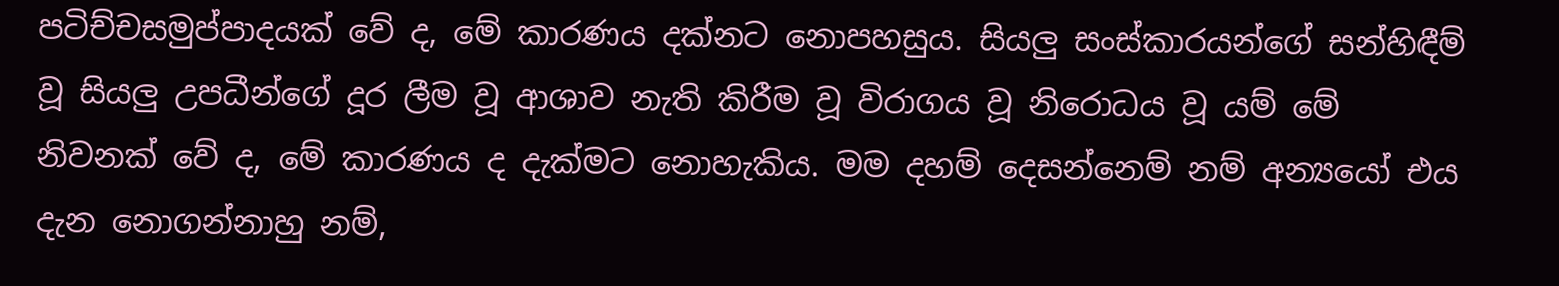පටිච්චසමුප්පාදයක් වේ ද, මේ කාරණය දක්නට නොපහසුය. සියලු සංස්කාරයන්ගේ සන්හිඳීම් වූ සියලු උපධීන්ගේ දූර ලීම වූ ආශාව නැති කිරීම වූ විරාගය වූ නිරොධය වූ යම් මේ නිවනක් වේ ද, මේ කාරණය ද දැක්මට නොහැකිය. මම දහම් දෙසන්නෙම් නම් අන්‍යයෝ එය දැන නොගන්නාහු නම්,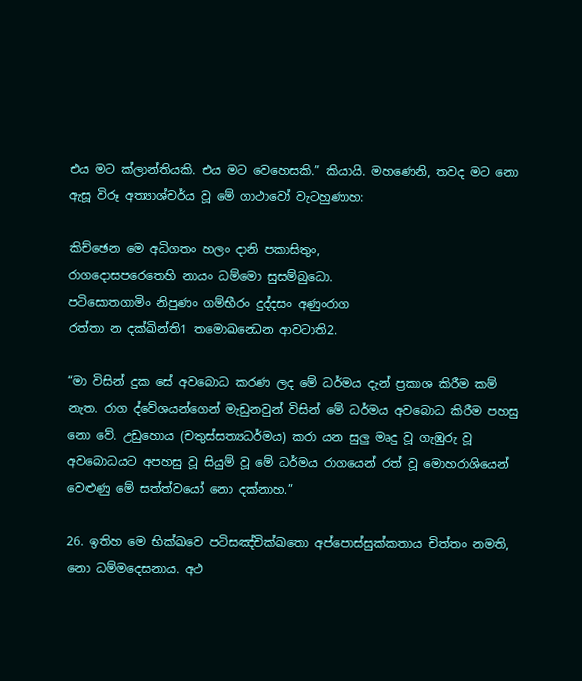එය මට ක්ලාන්තියකි. එය මට වෙහෙසකි.” කියායි. මහණෙනි, තවද මට නො ඇසූ විරූ අත්‍යාශ්චර්ය වූ මේ ගාථාවෝ වැටහුණාහ:

කිච්ඡෙන මෙ අධිගතං හලං දානි පකාසිතුං,
රාගදොසපරෙතෙහි නායං ධම්මො සුසම්බුධො.
පටිසොතගාමිං නිපුණං ගම්භීරං දුද්දසං අණුංරාග
රත්තා න දක්ඛින්ති1 තමොඛන්‍ධෙන ආවටාති2.

“මා විසින් දුක සේ අවබොධ කරණ ලද මේ ධර්මය දැන් ප්‍රකාශ කිරීම කම් නැත. රාග ද්වේශයන්ගෙන් මැඩුනවුන් විසින් මේ ධර්මය අවබොධ කිරීම පහසු නො වේ. උඩුහොය (චතුස්සත්‍යධර්මය) කරා යන සුලු මෘදු වූ ගැඹුරු වූ අවබොධයට අපහසු වූ සියුම් වූ මේ ධර්මය රාගයෙන් රත් වූ මොහරාශියෙන් වෙළුණු මේ සත්ත්වයෝ නො දක්නාහ.”

26. ඉතිහ මෙ භික්ඛවෙ පටිසඤ්චික්ඛතො අප්පොස්සුක්කතාය චිත්තං නමති, නො ධම්මදෙසනාය. අථ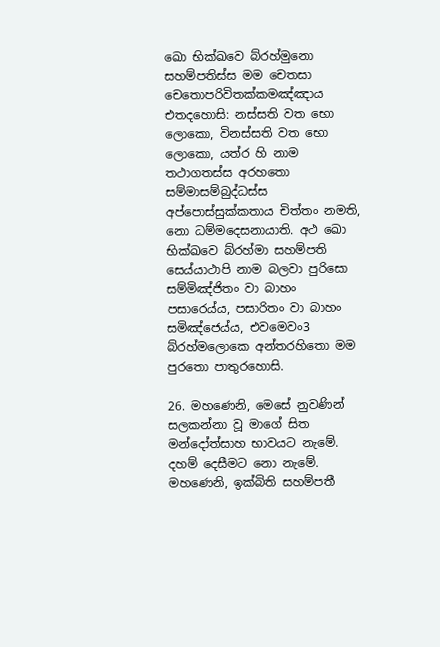ඛො භික්ඛවෙ බ්රහ්මුනො සහම්පතිස්ස මම චෙතසා චෙතොපරිවිතක්කමඤ්ඤාය එතදහොසි: නස්සති වත භො ලොකො, විනස්සති වත භො ලොකො, යත්ර හි නාම තථාගතස්ස අරහතො සම්මාසම්බුද්ධස්ස අප්පොස්සුක්කතාය චිත්තං නමති, නො ධම්මදෙසනායාති. අථ ඛො භික්ඛවෙ බ්රහ්මා සහම්පති සෙය්යාථාපි නාම බලවා පුරිසො සම්මිඤ්ජිතං වා බාහං පසාරෙය්ය, පසාරිතං වා බාහං සමිඤ්ජෙය්ය, එවමෙවං3 බ්රහ්මලොකෙ අන්තරහිතො මම පුරතො පාතුරහොසි.

26. මහණෙනි, මෙසේ නුවණින් සලකන්නා වූ මාගේ සිත මන්දෝත්සාහ භාවයට නැමේ. දහම් දෙසීමට නො නැමේ. මහණෙනි, ඉක්බිති සහම්පතී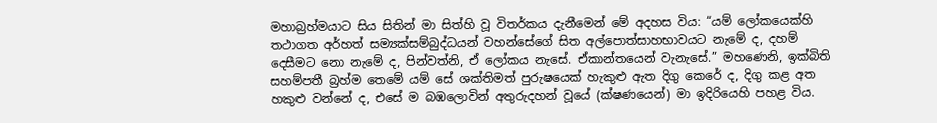මහාබ්‍රහ්මයාට සිය සිතින් මා සිත්හි වූ විතර්කය දැනීමෙන් මේ අදහස විය: “යම් ලෝකයෙක්හි තථාගත අර්හත් සම්‍යක්සම්බුද්ධයන් වහන්සේගේ සිත අල්පොත්සාහභාවයට නැමේ ද, දහම් දෙසීමට නො නැමේ ද, පින්වත්නි, ඒ ලෝකය නැසේ. ඒකාන්තයෙන් වැනැසේ.” මහණෙනි, ඉක්බිති සහම්පතී බ්‍රහ්ම තෙමේ යම් සේ ශක්තිමත් පුරුෂයෙක් හැකුළු ඇත දිගු කෙරේ ද, දිගු කළ අත හකුළු වන්නේ ද, එසේ ම බඹලොවින් අතුරුදහන් වූයේ (ක්ෂණයෙන්) මා ඉදිරියෙහි පහළ විය.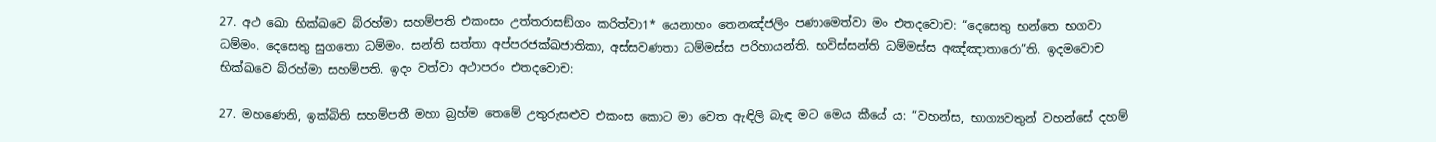27. අථ ඛො භික්ඛවෙ බ්රහ්මා සහම්පති එකංසං උත්තරාසඞ්ගං කරිත්වා1* යෙනාහං තෙනඤ්ජලිං පණාමෙත්වා මං එතදවොච: “දෙසෙතු භන්තෙ භගවා ධම්මං. දෙසෙතු සුගතො ධම්මං. සන්ති සත්තා අප්පරජක්ඛජාතිකා, අස්සවණතා ධම්මස්ස පරිහායන්ති. භවිස්සන්ති ධම්මස්ස අඤ්ඤාතාරො”ති. ඉදමවොච භික්ඛවෙ බ්රහ්මා සහම්පති. ඉදං වත්වා අථාපරං එතදවොච:

27. මහණෙනි, ඉක්බිති සහම්පතී මහා බ්‍රහ්ම තෙමේ උතුරුසළුව එකංස කොට මා වෙත ඇඳිලි බැඳ මට මෙය කීයේ ය: “වහන්ස, භාග්‍යවතුන් වහන්සේ දහම්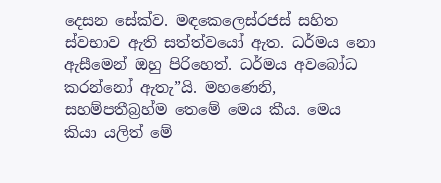දෙසන සේක්ව. මඳකෙලෙස්රජස් සහිත ස්වභාව ඇති සත්ත්වයෝ ඇත. ධර්මය නො ඇසීමෙන් ඔහු පිරිහෙත්. ධර්මය අවබෝධ කරන්නෝ ඇතැ”යි. මහණෙනි, සහම්පතීබ්‍රහ්ම තෙමේ මෙය කීය. මෙය කියා යලිත් මේ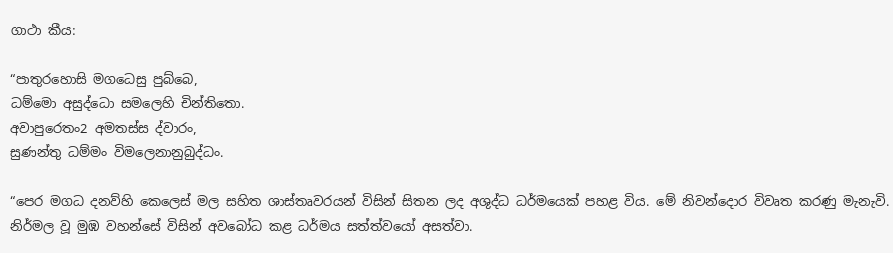ගාථා කීය:

“පාතුරහොසි මගධෙසු පුබ්බෙ,
ධම්මො අසුද්ධො සමලෙහි චින්තිතො.
අවාපුරෙතං2 අමතස්ස ද්වාරං,
සුණන්තු ධම්මං විමලෙනානුබුද්ධං.

“පෙර මගධ දනව්හි කෙලෙස් මල සහිත ශාස්තෘවරයන් විසින් සිතන ලද අශුද්ධ ධර්මයෙක් පහළ විය. මේ නිවන්දොර විවෘත කරණු මැනැවි. නිර්මල වූ මුඹ වහන්සේ විසින් අවබෝධ කළ ධර්මය සත්ත්වයෝ අසත්වා.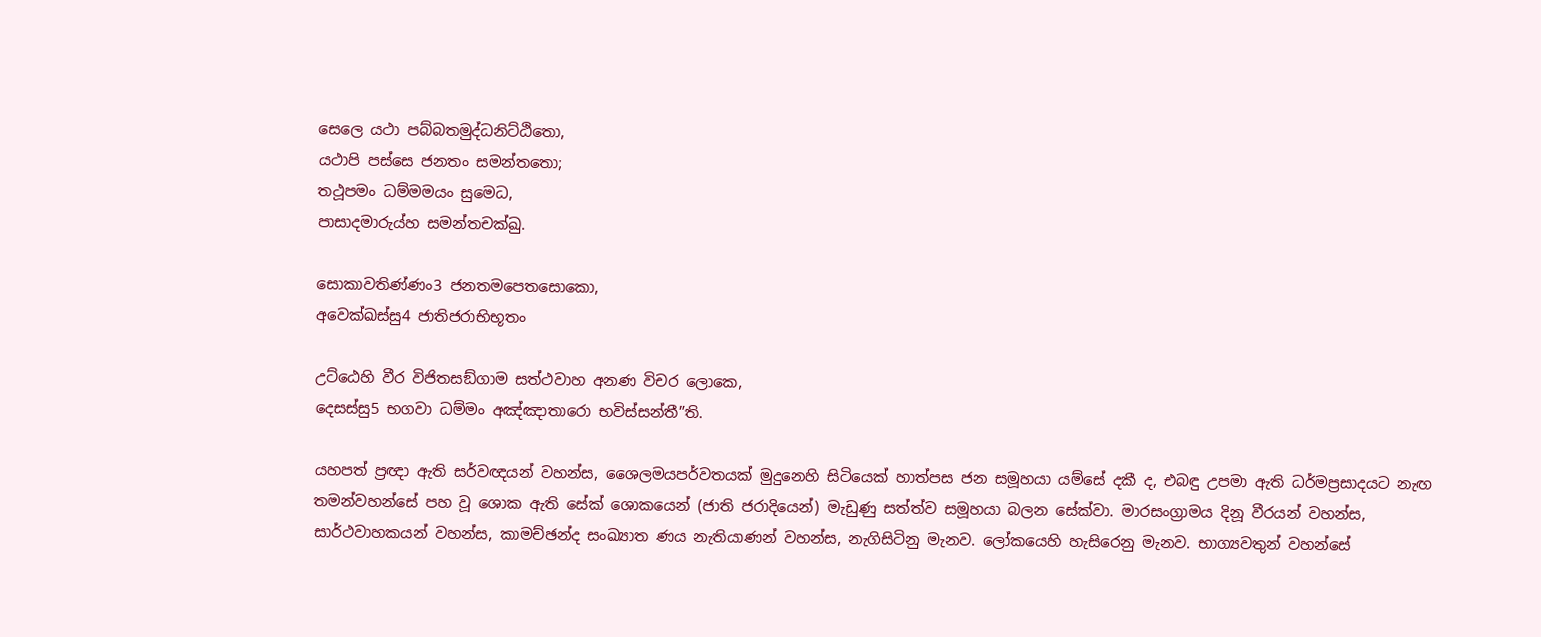සෙලෙ යථා පබ්බතමුද්ධනිට්ඨිතො,
යථාපි පස්සෙ ජනතං සමන්තතො;
තථූපමං ධම්මමයං සුමෙධ,
පාසාදමාරුය්හ සමන්තචක්ඛු.

සොකාවතිණ්ණං3 ජනතමපෙතසොකො,
අවෙක්ඛස්සු4 ජාතිජරාභිභූතං

උට්ඨෙහි වීර විජිතසඞ්ගාම සත්ථවාහ අනණ විචර ලොකෙ,
දෙසස්සු5 භගවා ධම්මං අඤ්ඤාතාරො භවිස්සන්තී”ති.

යහපත් ප්‍රඥා ඇති සර්වඥයන් වහන්ස, ශෛලමයපර්වතයක් මුදුනෙහි සිටියෙක් හාත්පස ජන සමූහයා යම්සේ දකී ද, එබඳු උපමා ඇති ධර්මප්‍රසාදයට නැඟ තමන්වහන්සේ පහ වූ ශොක ඇති සේක් ශොකයෙන් (ජාති ජරාදියෙන්) මැඩුණු සත්ත්ව සමූහයා බලන සේක්වා. මාරසංග්‍රාමය දිනූ වීරයන් වහන්ස, සාර්ථවාහකයන් වහන්ස, කාමච්ඡන්ද සංඛ්‍යාත ණය නැතියාණන් වහන්ස, නැගිසිටිනු මැනව. ලෝකයෙහි හැසිරෙනු මැනව. භාග්‍යවතුන් වහන්සේ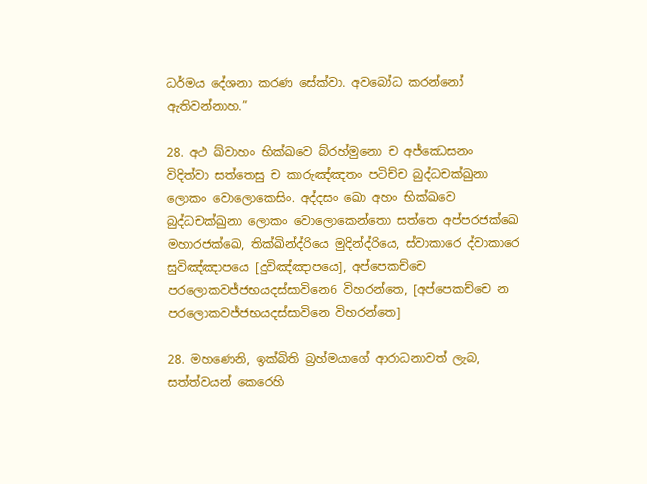ධර්මය දේශනා කරණ සේක්වා. අවබෝධ කරන්නෝ ඇතිවන්නාහ.”

28. අථ ඛ්වාහං භික්ඛවෙ බ්රහ්මුනො ච අජ්ඣෙසනං විදිත්වා සත්තෙසු ච කාරුඤ්ඤතං පටිච්ච බුද්ධචක්ඛුනා ලොකං වොලොකෙසිං. අද්දසං ඛො අහං භික්ඛවෙ බුද්ධචක්ඛුනා ලොකං වොලොකෙන්තො සත්තෙ අප්පරජක්ඛෙ මහාරජක්ඛෙ, තික්ඛින්ද්රියෙ මුදින්ද්රියෙ, ස්වාකාරෙ ද්වාකාරෙ සුවිඤ්ඤාපයෙ [දුවිඤ්ඤාපයෙ], අප්පෙකච්චෙ පරලොකවජ්ජභයදස්සාවිනෙ6 විහරන්තෙ, [අප්පෙකච්චෙ න පරලොකවජ්ජභයදස්සාවිනෙ විහරන්තෙ]

28. මහණෙනි, ඉක්බිති බ්‍රහ්මයාගේ ආරාධනාවත් ලැබ, සත්ත්වයන් කෙරෙහි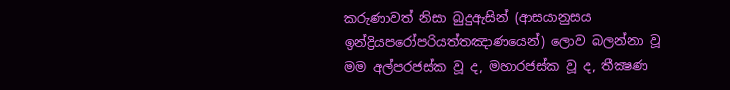කරුණාවත් නිසා බුදුඇසින් (ආසයානුසය ඉන්ද්‍රියපරෝපරියත්තඤාණයෙන්) ලොව බලන්නා වූ මම අල්පරජස්ක වූ ද, මහාරජස්ක වූ ද, තීක්‍ෂණ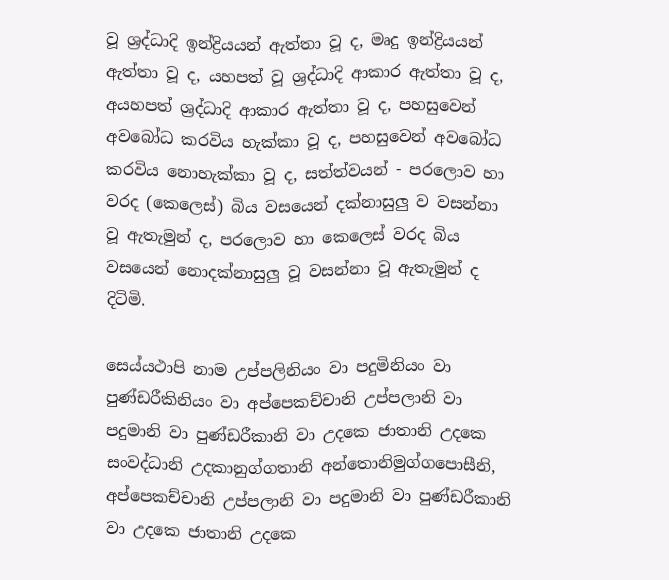වූ ශ්‍රද්ධාදි ඉන්ද්‍රියයන් ඇත්තා වූ ද, මෘදු ඉන්ද්‍රියයන් ඇත්තා වූ ද, යහපත් වූ ශ්‍රද්ධාදි ආකාර ඇත්තා වූ ද, අයහපත් ශ්‍රද්ධාදි ආකාර ඇත්තා වූ ද, පහසුවෙන් අවබෝධ කරවිය හැක්කා වූ ද, පහසුවෙන් අවබෝධ කරවිය නොහැක්කා වූ ද, සත්ත්වයන් - පරලොව හා වරද (කෙලෙස්) බිය වසයෙන් දක්නාසුලු ව වසන්නා වූ ඇතැමුන් ද, පරලොව හා කෙලෙස් වරද බිය වසයෙන් නොදක්නාසුලු වූ වසන්නා වූ ඇතැමුන් ද දිටිමි.

සෙය්යථාපි නාම උප්පලිනියං වා පදුමිනියං වා පුණ්ඩරීකිනියං වා අප්පෙකච්චානි උප්පලානි වා පදුමානි වා පුණ්ඩරීකානි වා උදකෙ ජාතානි උදකෙ සංවද්ධානි උදකානුග්ගතානි අන්තොනිමුග්ගපොසීනි, අප්පෙකච්චානි උප්පලානි වා පදුමානි වා පුණ්ඩරීකානි වා උදකෙ ජාතානි උදකෙ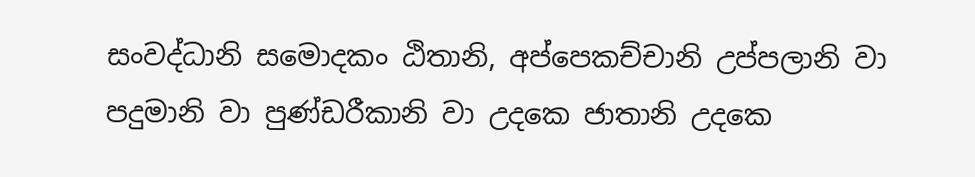සංවද්ධානි සමොදකං ඨිතානි, අප්පෙකච්චානි උප්පලානි වා පදුමානි වා පුණ්ඩරීකානි වා උදකෙ ජාතානි උදකෙ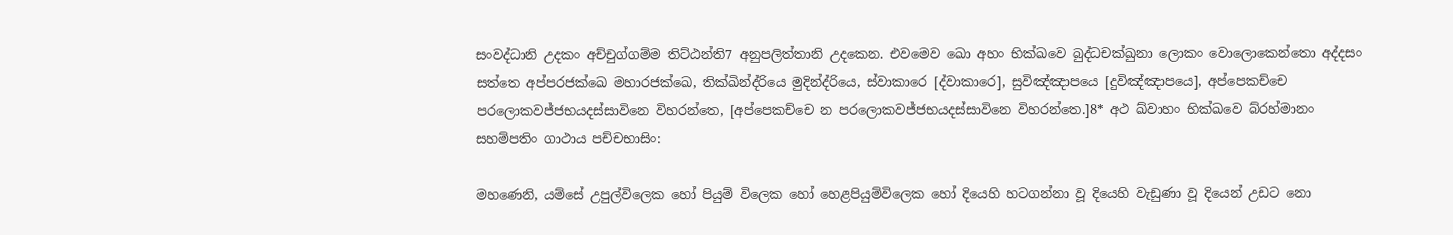සංවද්ධානි උදකං අච්චුග්ගම්ම තිට්ඨන්ති7 අනුපලිත්තානි උදකෙන. එවමෙව ඛො අහං භික්ඛවෙ බුද්ධචක්ඛුනා ලොකං වොලොකෙන්තො අද්දසං සත්තෙ අප්පරජක්ඛෙ මහාරජක්ඛෙ, තික්ඛින්ද්රියෙ මුදින්ද්රියෙ, ස්වාකාරෙ [ද්වාකාරෙ], සුවිඤ්ඤාපයෙ [දුවිඤ්ඤාපයෙ], අප්පෙකච්චෙ පරලොකවජ්ජභයදස්සාවිනෙ විහරන්තෙ, [අප්පෙකච්චෙ න පරලොකවජ්ජභයදස්සාවිනෙ විහරන්තෙ.]8* අථ ඛ්වාහං භික්ඛවෙ බ්රහ්මානං සහම්පතිං ගාථාය පච්චභාසිං:

මහණෙනි, යම්සේ උපුල්විලෙක හෝ පියුම් විලෙක හෝ හෙළපියුම්විලෙක හෝ දියෙහි හටගන්නා වූ දියෙහි වැඩුණා වූ දියෙන් උඩට නො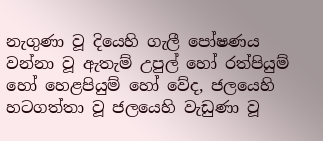නැගුණා වූ දියෙහි ගැලී පෝෂණය වන්නා වූ ඇතැම් උපුල් හෝ රත්පියුම් හෝ හෙළපියුම් හෝ වේද, ජලයෙහි හටගත්තා වූ ජලයෙහි වැඩුණා වූ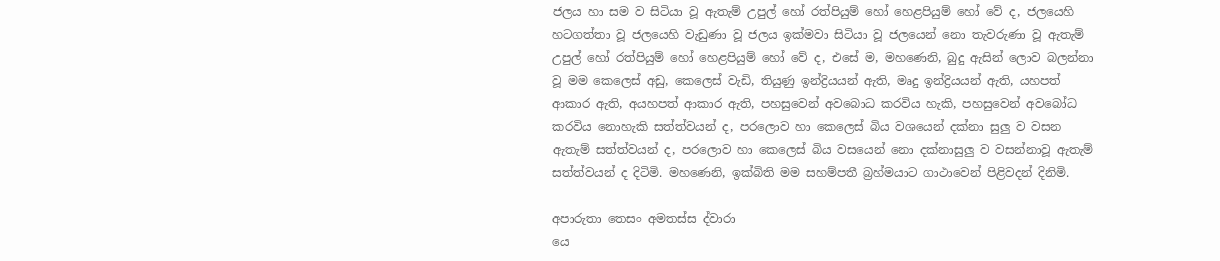ජලය හා සම ව සිටියා වූ ඇතැම් උපුල් හෝ රත්පියුම් හෝ හෙළපියුම් හෝ වේ ද, ජලයෙහි හටගත්තා වූ ජලයෙහි වැඩුණා වූ ජලය ඉක්මවා සිටියා වූ ජලයෙන් නො තැවරුණා වූ ඇතැම් උපුල් හෝ රත්පියුම් හෝ හෙළපියුම් හෝ වේ ද, එසේ ම, මහණෙනි, බුදු ඇසින් ලොව බලන්නා වූ මම කෙලෙස් අඩු, කෙලෙස් වැඩි, තියුණු ඉන්ද්‍රියයන් ඇති, මෘදු ඉන්ද්‍රියයන් ඇති, යහපත් ආකාර ඇති, අයහපත් ආකාර ඇති, පහසුවෙන් අවබොධ කරවිය හැකි, පහසුවෙන් අවබෝධ කරවිය නොහැකි සත්ත්වයන් ද, පරලොව හා කෙලෙස් බිය වශයෙන් දක්නා සුලු ව වසන ඇතැම් සත්ත්වයන් ද, පරලොව හා කෙලෙස් බිය වසයෙන් නො දක්නාසුලු ව වසන්නාවූ ඇතැම් සත්ත්වයන් ද දිටිමි. මහණෙනි, ඉක්බිති මම සහම්පතී බ්‍රහ්මයාට ගාථාවෙන් පිළිවදන් දිනිමි.

අපාරුතා තෙසං අමතස්ස ද්වාරා
යෙ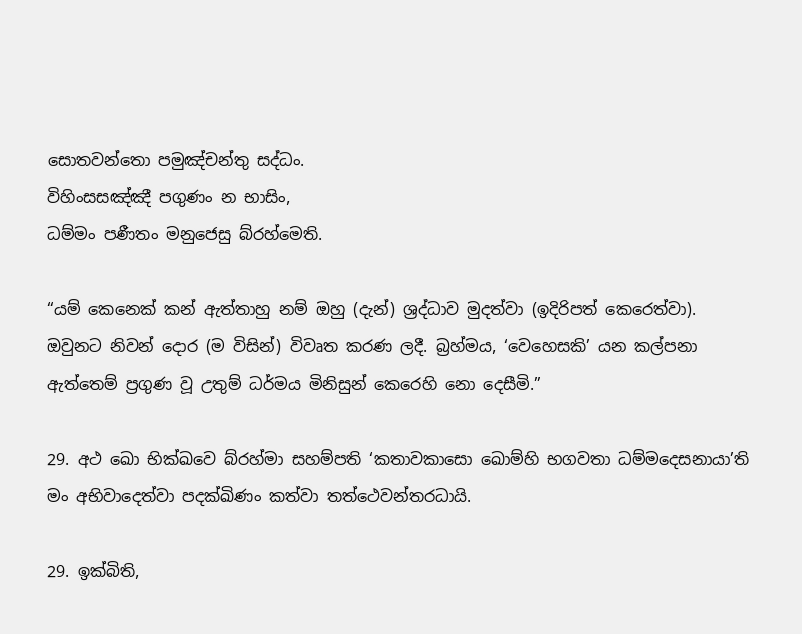සොතවන්තො පමුඤ්චන්තු සද්ධං.
විහිංසසඤ්ඤී පගුණං න භාසිං,
ධම්මං පණීතං මනුජෙසු බ්රහ්මෙති.

“යම් කෙනෙක් කන් ඇත්තාහු නම් ඔහු (දැන්) ශ්‍රද්ධාව මුදත්වා (ඉදිරිපත් කෙරෙත්වා). ඔවුනට නිවන් දොර (ම විසින්) විවෘත කරණ ලදී. බ්‍රහ්මය, ‘වෙහෙසකි’ යන කල්පනා ඇත්තෙම් ප්‍රගුණ වූ උතුම් ධර්මය මිනිසුන් කෙරෙහි නො දෙසීමි.”

29. අථ ඛො භික්ඛවෙ බ්රහ්මා සහම්පති ‘කතාවකාසො ඛොම්හි භගවතා ධම්මදෙසනායා’ති මං අභිවාදෙත්වා පදක්ඛිණං කත්වා තත්ථෙවන්තරධායි.

29. ඉක්බිති,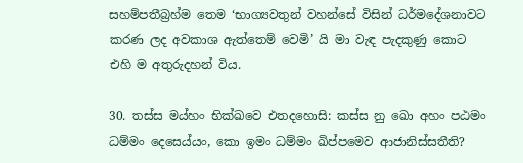සහම්පතීබ්‍රහ්ම තෙම ‘භාග්‍යවතුන් වහන්සේ විසින් ධර්මදේශනාවට කරණ ලද අවකාශ ඇත්තෙම් වෙමි’ යි මා වැඳ පැදකුණු කොට එහි ම අතුරුදහන් විය.

30. තස්ස මය්හං භික්ඛවෙ එතදහොසි: කස්ස නු ඛො අහං පඨමං ධම්මං දෙසෙය්යං, කො ඉමං ධම්මං ඛිප්පමෙව ආජානිස්සතීති?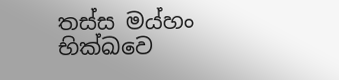තස්ස මය්හං භික්ඛවෙ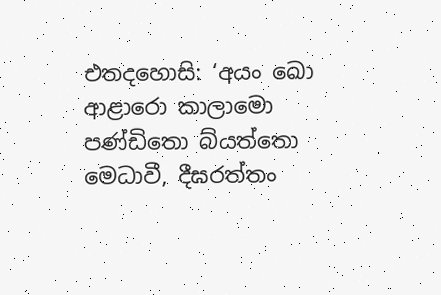එතදහොසි: ‘අයං ඛො ආළාරො කාලාමො පණ්ඩිතො බ්යත්තො මෙධාවී, දීඝරත්තං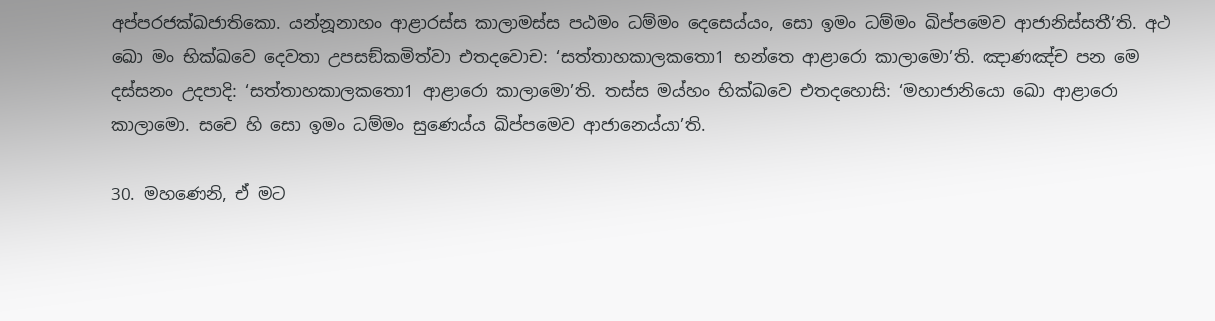අප්පරජක්ඛජාතිකො. යන්නූනාහං ආළාරස්ස කාලාමස්ස පඨමං ධම්මං දෙසෙය්යං, සො ඉමං ධම්මං ඛිප්පමෙව ආජානිස්සතී’ති. අථ ඛො මං භික්ඛවෙ දෙවතා උපසඞ්කමිත්වා එතදවොච: ‘සත්තාහකාලකතො1 භන්තෙ ආළාරො කාලාමො’ති. ඤාණඤ්ච පන මෙ දස්සනං උදපාදි: ‘සත්තාහකාලකතො1 ආළාරො කාලාමො’ති. තස්ස මය්හං භික්ඛවෙ එතදහොසි: ‘මහාජානියො ඛො ආළාරො කාලාමො. සචෙ හි සො ඉමං ධම්මං සුණෙය්ය ඛිප්පමෙව ආජානෙය්යා’ති.

30. මහණෙනි, ඒ මට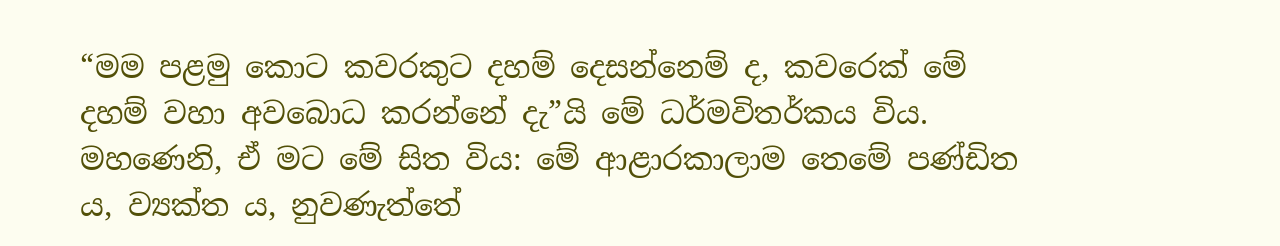“මම පළමු කොට කවරකුට දහම් දෙසන්නෙම් ද, කවරෙක් මේ දහම් වහා අවබොධ කරන්නේ දැ”යි මේ ධර්මවිතර්කය විය. මහණෙනි, ඒ මට මේ සිත විය: මේ ආළාරකාලාම තෙමේ පණ්ඩිත ය, ව්‍යක්ත ය, නුවණැත්තේ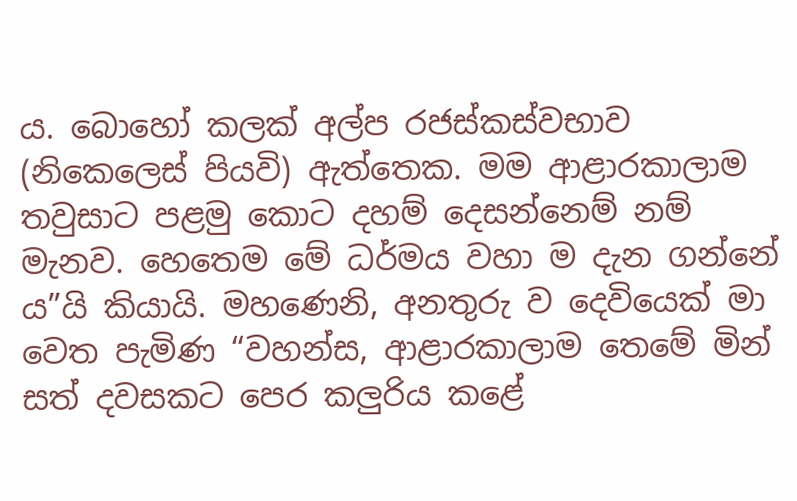ය. බොහෝ කලක් අල්ප රජස්කස්වභාව (නිකෙලෙස් පියවි) ඇත්තෙක. මම ආළාරකාලාම තවුසාට පළමු කොට දහම් දෙසන්නෙම් නම් මැනව. හෙතෙම මේ ධර්මය වහා ම දැන ගන්නේ ය”යි කියායි. මහණෙනි, අනතුරු ව දෙවියෙක් මා වෙත පැමිණ “වහන්ස, ආළාරකාලාම තෙමේ මින් සත් දවසකට පෙර කලුරිය කළේ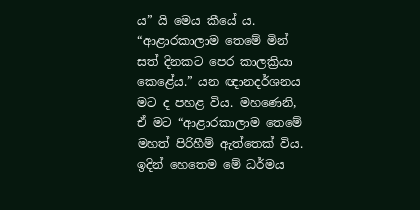ය” යි මෙය කීයේ ය. “ආළාරකාලාම තෙමේ මින් සත් දිනකට පෙර කාලක්‍රියා කෙළේය.” යන ඥානදර්ශනය මට ද පහළ විය. මහණෙනි, ඒ මට “ආළාරකාලාම තෙමේ මහත් පිරිහීම් ඇත්තෙක් විය. ඉදින් හෙතෙම මේ ධර්මය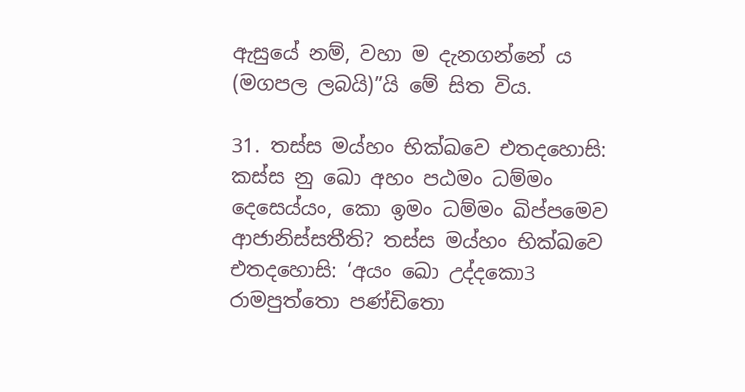ඇසුයේ නම්, වහා ම දැනගන්නේ ය (මගපල ලබයි)”යි මේ සිත විය.

31. තස්ස මය්හං භික්ඛවෙ එතදහොසි: කස්ස නු ඛො අහං පඨමං ධම්මං දෙසෙය්යං, කො ඉමං ධම්මං ඛිප්පමෙව ආජානිස්සතීති? තස්ස මය්හං භික්ඛවෙ එතදහොසි: ‘අයං ඛො උද්දකො3 රාමපුත්තො පණ්ඩිතො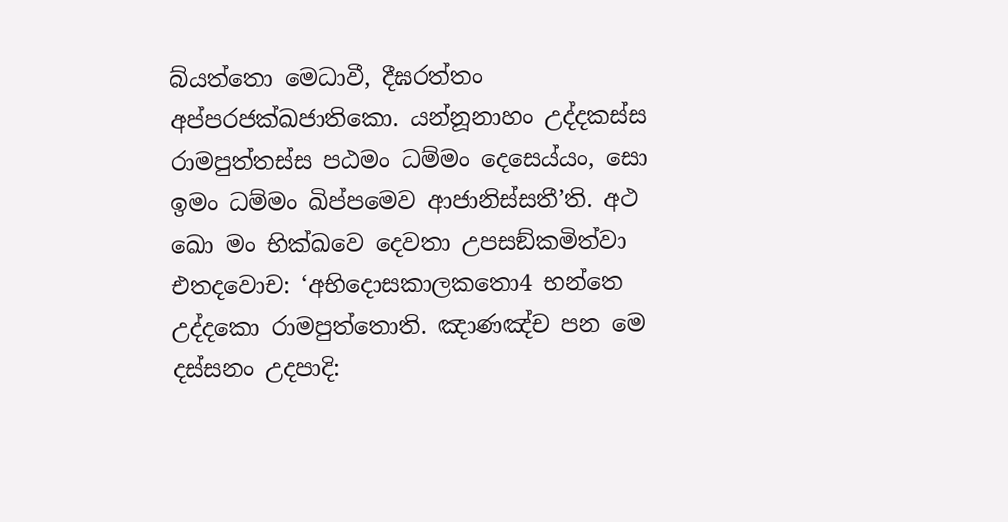බ්යත්තො මෙධාවී, දීඝරත්තං අප්පරජක්ඛජාතිකො. යන්නූනාහං උද්දකස්ස රාමපුත්තස්ස පඨමං ධම්මං දෙසෙය්යං, සො ඉමං ධම්මං ඛිප්පමෙව ආජානිස්සතී’ති. අථ ඛො මං භික්ඛවෙ දෙවතා උපසඞ්කමිත්වා එතදවොච: ‘අභිදොසකාලකතො4 භන්තෙ උද්දකො රාමපුත්තොති. ඤාණඤ්ච පන මෙ දස්සනං උදපාදි: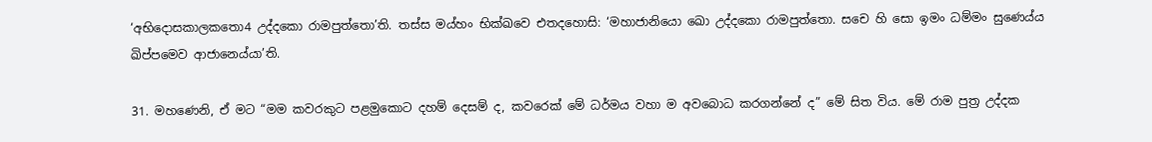‘අභිදොසකාලකතො4 උද්දකො රාමපුත්තො’ති. තස්ස මය්හං භික්ඛවෙ එතදහොසි: ‘මහාජානියො ඛො උද්දකො රාමපුත්තො. සචෙ හි සො ඉමං ධම්මං සුණෙය්ය ඛිප්පමෙව ආජානෙය්යා’ති.

31. මහණෙනි, ඒ මට “මම කවරකුට පළමුකොට දහම් දෙසම් ද, කවරෙක් මේ ධර්මය වහා ම අවබොධ කරගන්නේ ද” මේ සිත විය. මේ රාම පුත්‍ර උද්දක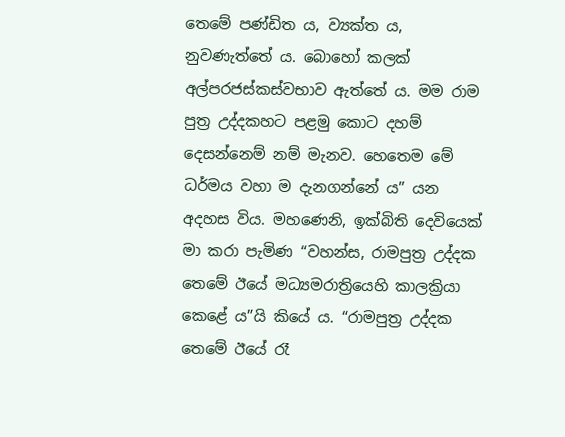තෙමේ පණ්ඩිත ය, ව්‍යක්ත ය, නුවණැත්තේ ය. බොහෝ කලක් අල්පරජස්කස්‌වභාව ඇත්තේ ය. මම රාම පුත්‍ර උද්දකහට පළමු කොට දහම් දෙසන්නෙම් නම් මැනව. හෙතෙම මේ ධර්මය වහා ම දැනගන්නේ ය” යන අදහස විය. මහණෙනි, ඉක්බිති දෙවියෙක් මා කරා පැමිණ “වහන්ස, රාමපුත්‍ර උද්දක තෙමේ ඊයේ මධ්‍යමරාත්‍රියෙහි කාලක්‍රියා කෙළේ ය”යි කියේ ය. “රාමපුත්‍ර උද්දක තෙමේ ඊයේ රෑ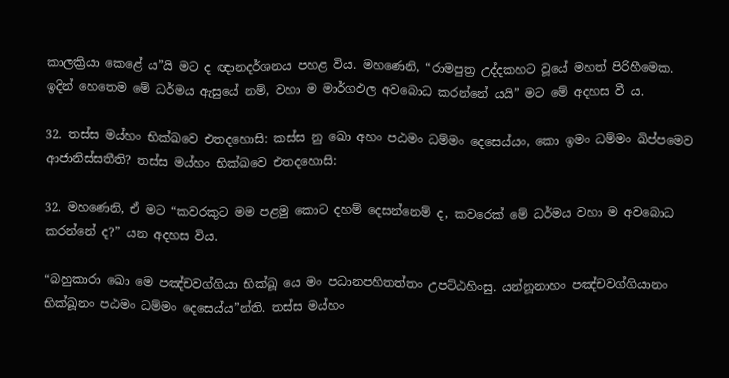කාලක්‍රියා කෙළේ ය”යි මට ද ඥානදර්ශනය පහළ විය. මහණෙනි, “රාමපුත්‍ර උද්දකහට වූයේ මහත් පිරිහීමෙක. ඉදින් හෙතෙම මේ ධර්මය ඇසුයේ නම්, වහා ම මාර්ගඵල අවබොධ කරන්නේ යයි” මට මේ අදහස වී ය.

32. තස්ස මය්හං භික්ඛවෙ එතදහොසි: කස්ස නු ඛො අහං පඨමං ධම්මං දෙසෙය්යං, කො ඉමං ධම්මං ඛිප්පමෙව ආජානිස්සතීති? තස්ස මය්හං භික්ඛවෙ එතදහොසි:

32. මහණෙනි, ඒ මට “කවරකුට මම පළමු කොට දහම් දෙසන්නෙම් ද, කවරෙක් මේ ධර්මය වහා ම අවබොධ කරන්නේ ද?” යන අදහස විය.

“බහුකාරා ඛො මෙ පඤ්චවග්ගියා භික්ඛූ යෙ මං පධානපහිතත්තං උපට්ඨහිංසු. යන්නූනාහං පඤ්චවග්ගියානං භික්ඛූනං පඨමං ධම්මං දෙසෙය්ය”න්ති. තස්ස මය්හං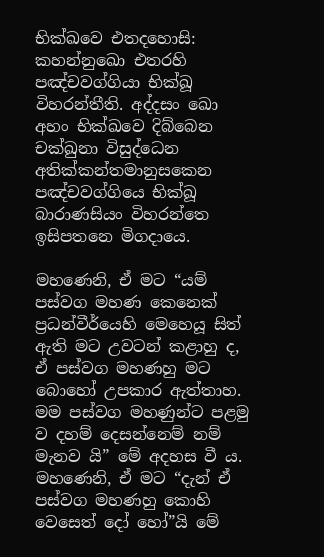භික්ඛවෙ එතදහොසි: කහන්නුඛො එතරහි පඤ්චවග්ගියා භික්ඛූ විහරන්තීති. අද්දසං ඛො අහං භික්ඛවෙ දිබ්බෙන චක්ඛුනා විසුද්ධෙන අතික්කන්තමානුසකෙන පඤ්චවග්ගියෙ භික්ඛූ බාරාණසියං විහරන්තෙ ඉසිපතනෙ මිගදායෙ.

මහණෙනි, ඒ මට “යම් පස්වග මහණ කෙනෙක් ප්‍රධන්වීර්යෙහි මෙහෙයූ සිත් ඇති මට උවටන් කළාහු ද, ඒ පස්වග මහණහු මට බොහෝ උපකාර ඇත්තාහ. මම පස්වග මහණුන්ට පළමු ව දහම් දෙසන්නෙම් නම් මැනව යි” මේ අදහස වී ය. මහණෙනි, ඒ මට “දැන් ඒ පස්වග මහණහු කොහි වෙසෙත් දෝ හෝ”යි මේ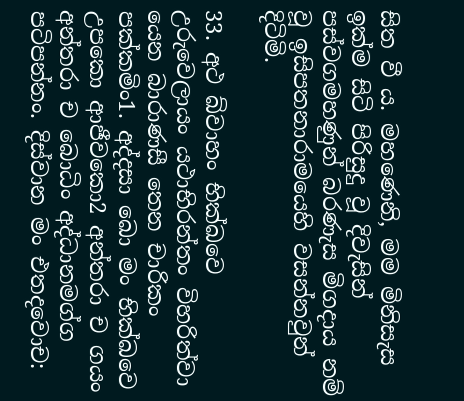සිත වී ය. මහණෙනි, මම මිනිසැස ඉක්ම සිටි පිරිසුදු වූ දිවැසින් පස්වගමහණුන් බරණැස මිගදාය නම් වූ ඉසිපතනාරාමයෙහි වසන්නවුන් දිටිමි.

33. අථ ඛ්වාහං භික්ඛවෙ උරුවෙලායං යථාභිරන්තං විහරිත්වා යෙන බාරාණසී තෙන චාරිකං පක්කමිං1. අද්දසා ඛො මං භික්ඛවෙ උපකො ආජීවකො2 අන්තරා ච ගයං අන්තරා ච බොධිං අද්ධානමග්ග පටිපන්නං. දිස්වාන මං එතදවොච: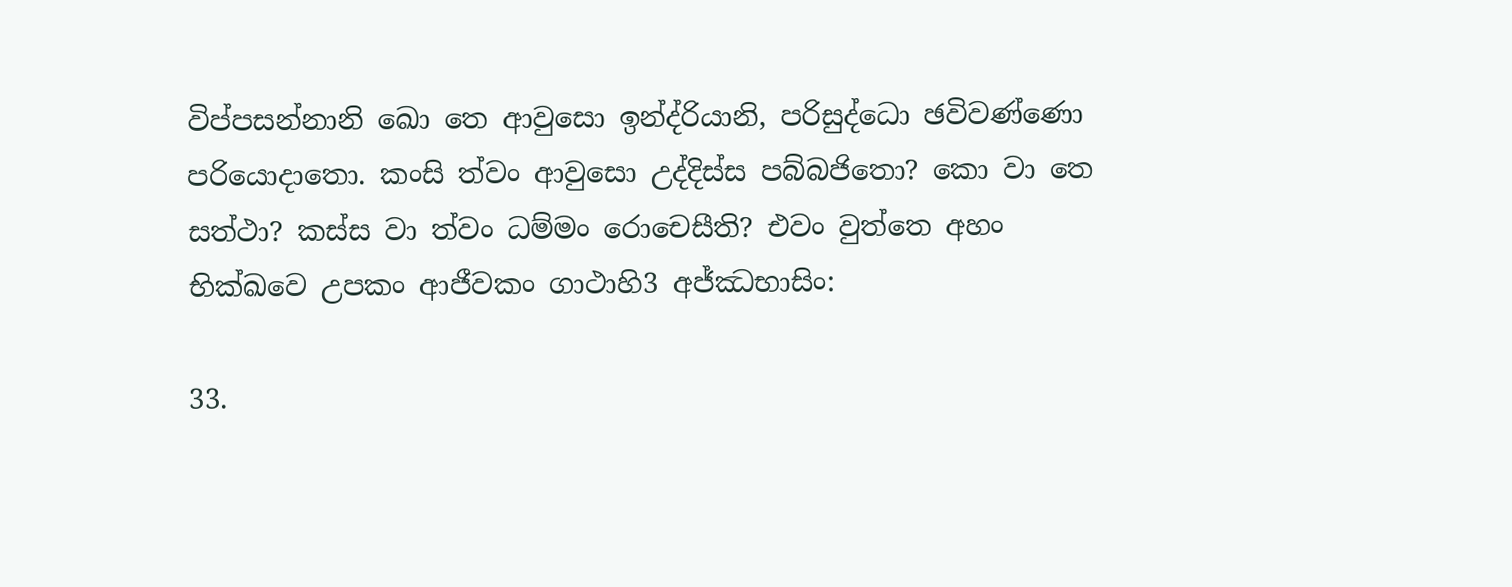විප්පසන්නානි ඛො තෙ ආවුසො ඉන්ද්රියානි, පරිසුද්ධො ඡවිවණ්ණො පරියොදාතො. කංසි ත්වං ආවුසො උද්දිස්ස පබ්බජිතො? කො වා තෙ සත්ථා? කස්ස වා ත්වං ධම්මං රොචෙසීති? එවං වුත්තෙ අහං භික්ඛවෙ උපකං ආජීවකං ගාථාහි3 අජ්ඣභාසිං:

33.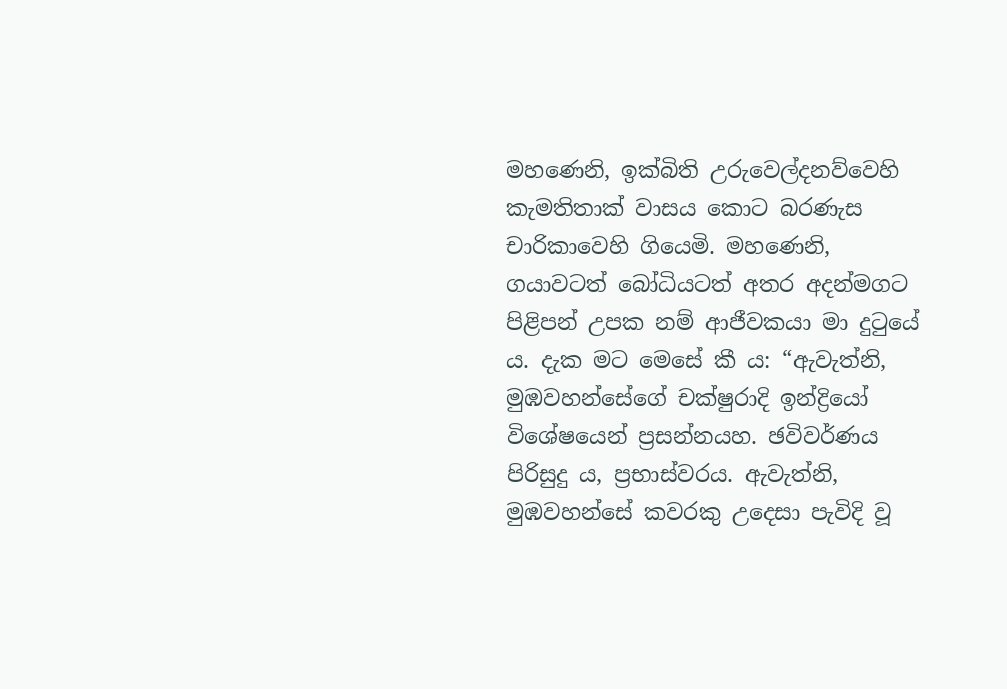මහණෙනි, ඉක්බිති උරුවෙල්දනව්වෙහි කැමතිතාක් වාසය කොට බරණැස චාරිකාවෙහි ගියෙමි. මහණෙනි, ගයාවටත් බෝධියටත් අතර අදන්මගට පිළිපන් උපක නම් ආජීවකයා මා දුටුයේ ය. දැක මට මෙසේ කී ය: “ඇවැත්නි, මුඹවහන්සේගේ චක්ෂුරාදි ඉන්ද්‍රියෝ විශේෂයෙන් ප්‍රසන්නයහ. ඡවිවර්ණය පිරිසුදු ය, ප්‍රභාස්වරය. ඇවැත්නි, මුඹවහන්සේ කවරකු උදෙසා පැවිදි වූ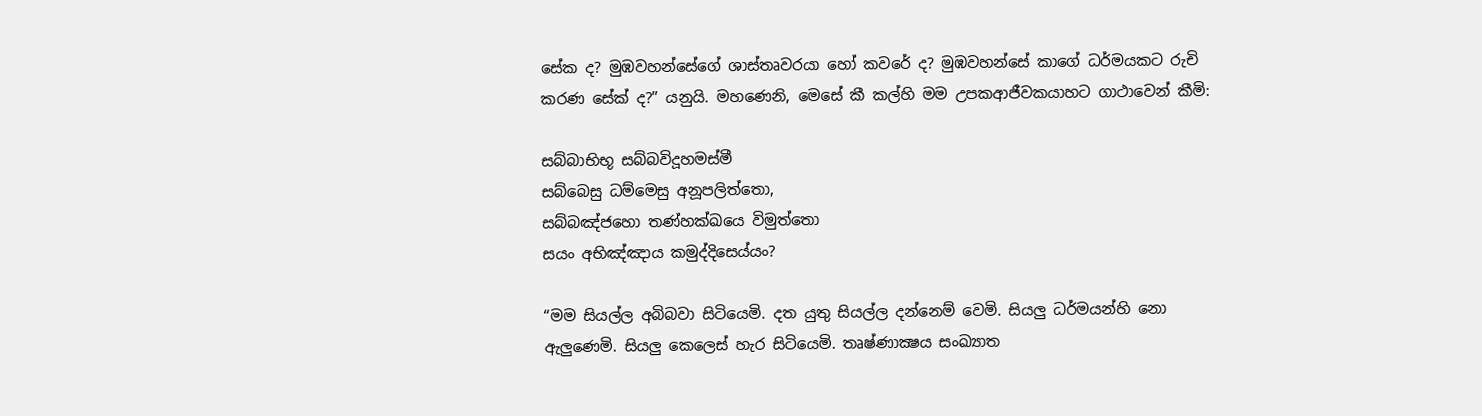සේක ද? මුඹවහන්සේගේ ශාස්තෘවරයා හෝ කවරේ ද? මුඹවහන්සේ කාගේ ධර්මයකට රුචි කරණ සේක් ද?” යනුයි. මහණෙනි, මෙසේ කී කල්හි මම උපකආජීවකයාහට ගාථාවෙන් කීමි:

සබ්බාභිභූ සබ්බවිදූහමස්මී
සබ්බෙසු ධම්මෙසු අනූපලිත්තො,
සබ්බඤ්ජහො තණ්හක්ඛයෙ විමුත්තො
සයං අභිඤ්ඤාය කමුද්දිසෙය්යං?

“මම සියල්ල අබිබවා සිටියෙමි. දත යුතු සියල්ල දන්නෙම් වෙමි. සියලු ධර්මයන්හි නො ඇලුණෙමි. සියලු කෙලෙස් හැර සිටියෙමි. තෘෂ්ණාක්‍ෂය සංඛ්‍යාත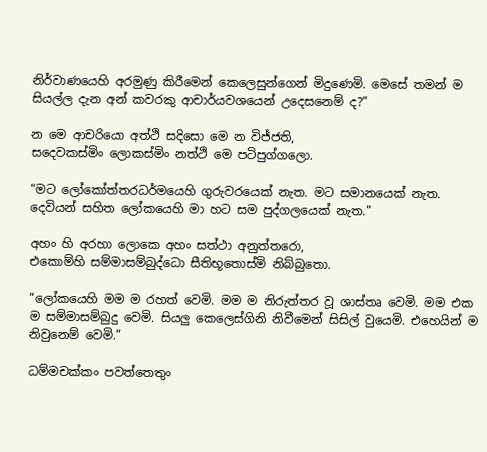නිර්වාණයෙහි අරමුණු කිරීමෙන් කෙලෙසුන්ගෙන් මිදුණෙමි. මෙසේ තමන් ම සියල්ල දැන අන් කවරකු ආචාර්යවශයෙන් උදෙසනෙම් ද?”

න මෙ ආචරියො අත්ථි සදිසො මෙ න විජ්ජති,
සදෙවකස්මිං ලොකස්මිං නත්ථි මෙ පටිපුග්ගලො.

“මට ලෝකෝත්තරධර්මයෙහි ගුරුවරයෙක් නැත. මට සමානයෙක් නැත. දෙවියන් සහිත ලෝකයෙහි මා හට සම පුද්ගලයෙක් නැත.”

අහං හි අරහා ලොකෙ අහං සත්ථා අනුත්තරො,
එකොම්හි සම්මාසම්බුද්ධො සීතිභූතොස්මි නිබ්බුතො.

“ලෝකයෙහි මම ම රහත් වෙමි. මම ම නිරුත්තර වූ ශාස්තෘ වෙමි. මම එක ම සම්මාසම්බුදු වෙමි. සියලු කෙලෙස්ගිනි නිවීමෙන් සිසිල් වුයෙමි. එහෙයින් ම නිවුනෙම් වෙමි.”

ධම්මචක්කං පවත්තෙතුං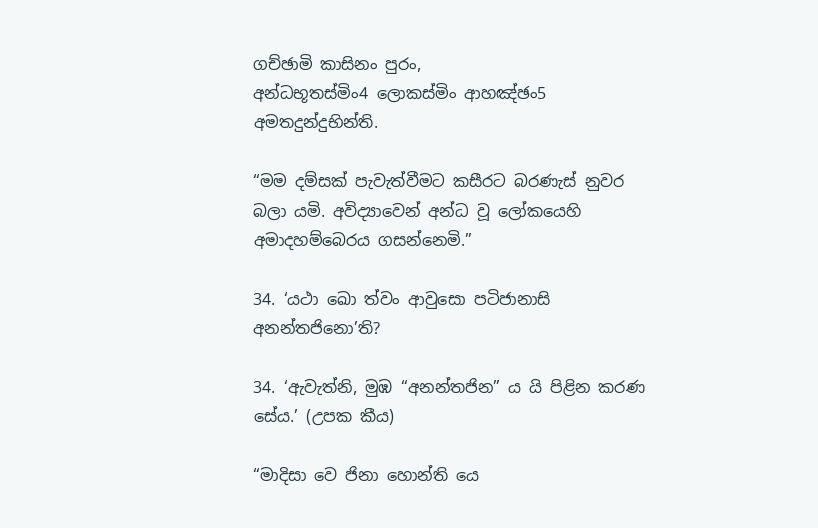ගච්ඡාමි කාසිනං පුරං,
අන්ධභූතස්මිං4 ලොකස්මිං ආහඤ්ඡං5 අමතදුන්දුභින්ති.

“මම දම්සක් පැවැත්වීමට කසීරට බරණැස් නුවර බලා යමි. අවිද්‍යාවෙන් අන්ධ වූ ලෝකයෙහි අමාදහම්බෙරය ගසන්නෙමි.”

34. ‘යථා ඛො ත්වං ආවුසො පටිජානාසි අනන්තජිනො’ති?

34. ‘ඇවැත්නි, මුඹ “අනන්තජින” ය යි පිළින කරණ සේය.’ (උපක කීය)

“මාදිසා වෙ ජිනා හොන්ති යෙ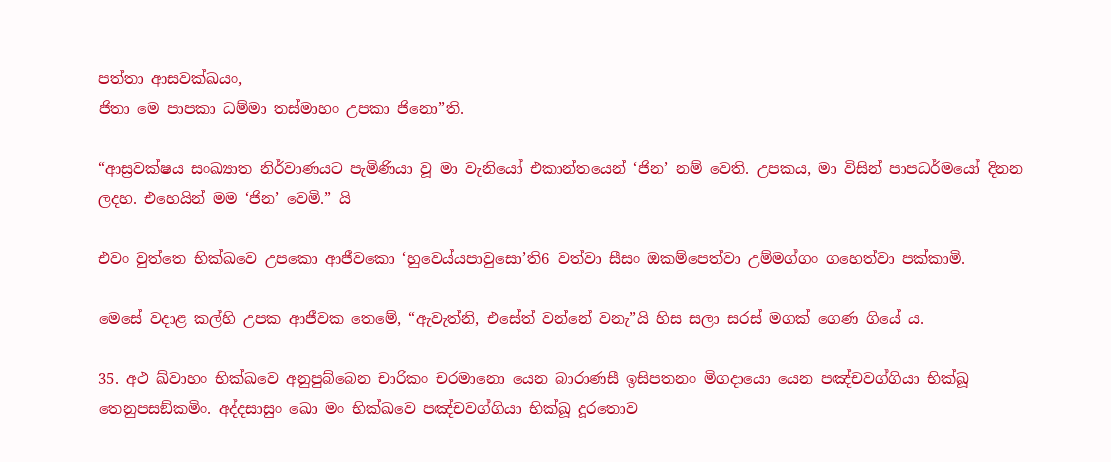පත්තා ආසවක්ඛයං,
ජිතා මෙ පාපකා ධම්මා තස්මාහං උපකා ජිනො”ති.

“ආස්‍රවක්ෂය සංඛ්‍යාත නිර්වාණයට පැමිණියා වූ මා වැනියෝ එකාන්තයෙන් ‘ජින’ නම් වෙති. උපකය, මා විසින් පාපධර්මයෝ දිනන ලදහ. එහෙයින් මම ‘ජින’ වෙමි.” යි

එවං වුත්තෙ භික්ඛවෙ උපකො ආජීවකො ‘හුවෙය්යපාවුසො’ති6 වත්වා සීසං ඔකම්පෙත්වා උම්මග්ගං ගහෙත්වා පක්කාමි.

මෙසේ වදාළ කල්හි උපක ආජීවක තෙමේ, “ඇවැත්නි, එසේත් වන්නේ වනැ”යි හිස සලා සරස් මගක් ගෙණ ගියේ ය.

35. අථ ඛ්වාහං භික්ඛවෙ අනුපුබ්බෙන චාරිකං චරමානො යෙන බාරාණසී ඉසිපතනං මිගදායො යෙන පඤ්චවග්ගියා භික්ඛූ තෙනුපසඞ්කමිං. අද්දසාසුං ඛො මං භික්ඛවෙ පඤ්චවග්ගියා භික්ඛූ දූරතොව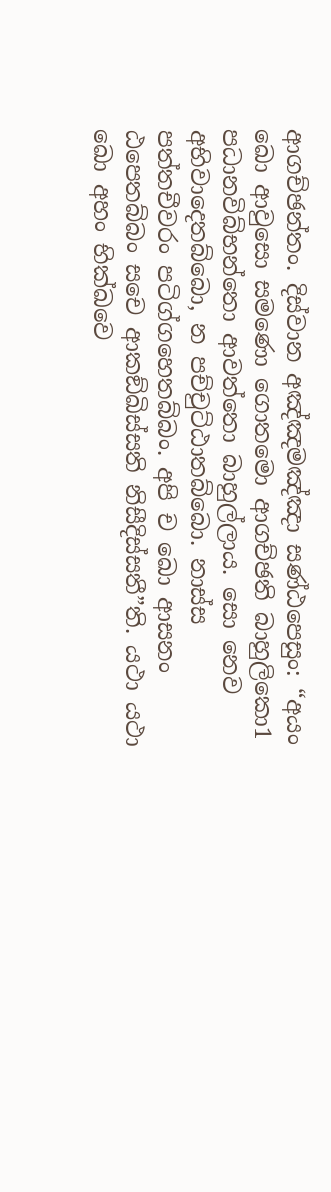ආගච්ඡන්තං. දිස්වාන අඤ්ඤමඤ්ඤා සණ්ඨපෙසුං: “අයං ඛො ආවුසො සමණො ගොතමො ආගච්ඡති බාහුලිකො1 පධානවිබ්භන්තො ආවත්තො බාහුල්ලාය. සො නෙව අභිවාදෙතබ්බො, න පච්චුට්ඨාතබ්බො. නාස්ස පත්තචීවරං පටිග්ගහෙතබ්බං. අපි ච ඛො ආසනං ඨපෙතබ්බං සචෙ ආකඞ්ඛිස්සති නිසීදිස්සතී”ති. යථා යථා ඛො අහං භික්ඛවෙ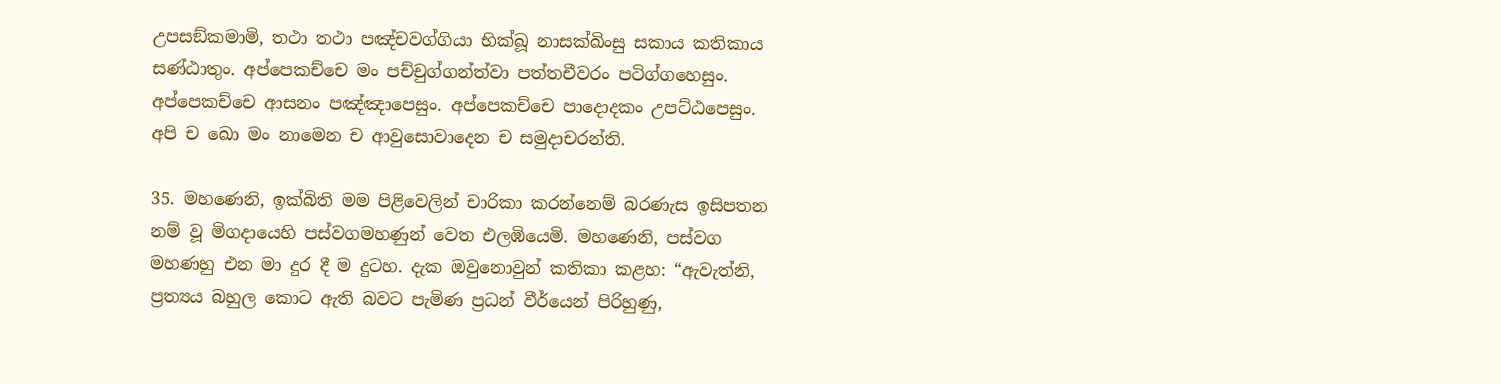උපසඞ්කමාමි, තථා තථා පඤ්චවග්ගියා භික්ඛූ නාසක්ඛිංසු සකාය කතිකාය සණ්ඨාතුං. අප්පෙකච්චෙ මං පච්චුග්ගන්ත්වා පත්තචීවරං පටිග්ගහෙසුං. අප්පෙකච්චෙ ආසනං පඤ්ඤාපෙසුං. අප්පෙකච්චෙ පාදොදකං උපට්ඨපෙසුං. අපි ච ඛො මං නාමෙන ච ආවුසොවාදෙන ච සමුදාචරන්ති.

35. මහණෙනි, ඉක්බිති මම පිළිවෙලින් චාරිකා කරන්නෙම් බරණැස ඉසිපතන නම් වූ මිගදායෙහි පස්වගමහණුන් වෙත එලඹියෙමි. මහණෙනි, පස්වග මහණහු එන මා දුර දී ම දුටහ. දැක ඔවුනොවුන් කතිකා කළහ: “ඇවැත්නි, ප්‍රත්‍යය බහුල කොට ඇති බවට පැමිණ ප්‍රධන් වීර්යෙන් පිරිහුණු,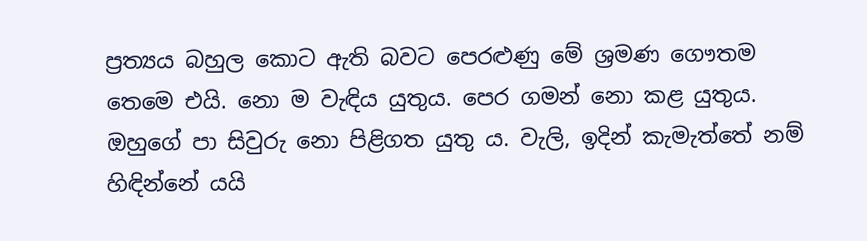ප්‍රත්‍යය බහුල කොට ඇති බවට පෙරළුණු මේ ශ්‍රමණ ගෞතම තෙමෙ එයි. නො ම වැඳිය යුතුය. පෙර ගමන් නො කළ යුතුය. ඔහුගේ පා සිවුරු නො පිළිගත යුතු ය. වැලි, ඉදින් කැමැත්තේ නම් හිඳින්නේ යයි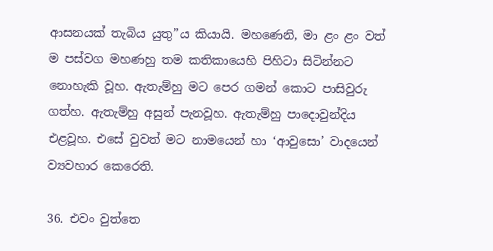ආසනයක් තැබිය යුතු”ය කියායි. මහණෙනි, මා ළං ළං වත් ම පස්වග මහණහු තම කතිකායෙහි පිහිටා සිටින්නට නොහැකි වූහ. ඇතැම්හු මට පෙර ගමන් කොට පාසිවුරු ගත්හ. ඇතැම්හු අසුන් පැනවූහ. ඇතැම්හු පාදොවුන්දිය එළවූහ. එසේ වුවත් මට නාමයෙන් හා ‘ආවුසො’ වාදයෙන් ව්‍යවහාර කෙරෙති.

36. එවං වුත්තෙ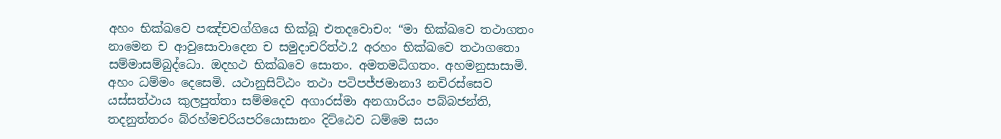අහං භික්ඛවෙ පඤ්චවග්ගියෙ භික්ඛූ එතදවොචං: “මා භික්ඛවෙ තථාගතං නාමෙන ච ආවුසොවාදෙන ච සමුදාචරිත්ථ.2 අරහං භික්ඛවෙ තථාගතො සම්මාසම්බුද්ධො. ඔදහථ භික්ඛවෙ සොතං. අමතමධිගතං. අහමනුසාසාමි. අහං ධම්මං දෙසෙමි. යථානුසිට්ඨං තථා පටිපජ්ජමානා3 නචිරස්සෙව යස්සත්ථාය කුලපුත්තා සම්මදෙව අගාරස්මා අනගාරියං පබ්බජන්ති, තදනුත්තරං බ්රහ්මචරියපරියොසානං දිට්ඨෙව ධම්මෙ සයං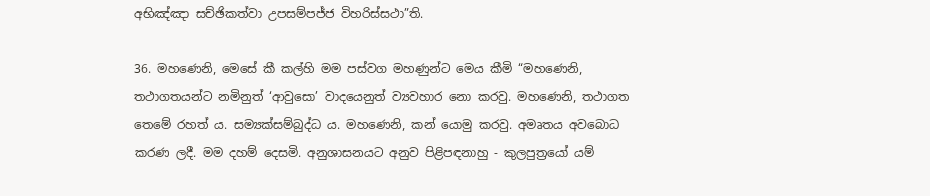අභිඤ්ඤා සච්ඡිකත්වා උපසම්පජ්ජ විහරිස්සථා”ති.

36. මහණෙනි, මෙසේ කී කල්හි මම පස්වග මහණුන්ට මෙය කීමි “මහණෙනි, තථාගතයන්ට නමිනුත් ‘ආවුසො’ වාදයෙනුත් ව්‍යවහාර නො කරවු. මහණෙනි, තථාගත තෙමේ රහත් ය. සම්‍යක්සම්බුද්ධ ය. මහණෙනි, කන් යොමු කරවු. අමෘතය අවබොධ කරණ ලදී. මම දහම් දෙසමි. අනුශාසනයට අනුව පිළිපඳනාහු - කුලපුත්‍රයෝ යම්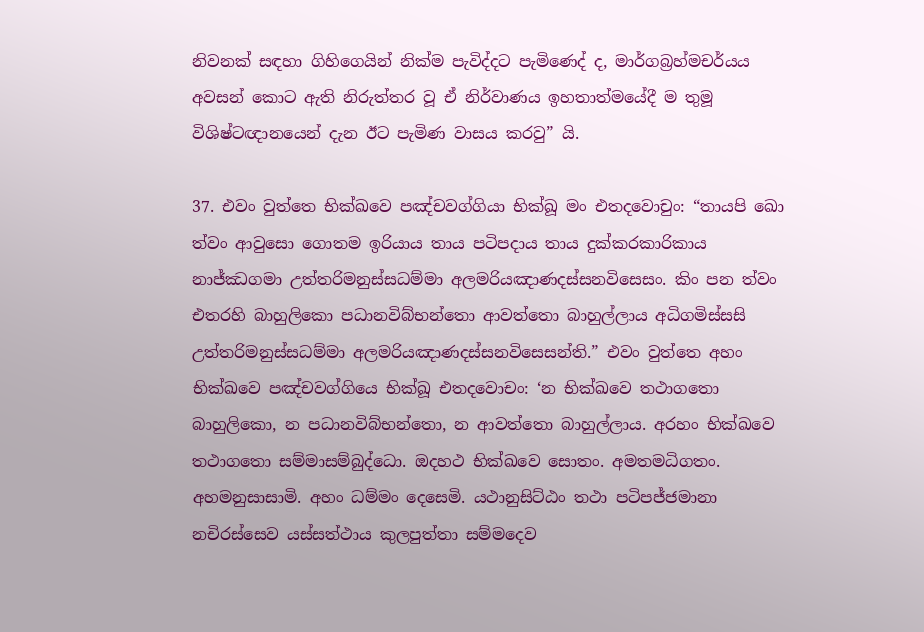නිවනක් සඳහා ගිහිගෙයින් නික්ම පැවිද්දට පැමිණෙද් ද, මාර්ගබ්‍රහ්මචර්යය අවසන් කොට ඇති නිරුත්තර වූ ඒ නිර්වාණය ඉහතාත්මයේදී ම තුමූ විශිෂ්ටඥානයෙන් දැන ඊට පැමිණ වාසය කරවු” යි.

37. එවං වුත්තෙ භික්ඛවෙ පඤ්චවග්ගියා භික්ඛූ මං එතදවොචුං: “තායපි ඛො ත්වං ආවුසො ගොතම ඉරියාය තාය පටිපදාය තාය දුක්කරකාරිකාය නාජ්ඣගමා උත්තරිමනුස්සධම්මා අලමරියඤාණදස්සනවිසෙසං. කිං පන ත්වං එතරහි බාහුලිකො පධානවිබ්භන්තො ආවත්තො බාහුල්ලාය අධිගමිස්සසි උත්තරිමනුස්සධම්මා අලමරියඤාණදස්සනවිසෙසන්ති.” එවං වුත්තෙ අහං භික්ඛවෙ පඤ්චවග්ගියෙ භික්ඛූ එතදවොචං: ‘න භික්ඛවෙ තථාගතො බාහුලිකො, න පධානවිබ්භන්තො, න ආවත්තො බාහුල්ලාය. අරහං භික්ඛවෙ තථාගතො සම්මාසම්බුද්ධො. ඔදහථ භික්ඛවෙ සොතං. අමතමධිගතං. අහමනුසාසාමි. අහං ධම්මං දෙසෙමි. යථානුසිට්ඨං තථා පටිපජ්ජමානා නචිරස්සෙව යස්සත්ථාය කුලපුත්තා සම්මදෙව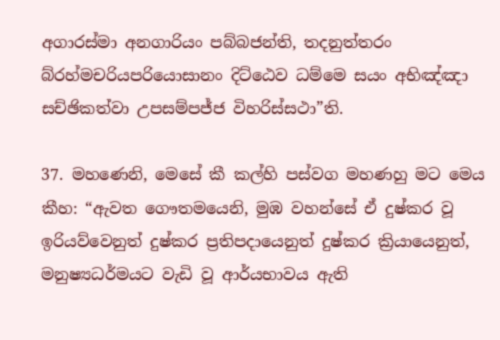අගාරස්මා අනගාරියං පබ්බජන්ති, තදනුත්තරං බ්රහ්මචරියපරියොසානං දිට්ඨෙව ධම්මෙ සයං අභිඤ්ඤා සච්ඡිකත්වා උපසම්පජ්ජ විහරිස්සථා”ති.

37. මහණෙනි, මෙසේ කී කල්හි පස්වග මහණහු මට මෙය කීහ: “ඇවත ගෞතමයෙනි, මුඹ වහන්සේ ඒ දුෂ්කර වූ ඉරියව්වෙනුත් දුෂ්කර ප්‍රතිපදායෙනුත් දුෂ්කර ක්‍රියායෙනුත්, මනුෂ්‍යධර්මයට වැඩි වූ ආර්යභාවය ඇති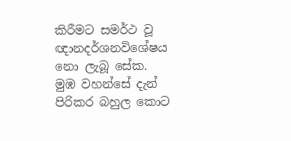කිරීමට සමර්ථ වූ ඥානදර්ශනවිශේෂය නො ලැබූ සේක. මුඹ වහන්සේ දැන් පිරිකර බහුල කොට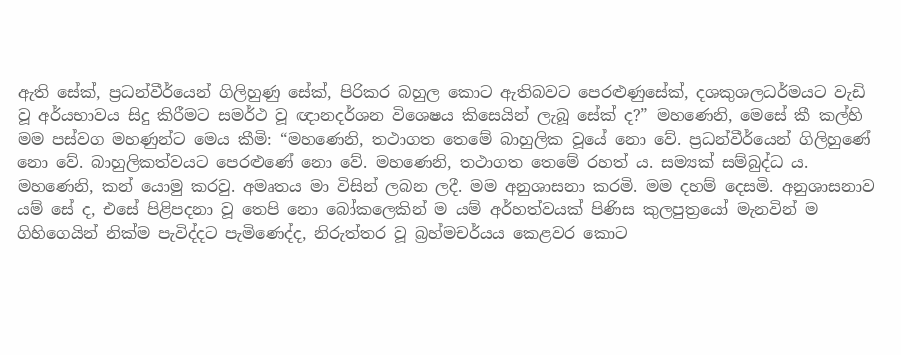ඇති සේක්, ප්‍රධන්වීර්යෙන් ගිලිහුණු සේක්, පිරිකර බහුල කොට ඇතිබවට පෙරළුණුසේක්, දශකුශලධර්මයට වැඩි වූ අර්යභාවය සිදු කිරීමට සමර්ථ වූ ඥානදර්ශන විශෙෂය කිසෙයින් ලැබූ සේක් ද?” මහණෙනි, මෙසේ කී කල්හි මම පස්වග මහණුන්ට මෙය කීමි: “මහණෙනි, තථාගත තෙමේ බාහුලික වූයේ නො වේ. ප්‍රධන්වීර්යෙන් ගිලිහුණේ නො වේ. බාහුලිකත්වයට පෙරළුණේ නො වේ. මහණෙනි, තථාගත තෙමේ රහත් ය. සම්‍යක් සම්බුද්ධ ය. මහණෙනි, කන් යොමු කරවු. අමෘතය මා විසින් ලබන ලදී. මම අනුශාසනා කරමි. මම දහම් දෙසමි. අනුශාසනාව යම් සේ ද, එසේ පිළිපදනා වූ තෙපි නො බෝකලෙකින් ම යම් අර්හත්වයක් පිණිස කුලපුත්‍රයෝ මැනවින් ම ගිහිගෙයින් නික්ම පැවිද්දට පැමිණෙද්ද, නිරුත්තර වූ බ්‍රහ්මචර්යය කෙළවර කොට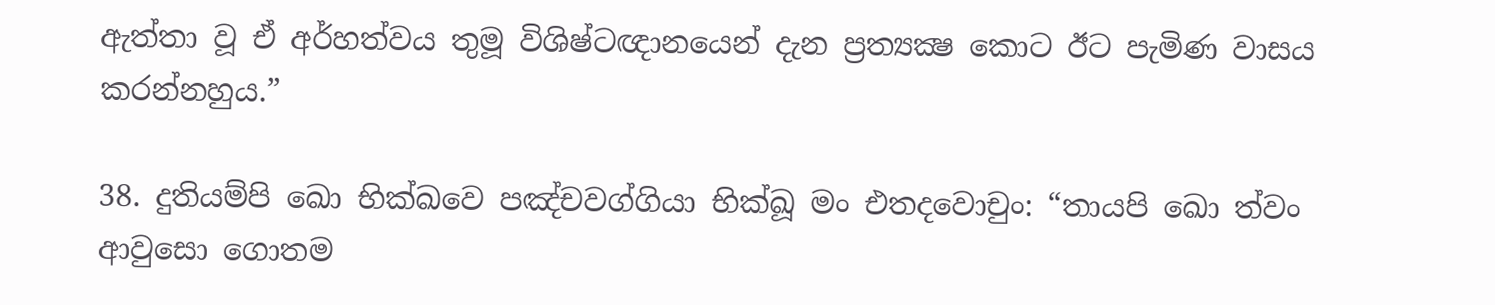ඇත්තා වූ ඒ අර්හත්වය තුමූ විශිෂ්ටඥානයෙන් දැන ප්‍රත්‍යක්‍ෂ කොට ඊට පැමිණ වාසය කරන්නහුය.”

38. දුතියම්පි ඛො භික්ඛවෙ පඤ්චවග්ගියා භික්ඛූ මං එතදවොචුං: “තායපි ඛො ත්වං ආවුසො ගොතම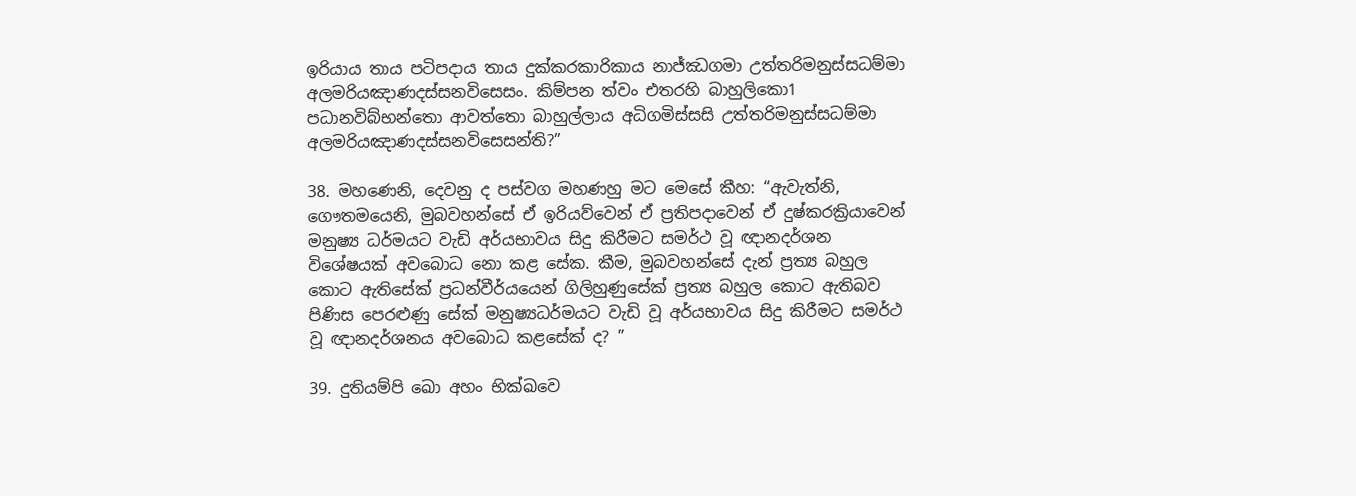ඉරියාය තාය පටිපදාය තාය දුක්කරකාරිකාය නාජ්ඣගමා උත්තරිමනුස්සධම්මා අලමරියඤාණදස්සනවිසෙසං. කිම්පන ත්වං එතරහි බාහුලිකො1 පධානවිබ්භන්තො ආවත්තො බාහුල්ලාය අධිගමිස්සසි උත්තරිමනුස්සධම්මා අලමරියඤාණදස්සනවිසෙසන්ති?”

38. මහණෙනි, දෙවනු ද පස්වග මහණහු මට මෙසේ කීහ: “ඇවැත්නි, ගෞතමයෙනි, මුබවහන්සේ ඒ ඉරියව්වෙන් ඒ ප්‍රතිපදාවෙන් ඒ දුෂ්කරක්‍රියාවෙන් මනුෂ්‍ය ධර්මයට වැඩි අර්යභාවය සිදු කිරීමට සමර්ථ වූ ඥානදර්ශන විශේෂයක් අවබොධ නො කළ සේක. කීම, මුබවහන්සේ දැන් ප්‍රත්‍ය බහුල කොට ඇතිසේක් ප්‍රධන්වීර්යයෙන් ගිලිහුණුසේක් ප්‍රත්‍ය බහුල කොට ඇතිබව පිණිස පෙරළුණු සේක් මනුෂ්‍යධර්මයට වැඩි වූ අර්යභාවය සිදු කිරීමට සමර්ථ වූ ඥානදර්ශනය අවබොධ කළසේක් ද? ”

39. දුතියම්පි ඛො අහං භික්ඛවෙ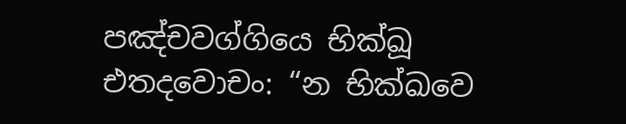පඤ්චවග්ගියෙ භික්ඛූ එතදවොචං: “න භික්ඛවෙ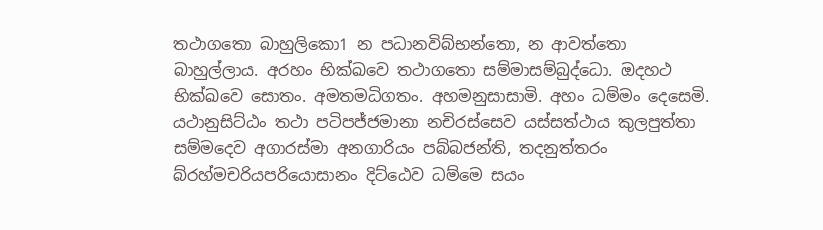තථාගතො බාහුලිකො1 න පධානවිබ්භන්තො, න ආවත්තො බාහුල්ලාය. අරහං භික්ඛවෙ තථාගතො සම්මාසම්බුද්ධො. ඔදහථ භික්ඛවෙ සොතං. අමතමධිගතං. අහමනුසාසාමි. අහං ධම්මං දෙසෙමි. යථානුසිට්ඨං තථා පටිපජ්ජමානා නචිරස්සෙව යස්සත්ථාය කුලපුත්තා සම්මදෙව අගාරස්මා අනගාරියං පබ්බජන්ති, තදනුත්තරං බ්රහ්මචරියපරියොසානං දිට්ඨෙව ධම්මෙ සයං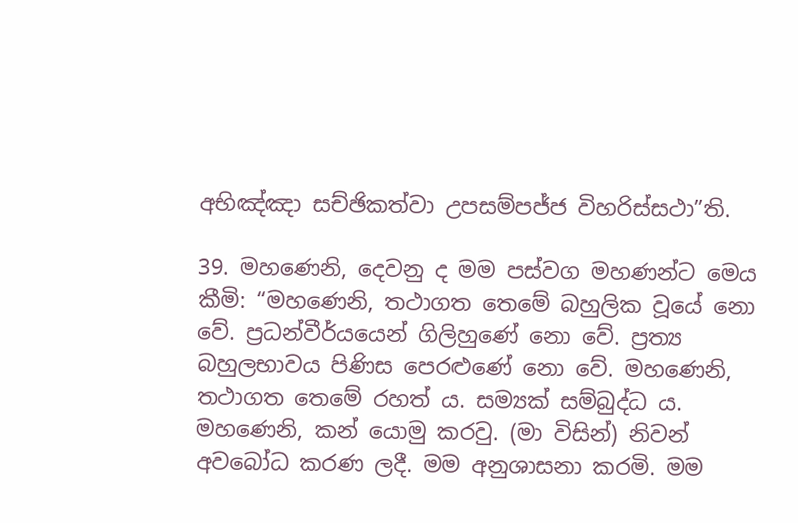අභිඤ්ඤා සච්ඡිකත්වා උපසම්පජ්ජ විහරිස්සථා”ති.

39. මහණෙනි, දෙවනු ද මම පස්වග මහණන්ට මෙය කීමි: “මහණෙනි, තථාගත තෙමේ බහුලික වූයේ නො වේ. ප්‍රධන්වීර්යයෙන් ගිලිහුණේ නො වේ. ප්‍රත්‍ය බහුලභාවය පිණිස පෙරළුණේ නො වේ. මහණෙනි, තථාගත තෙමේ රහත් ය. සම්‍යක් සම්බුද්ධ ය. මහණෙනි, කන් යොමු කරවු. (මා විසින්) නිවන් අවබෝධ කරණ ලදී. මම අනුශාසනා කරමි. මම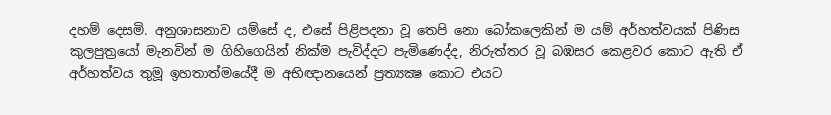දහම් දෙසමි. අනුශාසනාව යම්සේ ද, එසේ පිළිපදනා වූ තෙපි නො බෝකලෙකින් ම යම් අර්හත්වයක් පිණිස කුලපුත්‍රයෝ මැනවින් ම ගිහිගෙයින් නික්ම පැවිද්දට පැමිණෙද්ද, නිරුත්තර වූ බඹසර කෙළවර කොට ඇති ඒ අර්හත්වය තුමූ ඉහතාත්මයේදී ම අභිඥානයෙන් ප්‍රත්‍යක්‍ෂ කොට එයට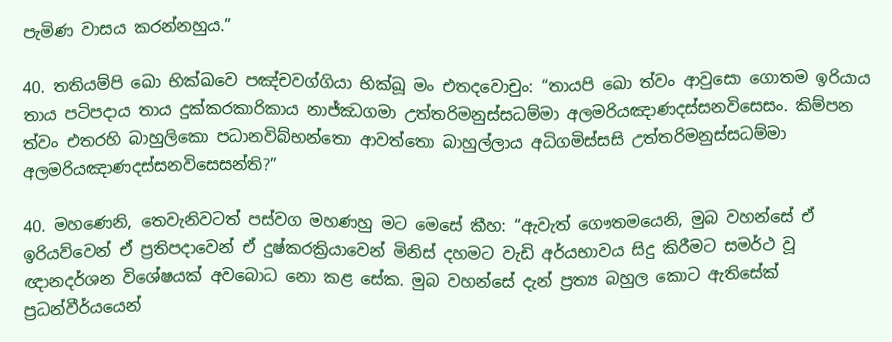පැමිණ වාසය කරන්නහුය.”

40. තතියම්පි ඛො භික්ඛවෙ පඤ්චවග්ගියා භික්ඛූ මං එතදවොචුං: “තායපි ඛො ත්වං ආවුසො ගොතම ඉරියාය තාය පටිපදාය තාය දුක්කරකාරිකාය නාජ්ඣගමා උත්තරිමනුස්සධම්මා අලමරියඤාණදස්සනවිසෙසං. කිම්පන ත්වං එතරහි බාහුලිකො පධානවිබ්භන්තො ආවත්තො බාහුල්ලාය අධිගමිස්සසි උත්තරිමනුස්සධම්මා අලමරියඤාණදස්සනවිසෙසන්ති?”

40. මහණෙනි, තෙවැනිවටත් පස්වග මහණහු මට මෙසේ කීහ: “ඇවැත් ගෞතමයෙනි, මුබ වහන්සේ ඒ ඉරියව්වෙන් ඒ ප්‍රතිපදාවෙන් ඒ දුෂ්කරක්‍රියාවෙන් මිනිස් දහමට වැඩි අර්යභාවය සිදු කිරීමට සමර්ථ වූ ඥානදර්ශන විශේෂයක් අවබොධ නො කළ සේක. මුබ වහන්සේ දැන් ප්‍රත්‍ය බහුල කොට ඇතිසේක් ප්‍රධන්වීර්යයෙන්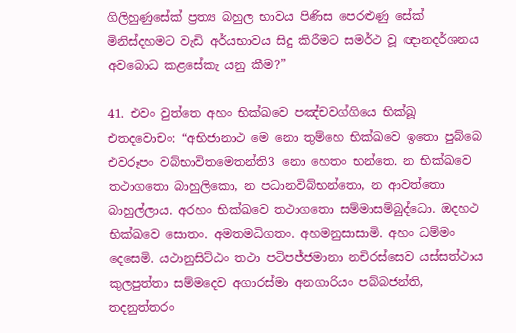ගිලිහුණුසේක් ප්‍රත්‍ය බහුල භාවය පිණිස පෙරළුණු සේක් මිනිස්දහමට වැඩි අර්යභාවය සිදු කිරීමට සමර්ථ වූ ඥානදර්ශනය අවබොධ කළසේකැ යනු කීම?”

41. එවං වුත්තෙ අහං භික්ඛවෙ පඤ්චවග්ගියෙ භික්ඛූ එතදවොචං: “අභිජානාථ මෙ නො තුම්හෙ භික්ඛවෙ ඉතො පුබ්බෙ එවරූපං වබ්භාවිතමෙතන්ති3 නො හෙතං භන්තෙ. න භික්ඛවෙ තථාගතො බාහුලිකො, න පධානවිබ්භන්තො, න ආවත්තො බාහුල්ලාය. අරහං භික්ඛවෙ තථාගතො සම්මාසම්බුද්ධො. ඔදහථ භික්ඛවෙ සොතං. අමතමධිගතං. අහමනුසාසාමි. අහං ධම්මං දෙසෙමි. යථානුසිට්ඨං තථා පටිපජ්ජමානා නචිරස්සෙව යස්සත්ථාය කුලපුත්තා සම්මදෙව අගාරස්මා අනගාරියං පබ්බජන්ති, තදනුත්තරං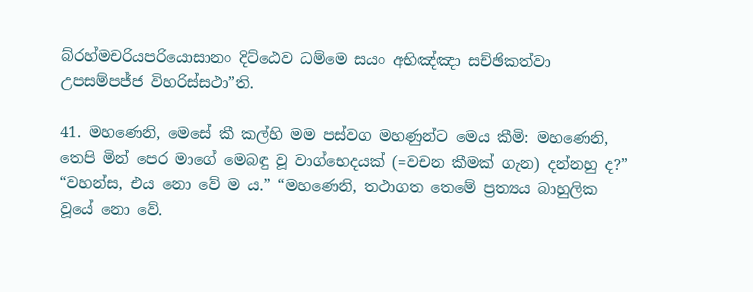බ්රහ්මචරියපරියොසානං දිට්ඨෙව ධම්මෙ සයං අභිඤ්ඤා සච්ඡිකත්වා උපසම්පජ්ජ විහරිස්සථා”ති.

41. මහණෙනි, මෙසේ කී කල්හි මම පස්වග මහණුන්ට මෙය කීමි: මහණෙනි, තෙපි මින් පෙර මාගේ මෙබඳු වූ වාග්භෙදයක් (=වචන කීමක් ගැන) දන්නහු ද?” “වහන්ස, එය නො වේ ම ය.” “මහණෙනි, තථාගත තෙමේ ප්‍රත්‍යය බාහුලික වූයේ නො වේ.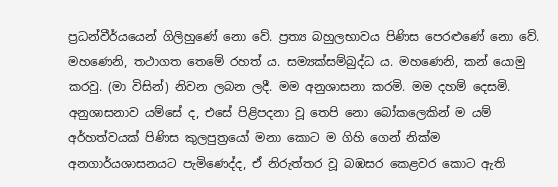ප්‍රධන්වීර්යයෙන් ගිලිහුණේ නො වේ. ප්‍රත්‍ය බහුලභාවය පිණිස පෙරළුණේ නො වේ. මහණෙනි, තථාගත තෙමේ රහත් ය. සම්‍යක්සම්බුද්ධ ය. මහණෙනි, කන් යොමු කරවු. (මා විසින්) නිවන ලබන ලදී. මම අනුශාසනා කරමි. මම දහම් දෙසමි. අනුශාසනාව යම්සේ ද, එසේ පිළිපදනා වූ තෙපි නො බෝකලෙකින් ම යම් අර්හත්වයක් පිණිස කුලපුත්‍රයෝ මනා කොට ම ගිහි ගෙන් නික්ම අනගාර්යශාසනයට පැමිණෙද්ද, ඒ නිරුත්තර වූ බඹසර කෙළවර කොට ඇති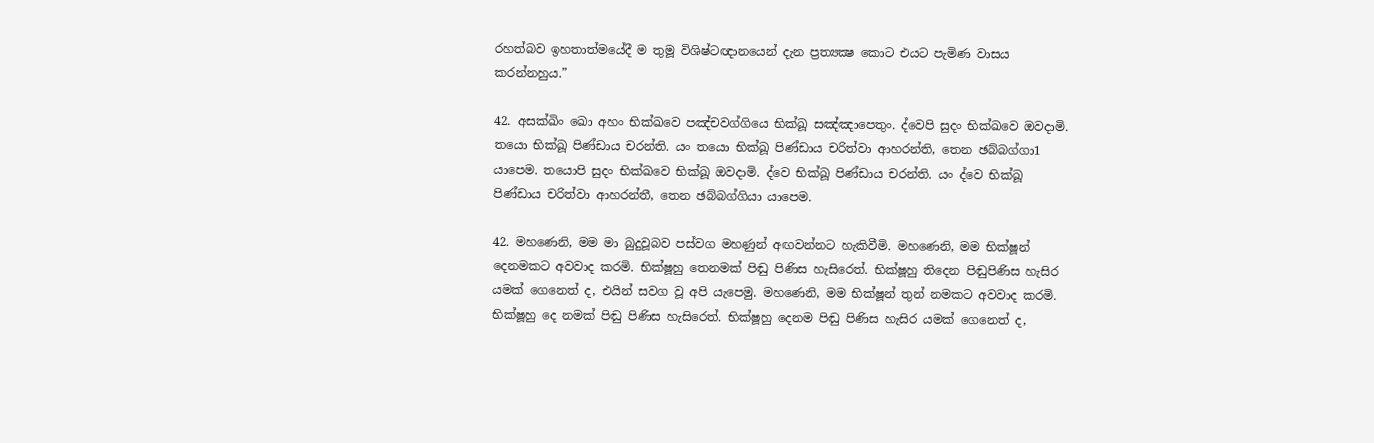රහත්බව ඉහතාත්මයේදී ම තුමූ විශිෂ්ටඥානයෙන් දැන ප්‍රත්‍යක්‍ෂ කොට එයට පැමිණ වාසය කරන්නහුය.”

42. අසක්ඛිං ඛො අහං භික්ඛවෙ පඤ්චවග්ගියෙ භික්ඛූ සඤ්ඤාපෙතුං. ද්වෙපි සුදං භික්ඛවෙ ඔවදාමි. තයො භික්ඛූ පිණ්ඩාය චරන්ති. යං තයො භික්ඛූ පිණ්ඩාය චරිත්වා ආහරන්ති, තෙන ඡබ්බග්ගා1 යාපෙම. තයොපි සුදං භික්ඛවෙ භික්ඛූ ඔවදාමි. ද්වෙ භික්ඛූ පිණ්ඩාය චරන්ති. යං ද්වෙ භික්ඛූ පිණ්ඩාය චරිත්වා ආහරන්තී, තෙන ඡබ්බග්ගියා යාපෙම.

42. මහණෙනි, මම මා බුදුවූබව පස්වග මහණුන් අඟවන්නට හැකිවීමි. මහණෙනි, මම භික්ෂූන් දෙනමකට අවවාද කරමි. භික්ෂූහු තෙනමක් පිඬු පිණිස හැසිරෙත්. භික්ෂූහු තිදෙන පිඬුපිණිස හැසිර යමක් ගෙනෙත් ද, එයින් සවග වූ අපි යැපෙමු. මහණෙනි, මම භික්ෂූන් තුන් නමකට අවවාද කරමි. භික්ෂූහු දෙ නමක් පිඬු පිණිස හැසිරෙත්. භික්ෂූහු දෙනම පිඬු පිණිස හැසිර යමක් ගෙනෙත් ද,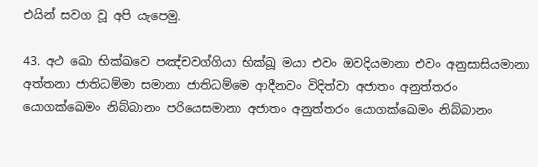එයින් සවග වූ අපි යැපෙමු.

43. අථ ඛො භික්ඛවෙ පඤ්චවග්ගියා භික්ඛූ මයා එවං ඔවදියමානා එවං අනුසාසියමානා අත්තනා ජාතිධම්මා සමානා ජාතිධම්මෙ ආදීනවං විදිත්වා අජාතං අනුත්තරං යොගක්ඛෙමං නිබ්බානං පරියෙසමානා අජාතං අනුත්තරං යොගක්ඛෙමං නිබ්බානං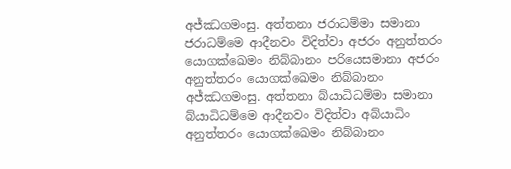අජ්ඣගමංසු. අත්තනා ජරාධම්මා සමානා ජරාධම්මෙ ආදීනවං විදිත්වා අජරං අනුත්තරං යොගක්ඛෙමං නිබ්බානං පරියෙසමානා අජරං අනුත්තරං යොගක්ඛෙමං නිබ්බානං අජ්ඣගමංසු. අත්තනා බ්යාධිධම්මා සමානා බ්යාධිධම්මෙ ආදීනවං විදිත්වා අබ්යාධිං අනුත්තරං යොගක්ඛෙමං නිබ්බානං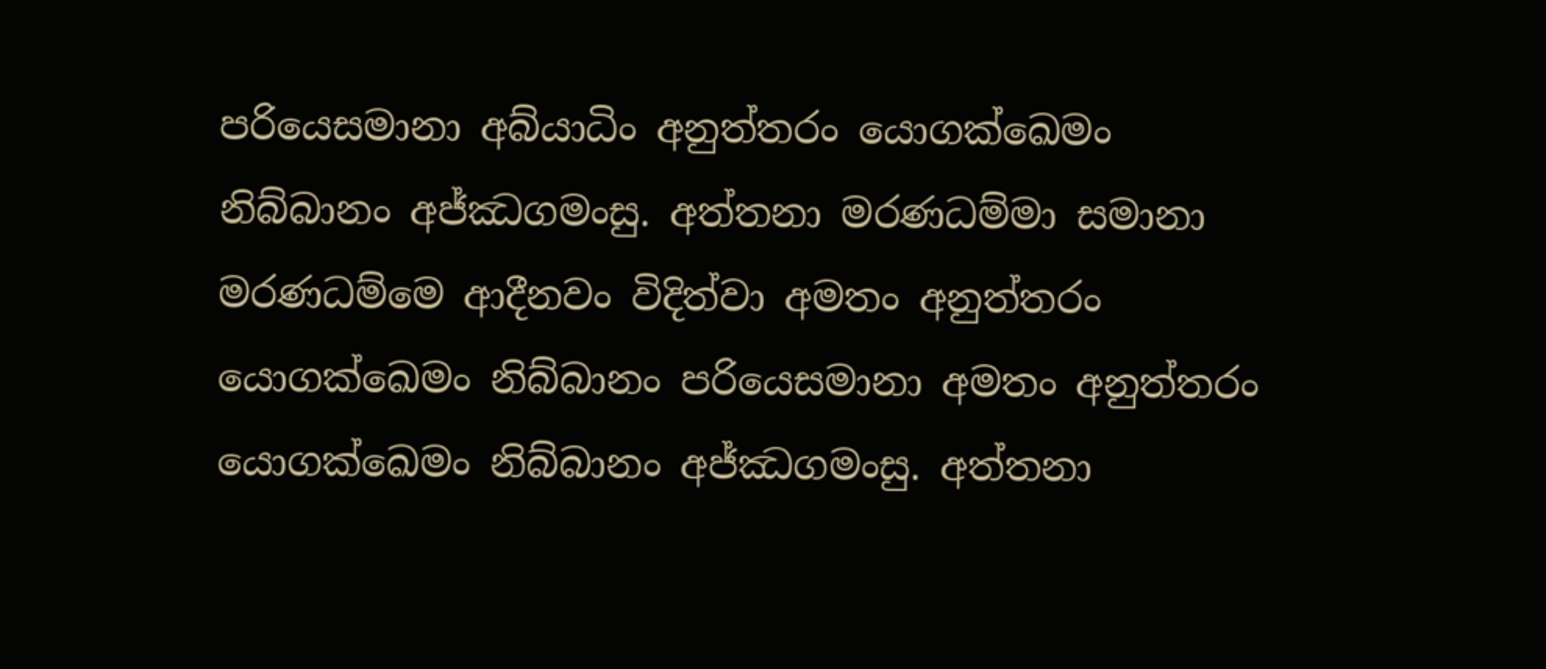පරියෙසමානා අබ්යාධිං අනුත්තරං යොගක්ඛෙමං නිබ්බානං අජ්ඣගමංසු. අත්තනා මරණධම්මා සමානා මරණධම්මෙ ආදීනවං විදිත්වා අමතං අනුත්තරං යොගක්ඛෙමං නිබ්බානං පරියෙසමානා අමතං අනුත්තරං යොගක්ඛෙමං නිබ්බානං අජ්ඣගමංසු. අත්තනා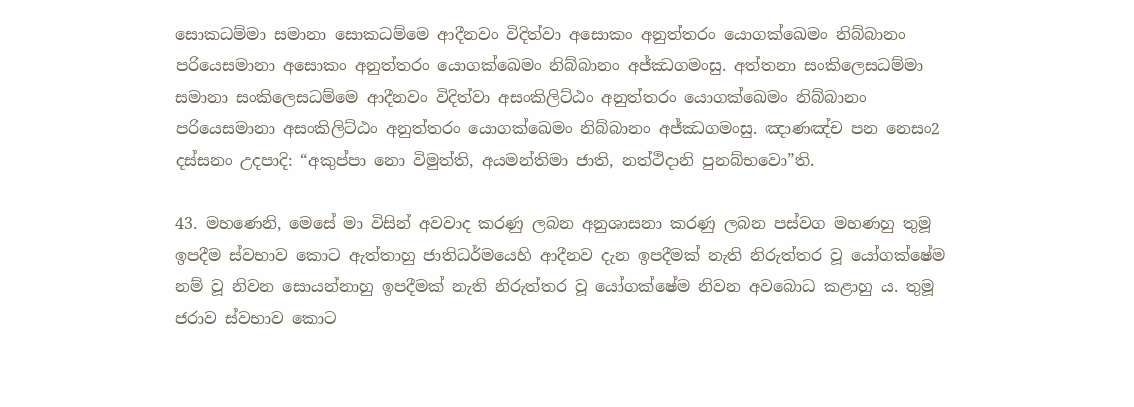සොකධම්මා සමානා සොකධම්මෙ ආදීනවං විදිත්වා අසොකං අනුත්තරං යොගක්ඛෙමං නිබ්බානං පරියෙසමානා අසොකං අනුත්තරං යොගක්ඛෙමං නිබ්බානං අජ්ඣගමංසු. අත්තනා සංකිලෙසධම්මා සමානා සංකිලෙසධම්මෙ ආදීනවං විදිත්වා අසංකිලිට්ඨං අනුත්තරං යොගක්ඛෙමං නිබ්බානං පරියෙසමානා අසංකිලිට්ඨං අනුත්තරං යොගක්ඛෙමං නිබ්බානං අජ්ඣගමංසු. ඤාණඤ්ච පන නෙසං2 දස්සනං උදපාදි: “අකුප්පා නො විමුත්ති, අයමන්තිමා ජාති, නත්ථිදානි පුනබ්භවො”ති.

43. මහණෙනි, මෙසේ මා විසින් අවවාද කරණු ලබන අනුශාසනා කරණු ලබන පස්වග මහණහු තුමූ ඉපදීම ස්වභාව කොට ඇත්තාහු ජාතිධර්මයෙහි ආදීනව දැන ඉපදීමක් නැති නිරුත්තර වූ යෝගක්ෂේම නම් වූ නිවන සොයන්නාහු ඉපදීමක් නැති නිරුත්තර වූ යෝගක්ෂේම නිවන අවබොධ කළාහු ය. තුමූ ජරාව ස්‌වභාව කොට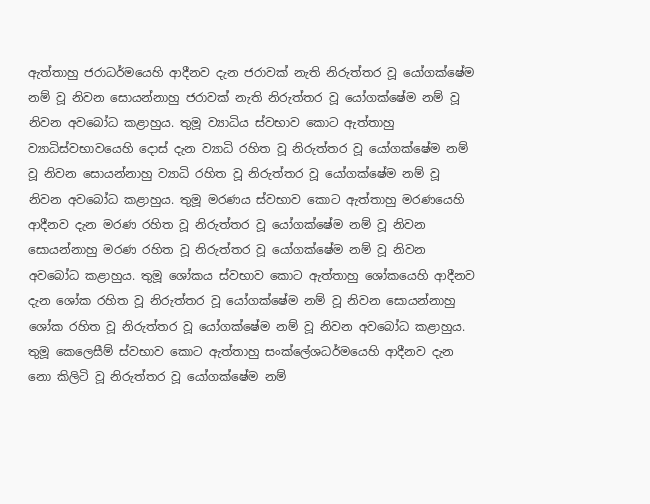ඇත්තාහු ජරාධර්මයෙහි ආදීනව දැන ජරාවක් නැති නිරුත්තර වූ යෝගක්ෂේම නම් වූ නිවන සොයන්නාහු ජරාවක් නැති නිරුත්තර වූ යෝගක්ෂේම නම් වූ නිවන අවබෝධ කළාහුය. තුමූ ව්‍යාධිය ස්‌වභාව කොට ඇත්තාහු ව්‍යාධිස්වභාවයෙහි දොස් දැන ව්‍යාධි රහිත වූ නිරුත්තර වූ යෝගක්ෂේම නම් වූ නිවන සොයන්නාහු ව්‍යාධි රහිත වූ නිරුත්තර වූ යෝගක්ෂේම නම් වූ නිවන අවබෝධ කළාහුය. තුමූ මරණය ස්‌වභාව කොට ඇත්තාහු මරණයෙහි ආදීනව දැන මරණ රහිත වූ නිරුත්තර වූ යෝගක්ෂේම නම් වූ නිවන සොයන්නාහු මරණ රහිත වූ නිරුත්තර වූ යෝගක්ෂේම නම් වූ නිවන අවබෝධ කළාහුය. තුමූ ශෝකය ස්‌වභාව කොට ඇත්තාහු ශෝකයෙහි ආදීනව දැන ශෝක රහිත වූ නිරුත්තර වූ යෝගක්ෂේම නම් වූ නිවන සොයන්නාහු ශෝක රහිත වූ නිරුත්තර වූ යෝගක්ෂේම නම් වූ නිවන අවබෝධ කළාහුය. තුමූ කෙලෙසීම් ස්‌වභාව කොට ඇත්තාහු සංක්ලේශධර්මයෙහි ආදීනව දැන නො කිලිටි වූ නිරුත්තර වූ යෝගක්ෂේම නම්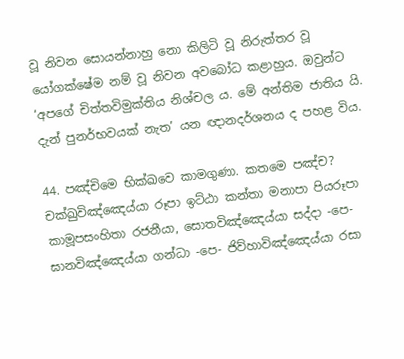වූ නිවන සොයන්නාහු නො කිලිටි වූ නිරුත්තර වූ යෝගක්ෂේම නම් වූ නිවන අවබෝධ කළාහුය. ඔවුන්ට ‘අපගේ චිත්තවිමුක්තිය නිශ්චල ය. මේ අන්තිම ජාතිය යි. දැන් පුනර්භවයක් නැත’ යන ඥානදර්ශනය ද පහළ විය.

44. පඤ්චිමෙ භික්ඛවෙ කාමගුණා. කතමෙ පඤ්ච? චක්ඛුවිඤ්ඤෙය්යා රූපා ඉට්ඨා කන්තා මනාපා පියරූපා කාමූපසංහිතා රජනීයා, සොතවිඤ්ඤෙය්යා සද්දා -පෙ- ඝානවිඤ්ඤෙය්යා ගන්ධා -පෙ- ජිව්හාවිඤ්ඤෙය්යා රසා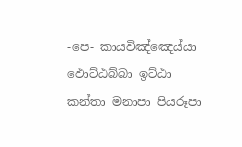-පෙ- කායවිඤ්ඤෙය්යා ඵොට්ඨබ්බා ඉට්ඨා කන්තා මනාපා පියරූපා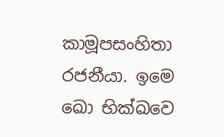කාමූපසංහිතා රජනීයා. ඉමෙ ඛො භික්ඛවෙ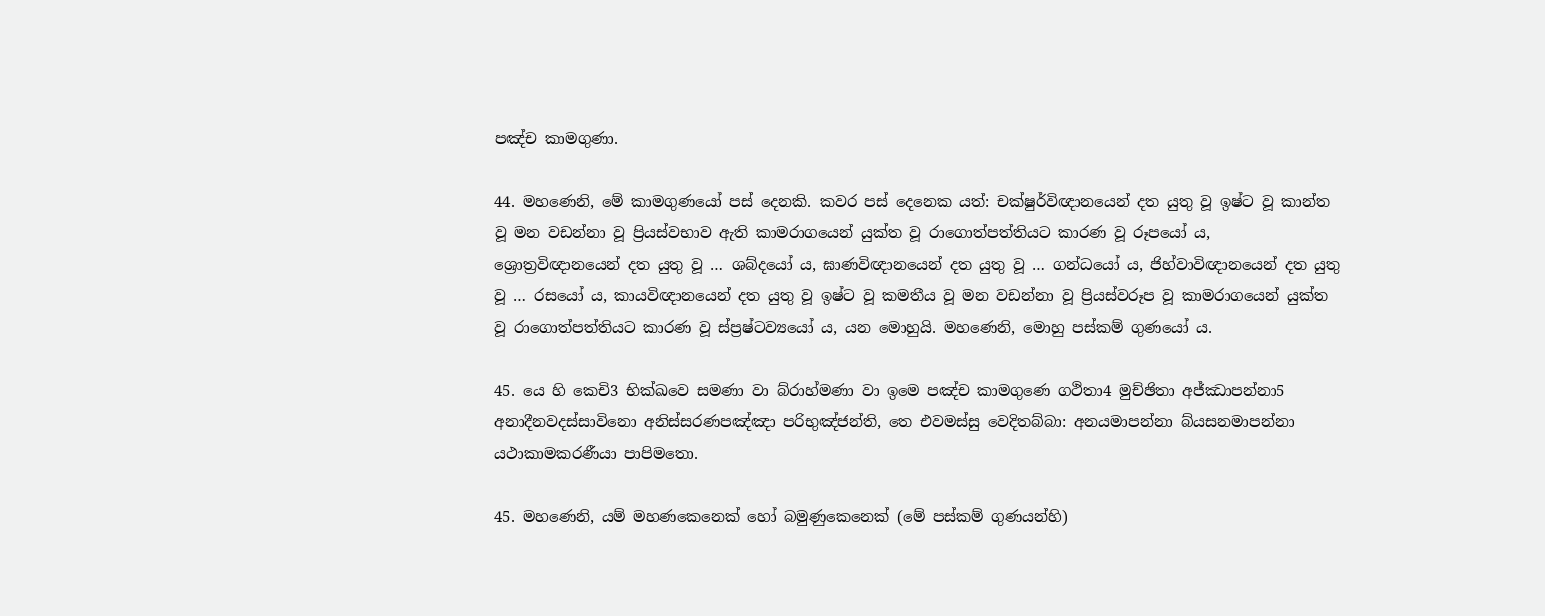පඤ්ච කාමගුණා.

44. මහණෙනි, මේ කාමගුණයෝ පස් දෙනකි. කවර පස් දෙනෙක යත්: චක්ෂුර්විඥානයෙන් දත යුතු වූ ඉෂ්ට වූ කාන්ත වූ මන වඩන්නා වූ ප්‍රියස්වභාව ඇති කාමරාගයෙන් යුක්ත වූ රාගොත්පත්තියට කාරණ වූ රූපයෝ ය, ශ්‍රොත්‍රවිඥානයෙන් දත යුතු වූ … ශබ්දයෝ ය, ඝාණවිඥානයෙන් දත යුතු වූ … ගන්ධයෝ ය, ජිහ්වාවිඥානයෙන් දත යුතු වූ … රසයෝ ය, කායවිඥානයෙන් දත යුතු වූ ඉෂ්ට වූ කමතීය වූ මන වඩන්නා වූ ප්‍රියස්වරූප වූ කාමරාගයෙන් යුක්ත වූ රාගොත්පත්තියට කාරණ වූ ස්ප්‍රෂ්ටව්‍යයෝ ය, යන මොහුයි. මහණෙනි, මොහු පස්කම් ගුණයෝ ය.

45. යෙ හි කෙචි3 භික්ඛවෙ සමණා වා බ්රාහ්මණා වා ඉමෙ පඤ්ච කාමගුණෙ ගථිතා4 මුච්ඡිතා අජ්ඣාපන්නා5 අනාදීනවදස්සාවිනො අනිස්සරණපඤ්ඤා පරිභුඤ්ජන්ති, තෙ එවමස්සු වෙදිතබ්බා: අනයමාපන්නා බ්යසනමාපන්නා යථාකාමකරණීයා පාපිමතො.

45. මහණෙනි, යම් මහණකෙනෙක් හෝ බමුණුකෙනෙක් (මේ පස්කම් ගුණයන්හි)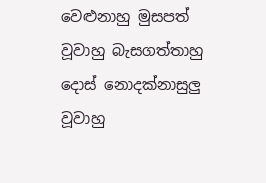වෙළුනාහු මුසපත් වූවාහු බැසගත්තාහු දොස් නොදක්නාසුලු වූවාහු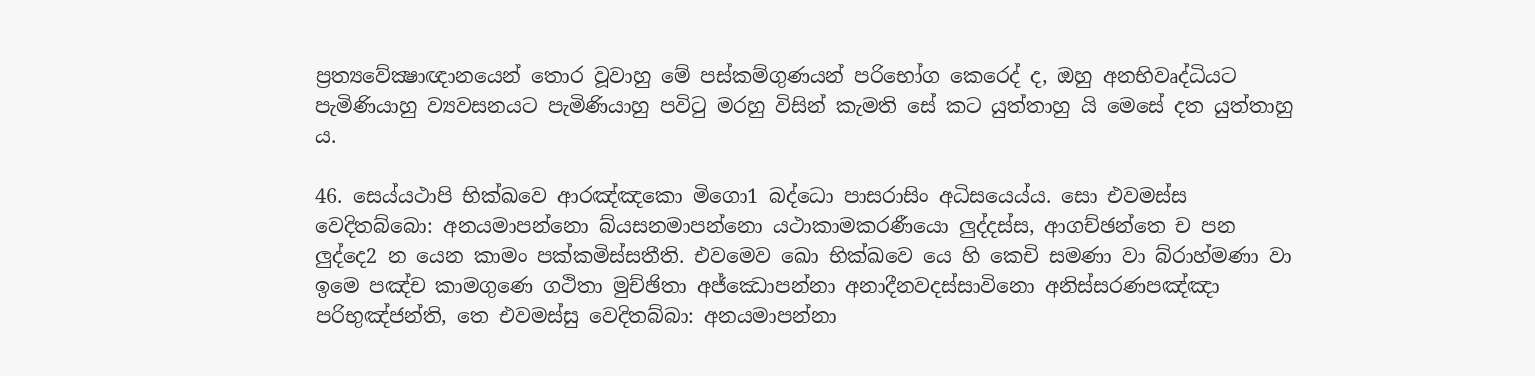ප්‍රත්‍යවේක්‍ෂාඥානයෙන් තොර වූවාහු මේ පස්කම්ගුණයන් පරිභෝග කෙරෙද් ද, ඔහු අනභිවෘද්ධියට පැමිණියාහු ව්‍යවසනයට පැමිණියාහු පවිටු මරහු විසින් කැමති සේ කට යුත්තාහු යි මෙසේ දත යුත්තාහු ය.

46. සෙය්යථාපි භික්ඛවෙ ආරඤ්ඤකො මිගො1 බද්ධො පාසරාසිං අධිසයෙය්ය. සො එවමස්ස වෙදිතබ්බො: අනයමාපන්නො බ්යසනමාපන්නො යථාකාමකරණීයො ලුද්දස්ස, ආගච්ඡන්තෙ ච පන ලුද්දෙ2 න යෙන කාමං පක්කමිස්සතීති. එවමෙව ඛො භික්ඛවෙ යෙ හි කෙචි සමණා වා බ්රාහ්මණා වා ඉමෙ පඤ්ච කාමගුණෙ ගථිතා මුච්ඡිතා අජ්ඣොපන්නා අනාදීනවදස්සාවිනො අනිස්සරණපඤ්ඤා පරිභුඤ්ජන්ති, තෙ එවමස්සු වෙදිතබ්බා: අනයමාපන්නා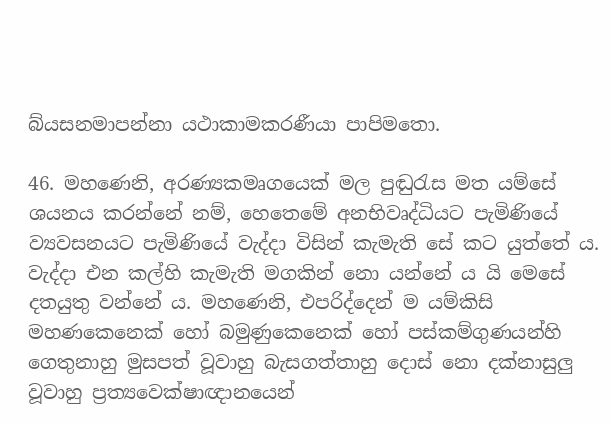බ්යසනමාපන්නා යථාකාමකරණීයා පාපිමතො.

46. මහණෙනි, අරණ්‍යකමෘගයෙක් මල පුඬුරැස මත යම්සේ ශයනය කරන්නේ නම්, හෙතෙමේ අනභිවෘද්ධියට පැමිණියේ ව්‍යවසනයට පැමිණියේ වැද්දා විසින් කැමැති සේ කට යුත්තේ ය. වැද්දා එන කල්හි කැමැති මගකින් නො යන්නේ ය යි මෙසේ දතයුතු වන්නේ ය. මහණෙනි, එපරිද්දෙන් ම යම්කිසි මහණකෙනෙක් හෝ බමුණුකෙනෙක් හෝ පස්කම්ගුණයන්හි ගෙතුනාහු මුසපත් වූවාහු බැසගත්තාහු දොස් නො දක්නාසුලු වූවාහු ප්‍රත්‍යවෙක්ෂාඥානයෙන්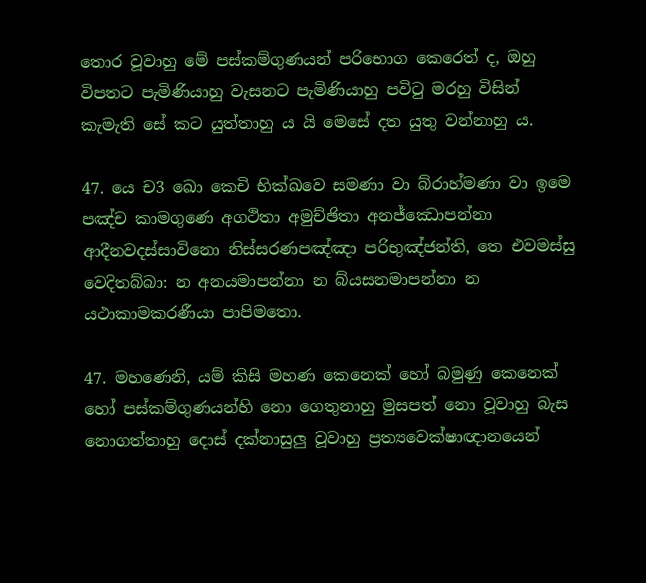තොර වූවාහු මේ පස්කම්ගුණයන් පරිභොග කෙරෙත් ද, ඔහු විපතට පැමිණියාහු වැසනට පැමිණියාහු පවිටු මරහු විසින් කැමැති සේ කට යුත්තාහු ය යි මෙසේ දත යුතු වන්නාහු ය.

47. යෙ ච3 ඛො කෙචි භික්ඛවෙ සමණා වා බ්රාහ්මණා වා ඉමෙ පඤ්ච කාමගුණෙ අගථිතා අමුච්ඡිතා අනජ්ඣොපන්නා ආදීනවදස්සාවිනො නිස්සරණපඤ්ඤා පරිභුඤ්ජන්ති, තෙ එවමස්සු වෙදිතබ්බා: න අනයමාපන්නා න බ්යසනමාපන්නා න යථාකාමකරණීයා පාපිමතො.

47. මහණෙනි, යම් කිසි මහණ කෙනෙක් හෝ බමුණු කෙනෙක් හෝ පස්කම්ගුණයන්හි නො ගෙතුනාහු මුසපත් නො වූවාහු බැස නොගත්තාහු දොස් දක්නාසුලු වූවාහු ප්‍රත්‍යවෙක්ෂාඥානයෙන්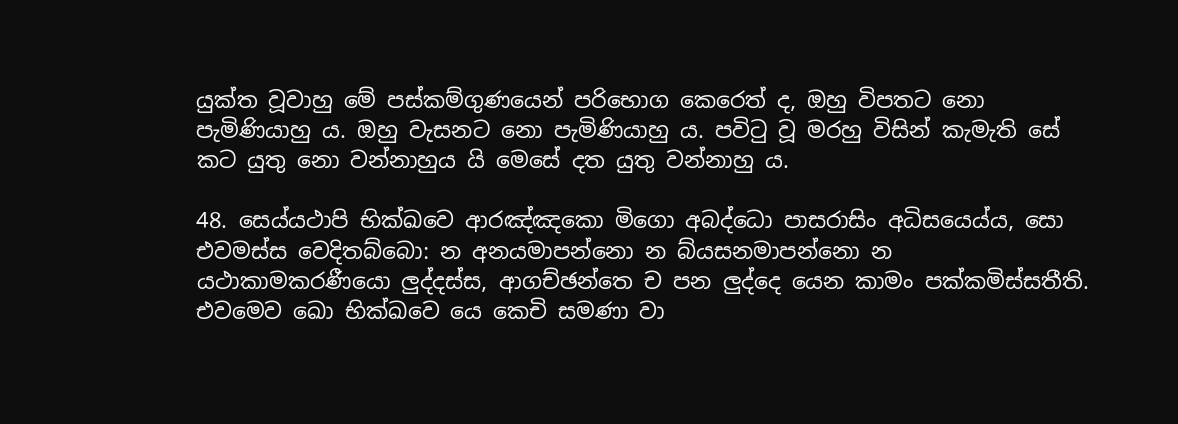යුක්ත වූවාහු මේ පස්කම්ගුණයෙන් පරිභොග කෙරෙත් ද, ඔහු විපතට නො පැමිණියාහු ය. ඔහු වැසනට නො පැමිණියාහු ය. පවිටු වූ මරහු විසින් කැමැති සේ කට යුතු නො වන්නාහුය යි මෙසේ දත යුතු වන්නාහු ය.

48. සෙය්යථාපි භික්ඛවෙ ආරඤ්ඤකො මිගො අබද්ධො පාසරාසිං අධිසයෙය්ය, සො එවමස්ස වෙදිතබ්බො: න අනයමාපන්නො න බ්යසනමාපන්නො න යථාකාමකරණීයො ලුද්දස්ස, ආගච්ඡන්තෙ ච පන ලුද්දෙ යෙන කාමං පක්කමිස්සතීති. එවමෙව ඛො භික්ඛවෙ යෙ කෙචි සමණා වා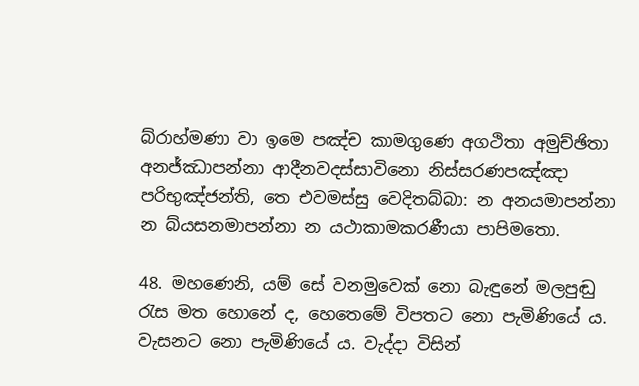බ්රාහ්මණා වා ඉමෙ පඤ්ච කාමගුණෙ අගථිතා අමුච්ඡිතා අනජ්ඣාපන්නා ආදීනවදස්සාවිනො නිස්සරණපඤ්ඤා පරිභුඤ්ජන්ති, තෙ එවමස්සු වෙදිතබ්බා: න අනයමාපන්නා න බ්යසනමාපන්නා න යථාකාමකරණීයා පාපිමතො.

48. මහණෙනි, යම් සේ වනමුවෙක් නො බැඳුනේ මලපුඬු රැස මත හොනේ ද, හෙතෙමේ විපතට නො පැමිණියේ ය. වැසනට නො පැමිණියේ ය. වැද්දා විසින්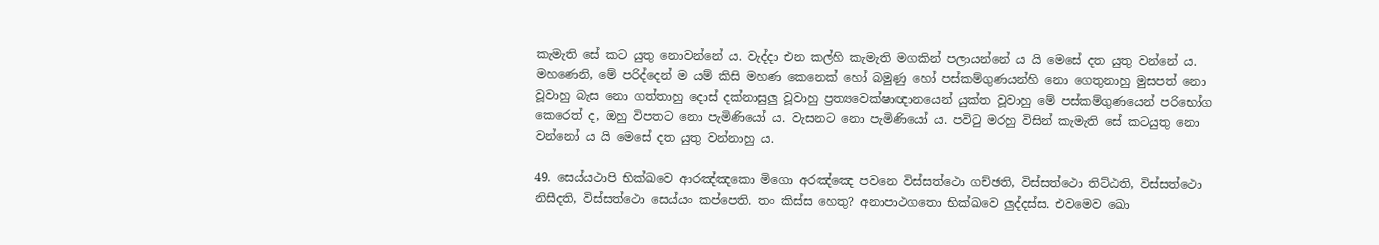කැමැති සේ කට යුතු නොවන්නේ ය. වැද්දා එන කල්හි කැමැති මගකින් පලායන්නේ ය යි මෙසේ දත යුතු වන්නේ ය. මහණෙනි, මේ පරිද්දෙන් ම යම් කිසි මහණ කෙනෙක් හෝ බමුණු හෝ පස්කම්ගුණයන්හි නො ගෙතුනාහු මුසපත් නො වූවාහු බැස නො ගත්තාහු දොස් දක්නාසුලු වූවාහු ප්‍රත්‍යවෙක්ෂාඥානයෙන් යුක්ත වූවාහු මේ පස්කම්ගුණයෙන් පරිභෝග කෙරෙත් ද, ඔහු විපතට නො පැමිණියෝ ය. වැසනට නො පැමිණියෝ ය. පවිටු මරහු විසින් කැමැති සේ කටයුතු නො වන්නෝ ය යි මෙසේ දත යුතු වන්නාහු ය.

49. සෙය්යථාපි භික්ඛවෙ ආරඤ්ඤකො මිගො අරඤ්ඤෙ පවනෙ විස්සත්ථො ගච්ඡති, විස්සත්ථො තිට්ඨති, විස්සත්ථො නිසීදති, විස්සත්ථො සෙය්යං කප්පෙති. තං කිස්ස හෙතු? අනාපාථගතො භික්ඛවෙ ලුද්දස්ස. එවමෙව ඛො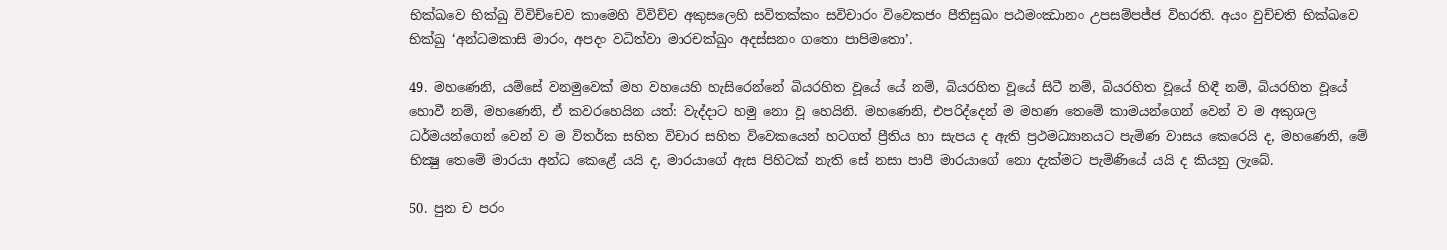භික්ඛවෙ භික්ඛු විවිච්චෙව කාමෙහි විවිච්ච අකුසලෙහි සවිතක්කං සවිචාරං විවෙකජං පීතිසුඛං පඨමංඣානං උපසම්පජ්ජ විහරති. අයං වුච්චති භික්ඛවෙ භික්ඛු ‘අන්ධමකාසි මාරං, අපදං වධිත්වා මාරචක්ඛුං අදස්සනං ගතො පාපිමතො’.

49. මහණෙනි, යම්සේ වනමුවෙක් මහ වහයෙහි හැසිරෙන්නේ බියරහිත වූයේ යේ නම්, බියරහිත වූයේ සිටී නම්, බියරහිත වූයේ හිඳී නම්, බියරහිත වූයේ හොවී නම්, මහණෙනි, ඒ කවරහෙයින යත්: වැද්දාට හමු නො වූ හෙයිනි. මහණෙනි, එපරිද්දෙන් ම මහණ තෙමේ කාමයන්ගෙන් වෙන් ව ම අකුශල ධර්මයන්ගෙන් වෙන් ව ම විතර්ක සහිත විචාර සහිත විවෙකයෙන් හටගත් ප්‍රීතිය හා සැපය ද ඇති ප්‍රථමධ්‍යානයට පැමිණ වාසය කෙරෙයි ද, මහණෙනි, මේ භික්‍ෂු තෙමේ මාරයා අන්ධ කෙළේ යයි ද, මාරයාගේ ඇස පිහිටක් නැති සේ නසා පාපී මාරයාගේ නො දැක්මට පැමිණියේ යයි ද කියනු ලැබේ.

50. පුන ච පරං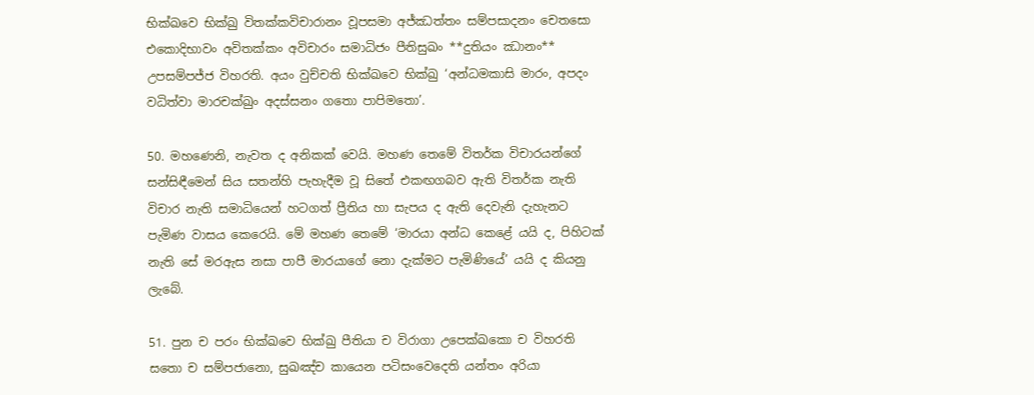භික්ඛවෙ භික්ඛු විතක්කවිචාරානං වූපසමා අජ්ඣත්තං සම්පසාදනං චෙතසො එකොදිභාවං අවිතක්කං අවිචාරං සමාධිජං පීතිසුඛං **දුතියං ඣානං** උපසම්පජ්ජ විහරති. අයං වුච්චති භික්ඛවෙ භික්ඛු ‘අන්ධමකාසි මාරං, අපදං වධිත්වා මාරචක්ඛුං අදස්සනං ගතො පාපිමතො’.

50. මහණෙනි, නැවත ද අනිකක් වෙයි. මහණ තෙමේ විතර්ක විචාරයන්ගේ සන්සිඳීමෙන් සිය සතන්හි පැහැදීම වූ සිතේ එකඟගබව ඇති විතර්ක නැති විචාර නැති සමාධියෙන් හටගත් ප්‍රීතිය හා සැපය ද ඇති දෙවැනි දැහැනට පැමිණ වාසය කෙරෙයි. මේ මහණ තෙමේ ‘මාරයා අන්ධ කෙළේ යයි ද, පිහිටක් නැති සේ මරඇස නසා පාපී මාරයාගේ නො දැක්මට පැමිණියේ’ යයි ද කියනු ලැබේ.

51. පුන ච පරං භික්ඛවෙ භික්ඛු පීතියා ච විරාගා උපෙක්ඛකො ච විහරති සතො ච සම්පජානො, සුඛඤ්ච කායෙන පටිසංවෙදෙති යන්තං අරියා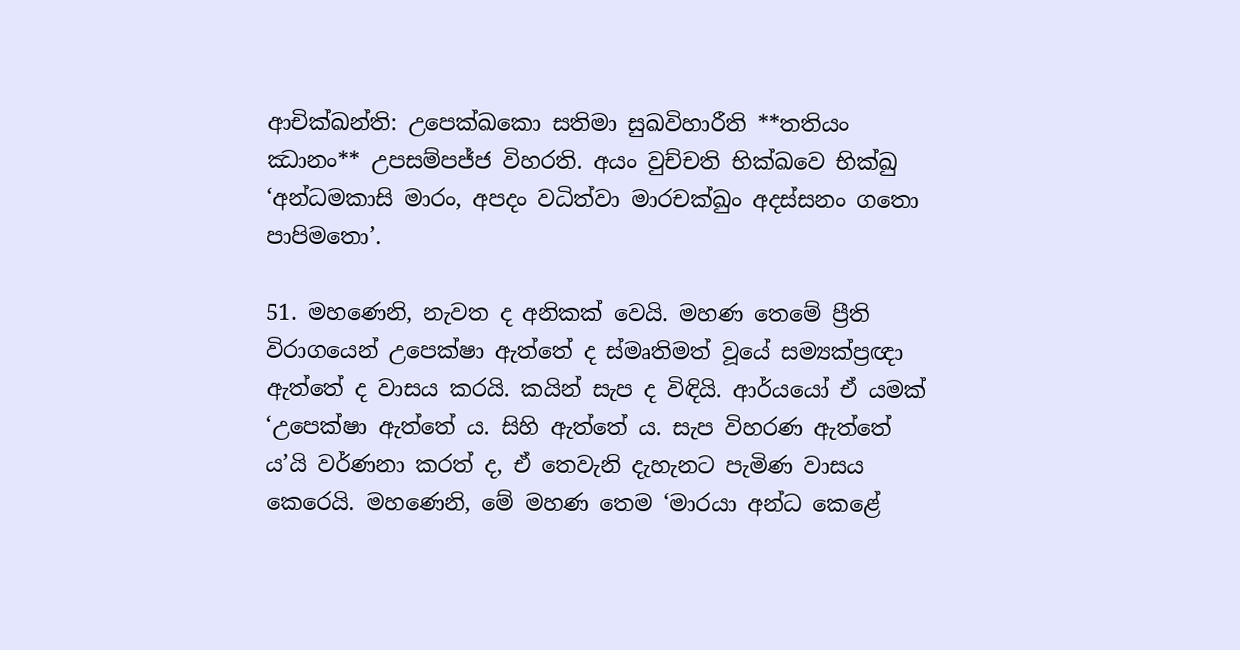ආචික්ඛන්ති: උපෙක්ඛකො සතිමා සුඛවිහාරීති **තතියං ඣානං** උපසම්පජ්ජ විහරති. අයං වුච්චති භික්ඛවෙ භික්ඛු ‘අන්ධමකාසි මාරං, අපදං වධිත්වා මාරචක්ඛුං අදස්සනං ගතො පාපිමතො’.

51. මහණෙනි, නැවත ද අනිකක් වෙයි. මහණ තෙමේ ප්‍රීති විරාගයෙන් උපෙක්ෂා ඇත්තේ ද ස්මෘතිමත් වූයේ සම්‍යක්ප්‍රඥා ඇත්තේ ද වාසය කරයි. කයින් සැප ද විඳියි. ආර්යයෝ ඒ යමක් ‘උපෙක්ෂා ඇත්තේ ය. සිහි ඇත්තේ ය. සැප විහරණ ඇත්තේ ය’යි වර්ණනා කරත් ද, ඒ තෙවැනි දැහැනට පැමිණ වාසය කෙරෙයි. මහණෙනි, මේ මහණ තෙම ‘මාරයා අන්ධ කෙළේ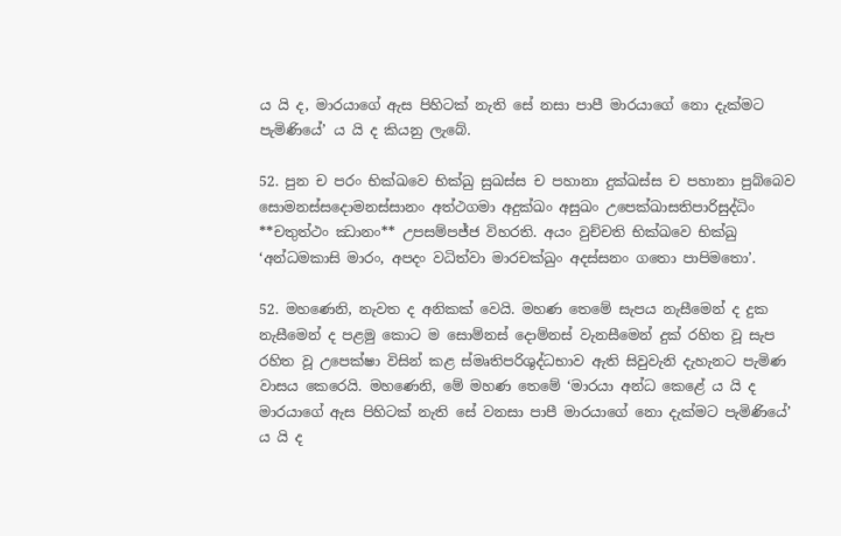ය යි ද, මාරයාගේ ඇස පිහිටක් නැති සේ නසා පාපී මාරයාගේ නො දැක්මට පැමිණියේ’ ය යි ද කියනු ලැබේ.

52. පුන ච පරං භික්ඛවෙ භික්ඛු සුඛස්ස ච පහානා දුක්ඛස්ස ච පහානා පුබ්බෙව සොමනස්සදොමනස්සානං අත්ථගමා අදුක්ඛං අසුඛං උපෙක්ඛාසතිපාරිසුද්ධිං **චතුත්ථං ඣානං** උපසම්පජ්ජ විහරති. අයං වුච්චති භික්ඛවෙ භික්ඛු ‘අන්ධමකාසි මාරං, අපදං වධිත්වා මාරචක්ඛුං අදස්සනං ගතො පාපිමතො’.

52. මහණෙනි, නැවත ද අනිකක් වෙයි. මහණ තෙමේ සැපය නැසීමෙන් ද දුක නැසීමෙන් ද පළමු කොට ම සොම්නස් දොම්නස් වැනසීමෙන් දුක් රහිත වූ සැප රහිත වූ උපෙක්ෂා විසින් කළ ස්මෘතිපරිශුද්ධභාව ඇති සිවුවැනි දැහැනට පැමිණ වාසය කෙරෙයි. මහණෙනි, මේ මහණ තෙමේ ‘මාරයා අන්ධ කෙළේ ය යි ද මාරයාගේ ඇස පිහිටක් නැති සේ වනසා පාපී මාරයාගේ නො දැක්මට පැමිණියේ’ ය යි ද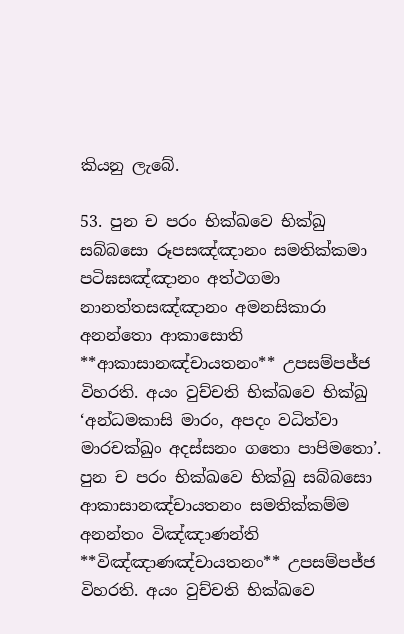කියනු ලැබේ.

53. පුන ච පරං භික්ඛවෙ භික්ඛු සබ්බසො රූපසඤ්ඤානං සමතික්කමා පටිඝසඤ්ඤානං අත්ථගමා නානත්තසඤ්ඤානං අමනසිකාරා අනන්තො ආකාසොති **ආකාසානඤ්චායතනං** උපසම්පජ්ජ විහරති. අයං වුච්චති භික්ඛවෙ භික්ඛු ‘අන්ධමකාසි මාරං, අපදං වධිත්වා මාරචක්ඛුං අදස්සනං ගතො පාපිමතො’. පුන ච පරං භික්ඛවෙ භික්ඛු සබ්බසො ආකාසානඤ්චායතනං සමතික්කම්ම අනන්තං විඤ්ඤාණන්ති **විඤ්ඤාණඤ්චායතනං** උපසම්පජ්ජ විහරති. අයං වුච්චති භික්ඛවෙ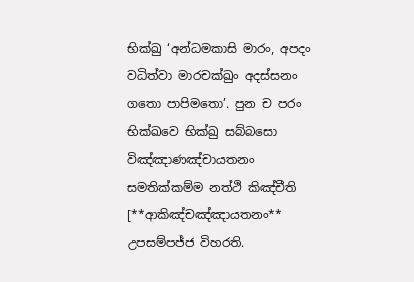භික්ඛු ‘අන්ධමකාසි මාරං, අපදං වධිත්වා මාරචක්ඛුං අදස්සනං ගතො පාපිමතො’. පුන ච පරං භික්ඛවෙ භික්ඛු සබ්බසො විඤ්ඤාණඤ්චායතනං සමතික්කම්ම නත්ථි කිඤ්චීති [**ආකිඤ්චඤ්ඤායතනං** උපසම්පජ්ජ විහරති.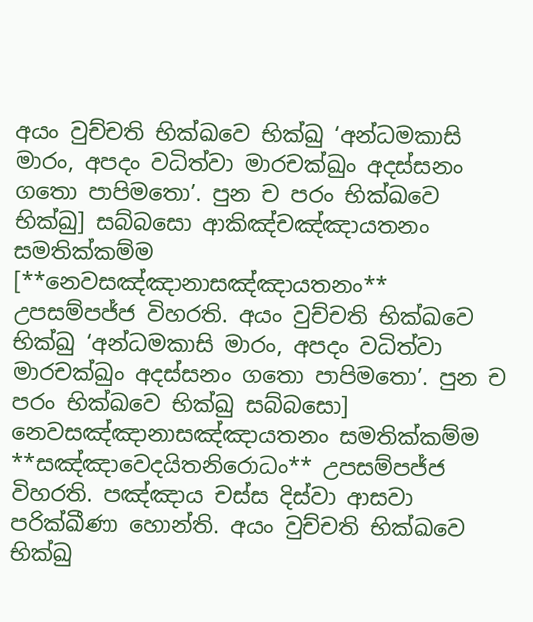අයං වුච්චති භික්ඛවෙ භික්ඛු ‘අන්ධමකාසි මාරං, අපදං වධිත්වා මාරචක්ඛුං අදස්සනං ගතො පාපිමතො’. පුන ච පරං භික්ඛවෙ භික්ඛු] සබ්බසො ආකිඤ්චඤ්ඤායතනං සමතික්කම්ම [**නෙවසඤ්ඤානාසඤ්ඤායතනං** උපසම්පජ්ජ විහරති. අයං වුච්චති භික්ඛවෙ භික්ඛු ‘අන්ධමකාසි මාරං, අපදං වධිත්වා මාරචක්ඛුං අදස්සනං ගතො පාපිමතො’. පුන ච පරං භික්ඛවෙ භික්ඛු සබ්බසො] නෙවසඤ්ඤානාසඤ්ඤායතනං සමතික්කම්ම **සඤ්ඤාවෙදයිතනිරොධං** උපසම්පජ්ජ විහරති. පඤ්ඤාය චස්ස දිස්වා ආසවා පරික්ඛීණා හොන්ති. අයං වුච්චති භික්ඛවෙ භික්ඛු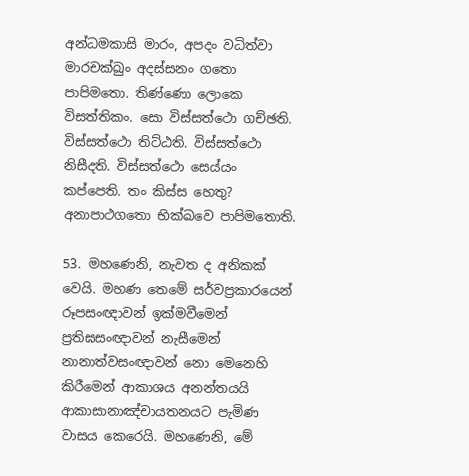අන්ධමකාසි මාරං, අපදං වධිත්වා මාරචක්ඛුං අදස්සනං ගතො පාපිමතො. තිණ්ණො ලොකෙ විසත්තිකං. සො විස්සත්ථො ගච්ඡති. විස්සත්ථො තිට්ඨති. විස්සත්ථො නිසීදති. විස්සත්ථො සෙය්යං කප්පෙති. තං කිස්ස හෙතු? අනාපාථගතො භික්ඛවෙ පාපිමතොති.

53. මහණෙනි, නැවත ද අනිකක් වෙයි. මහණ තෙමේ සර්වප්‍රකාරයෙන් රූපසංඥාවන් ඉක්මවීමෙන් ප්‍රතිඝසංඥාවන් නැසීමෙන් නානාත්වසංඥාවන් නො මෙනෙහි කිරීමෙන් ආකාශය අනන්තයයි ආකාසානාඤ්චායතනයට පැමිණ වාසය කෙරෙයි. මහණෙනි, මේ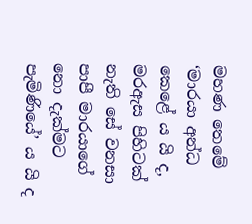මහණ තෙමේ ‘මාරයා අන්ධ කෙළේ ය යි ද, මරඇස පිහිටක් නැති සේ වනසා පාපී මාරයාගේ නො දැක්මට පැමිණියේ’ ය යි ද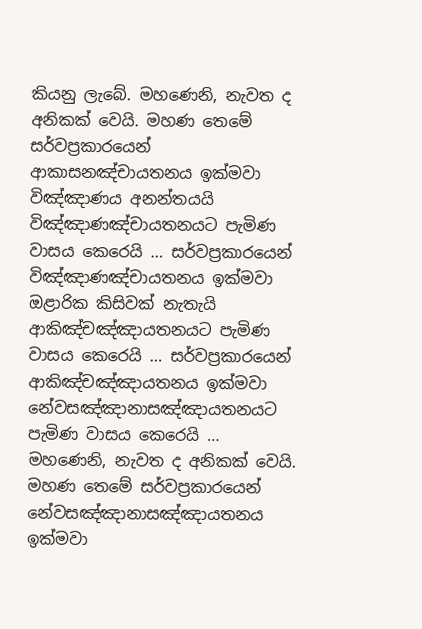කියනු ලැබේ. මහණෙනි, නැවත ද අනිකක් වෙයි. මහණ තෙමේ සර්වප්‍රකාරයෙන් ආකාසනඤ්චායතනය ඉක්මවා විඤ්ඤාණය අනන්තයයි විඤ්ඤාණඤ්චායතනයට පැමිණ වාසය කෙරෙයි … සර්වප්‍රකාරයෙන් විඤ්ඤාණඤ්චායතනය ඉක්මවා ඔළාරික කිසිවක් නැතැයි ආකිඤ්චඤ්ඤායතනයට පැමිණ වාසය කෙරෙයි … සර්වප්‍රකාරයෙන් ආකිඤ්චඤ්ඤායතනය ඉක්මවා නේවසඤ්ඤානාසඤ්ඤායතනයට පැමිණ වාසය කෙරෙයි … මහණෙනි, නැවත ද අනිකක් වෙයි. මහණ තෙමේ සර්වප්‍රකාරයෙන් නේවසඤ්ඤානාසඤ්ඤායතනය ඉක්මවා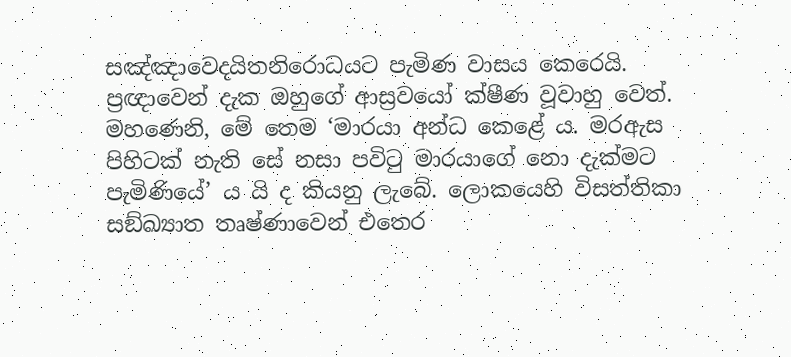සඤ්ඤාවෙදයිතනිරොධයට පැමිණ වාසය කෙරෙයි. ප්‍රඥාවෙන් දැක ඔහුගේ ආස්‍රවයෝ ක්ෂීණ වූවාහු වෙත්. මහණෙනි, මේ තෙම ‘මාරයා අන්ධ කෙළේ ය. මරඇස පිහිටක් නැති සේ නසා පවිටු මාරයාගේ නො දැක්මට පැමිණියේ’ ය යි ද කියනු ලැබේ. ලොකයෙහි විසත්තිකා සඞ්ඛ්‍යාත තෘෂ්ණාවෙන් එතෙර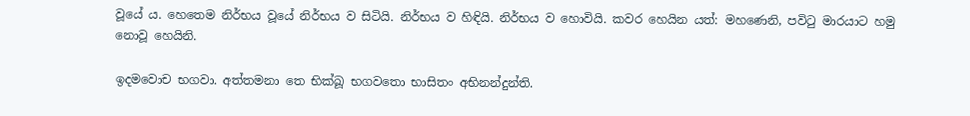වූයේ ය. හෙතෙම නිර්භය වූයේ නිර්භය ව සිටියි. නිර්භය ව හිඳියි. නිර්භය ව හොවියි. කවර හෙයින යත්: මහණෙනි, පවිටු මාරයාට හමු නොවූ හෙයිනි.

ඉදමවොච භගවා. අත්තමනා තෙ භික්ඛූ භගවතො භාසිතං අභිනන්දුන්ති.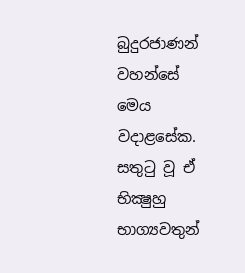බුදුරජාණන් වහන්සේ මෙය වදාළසේක. සතුටු වූ ඒ භික්‍ෂුහු භාග්‍යවතුන්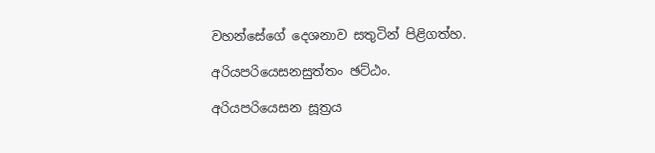වහන්සේගේ දෙශනාව සතුටින් පිළිගත්හ.

අරියපරියෙසනසුත්තං ඡට්ඨං.

අරියපරියෙසන සූත්‍රය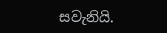සවැනියි.